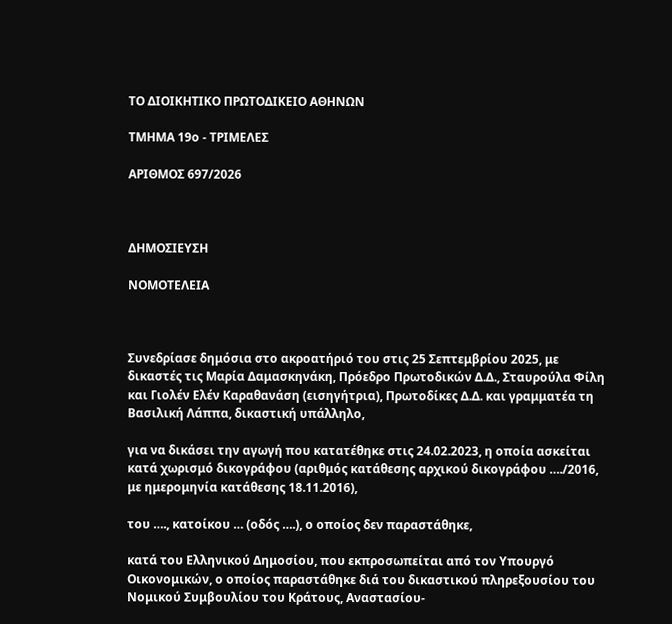ΤΟ ΔΙΟΙΚΗΤΙΚΟ ΠΡΩΤΟΔΙΚΕΙΟ ΑΘΗΝΩΝ

ΤΜΗΜΑ 19ο - ΤΡΙΜΕΛΕΣ

ΑΡΙΘΜΟΣ 697/2026



ΔΗΜΟΣΙΕΥΣΗ

ΝΟΜΟΤΕΛΕΙΑ



Συνεδρίασε δημόσια στο ακροατήριό του στις 25 Σεπτεμβρίου 2025, με δικαστές τις Μαρία Δαμασκηνάκη, Πρόεδρο Πρωτοδικών Δ.Δ., Σταυρούλα Φίλη και Γιολέν Ελέν Καραθανάση (εισηγήτρια), Πρωτοδίκες Δ.Δ. και γραμματέα τη Βασιλική Λάππα, δικαστική υπάλληλο,

για να δικάσει την αγωγή που κατατέθηκε στις 24.02.2023, η οποία ασκείται κατά χωρισμό δικογράφου (αριθμός κατάθεσης αρχικού δικογράφου …./2016, με ημερομηνία κατάθεσης 18.11.2016),

του …., κατοίκου … (οδός ….), ο οποίος δεν παραστάθηκε,

κατά του Ελληνικού Δημοσίου, που εκπροσωπείται από τον Υπουργό Οικονομικών, ο οποίος παραστάθηκε διά του δικαστικού πληρεξουσίου του Νομικού Συμβουλίου του Κράτους, Αναστασίου-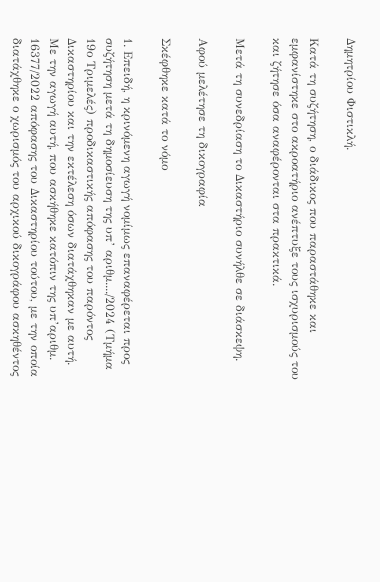Δημητρίου Φιστικλή.

Κατά τη συζήτηση, ο διάδικος που παραστάθηκε και εμφανίστηκε στο ακροατήριο ανέπτυξε τους ισχυρισμούς του και ζήτησε όσα αναφέρονται στα πρακτικά.

Μετά τη συνεδρίαση το Δικαστήριο συνήλθε σε διάσκεψη.

Αφού μελέτησε τη δικογραφία

Σκέφθηκε κατά το νόμο

1. Επειδή, η κρινόμενη αγωγή νομίμως επαναφέρεται προς συζήτηση μετά τη δημοσίευση της υπ’ αριθμ..../2024 (Τμήμα 19ο Τριμελές) προδικαστικής απόφασης του παρόντος Δικαστηρίου και την εκτέλεση όσων διατάχθηκαν με αυτή. Με την αγωγή αυτή, που ασκήθηκε κατόπιν της υπ’αριθμ. 16377/2022 απόφασης του Δικαστηρίου τούτου, με την οποία διατάχθηκε ο χωρισμός του αρχικού δικογράφου ασκηθέντος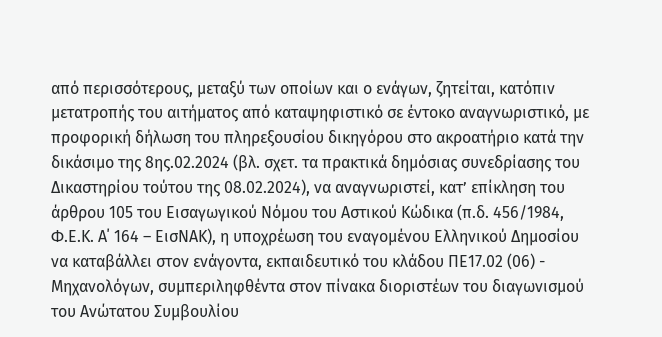από περισσότερους, μεταξύ των οποίων και ο ενάγων, ζητείται, κατόπιν μετατροπής του αιτήματος από καταψηφιστικό σε έντοκο αναγνωριστικό, με προφορική δήλωση του πληρεξουσίου δικηγόρου στο ακροατήριο κατά την δικάσιμο της 8ης.02.2024 (βλ. σχετ. τα πρακτικά δημόσιας συνεδρίασης του Δικαστηρίου τούτου της 08.02.2024), να αναγνωριστεί, κατ’ επίκληση του άρθρου 105 του Εισαγωγικού Νόμου του Αστικού Κώδικα (π.δ. 456/1984, Φ.Ε.Κ. Α΄ 164 – ΕισΝΑΚ), η υποχρέωση του εναγομένου Ελληνικού Δημοσίου να καταβάλλει στον ενάγοντα, εκπαιδευτικό του κλάδου ΠΕ17.02 (06) - Μηχανολόγων, συμπεριληφθέντα στον πίνακα διοριστέων του διαγωνισμού του Ανώτατου Συμβουλίου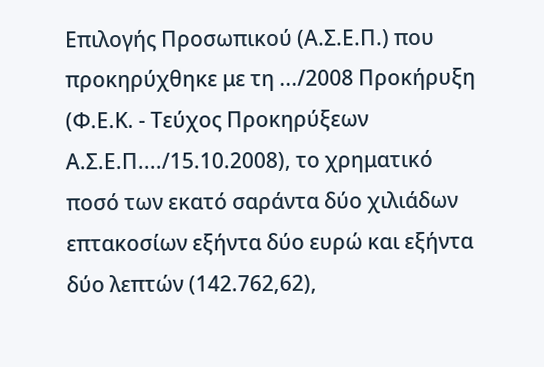Επιλογής Προσωπικού (Α.Σ.Ε.Π.) που προκηρύχθηκε με τη .../2008 Προκήρυξη (Φ.Ε.Κ. - Τεύχος Προκηρύξεων Α.Σ.Ε.Π..../15.10.2008), το χρηματικό ποσό των εκατό σαράντα δύο χιλιάδων επτακοσίων εξήντα δύο ευρώ και εξήντα δύο λεπτών (142.762,62),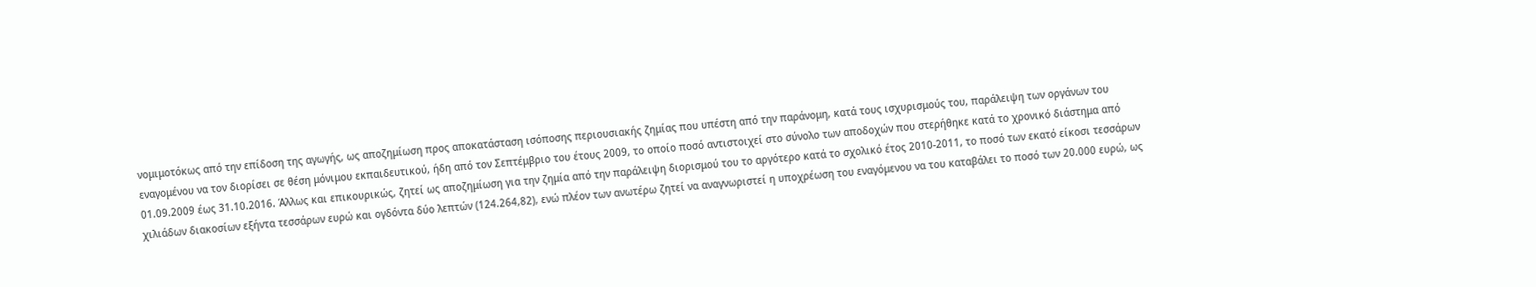νομιμοτόκως από την επίδοση της αγωγής, ως αποζημίωση προς αποκατάσταση ισόποσης περιουσιακής ζημίας που υπέστη από την παράνομη, κατά τους ισχυρισμούς του, παράλειψη των οργάνων του εναγομένου να τον διορίσει σε θέση μόνιμου εκπαιδευτικού, ήδη από τον Σεπτέμβριο του έτους 2009, το οποίο ποσό αντιστοιχεί στο σύνολο των αποδοχών που στερήθηκε κατά το χρονικό διάστημα από 01.09.2009 έως 31.10.2016. Άλλως και επικουρικώς, ζητεί ως αποζημίωση για την ζημία από την παράλειψη διορισμού του το αργότερο κατά το σχολικό έτος 2010-2011, το ποσό των εκατό είκοσι τεσσάρων χιλιάδων διακοσίων εξήντα τεσσάρων ευρώ και ογδόντα δύο λεπτών (124.264,82), ενώ πλέον των ανωτέρω ζητεί να αναγνωριστεί η υποχρέωση του εναγόμενου να του καταβάλει το ποσό των 20.000 ευρώ, ως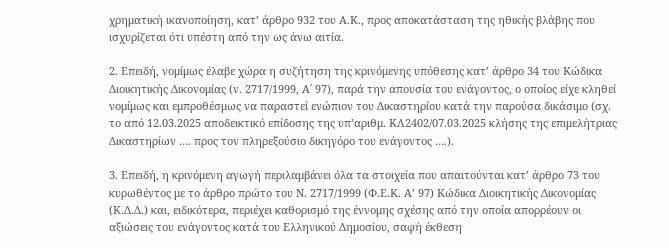χρηματική ικανοποίηση, κατ’ άρθρο 932 του Α.Κ., προς αποκατάσταση της ηθικής βλάβης που ισχυρίζεται ότι υπέστη από την ως άνω αιτία.

2. Επειδή, νομίμως έλαβε χώρα η συζήτηση της κρινόμενης υπόθεσης κατ’ άρθρο 34 του Κώδικα Διοικητικής Δικονομίας (ν. 2717/1999, Α΄ 97), παρά την απουσία του ενάγοντος, ο οποίος είχε κληθεί νομίμως και εμπροθέσμως να παραστεί ενώπιον του Δικαστηρίου κατά την παρούσα δικάσιμο (σχ. το από 12.03.2025 αποδεικτικό επίδοσης της υπ’αριθμ. ΚΛ2402/07.03.2025 κλήσης της επιμελήτριας Δικαστηρίων …. προς τον πληρεξούσιο δικηγόρο του ενάγοντος ….).

3. Επειδή, η κρινόμενη αγωγή περιλαμβάνει όλα τα στοιχεία που απαιτούνται κατ’ άρθρο 73 του κυρωθέντος με το άρθρο πρώτο του Ν. 2717/1999 (Φ.Ε.Κ. Α’ 97) Κώδικα Διοικητικής Δικονομίας (Κ.Δ.Δ.) και, ειδικότερα, περιέχει καθορισμό της έννομης σχέσης από την οποία απορρέουν οι αξιώσεις του ενάγοντος κατά του Ελληνικού Δημοσίου, σαφή έκθεση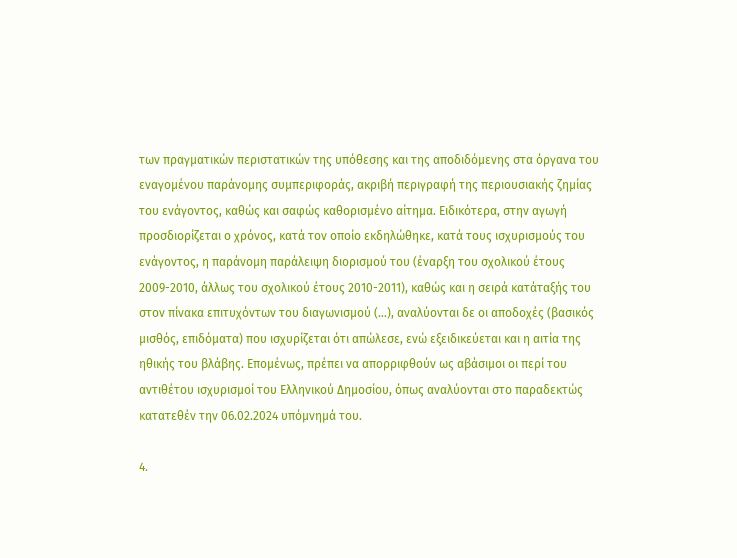των πραγματικών περιστατικών της υπόθεσης και της αποδιδόμενης στα όργανα του εναγομένου παράνομης συμπεριφοράς, ακριβή περιγραφή της περιουσιακής ζημίας του ενάγοντος, καθώς και σαφώς καθορισμένο αίτημα. Ειδικότερα, στην αγωγή προσδιορίζεται ο χρόνος, κατά τον οποίο εκδηλώθηκε, κατά τους ισχυρισμούς του ενάγοντος, η παράνομη παράλειψη διορισμού του (έναρξη του σχολικού έτους 2009-2010, άλλως του σχολικού έτους 2010-2011), καθώς και η σειρά κατάταξής του στον πίνακα επιτυχόντων του διαγωνισμού (…), αναλύονται δε οι αποδοχές (βασικός μισθός, επιδόματα) που ισχυρίζεται ότι απώλεσε, ενώ εξειδικεύεται και η αιτία της ηθικής του βλάβης. Επομένως, πρέπει να απορριφθούν ως αβάσιμοι οι περί του αντιθέτου ισχυρισμοί του Ελληνικού Δημοσίου, όπως αναλύονται στο παραδεκτώς κατατεθέν την 06.02.2024 υπόμνημά του.

4.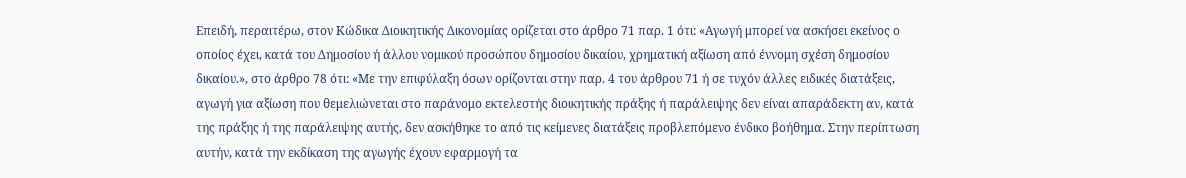Επειδή, περαιτέρω, στον Κώδικα Διοικητικής Δικονομίας ορίζεται στο άρθρο 71 παρ. 1 ότι: «Αγωγή μπορεί να ασκήσει εκείνος ο οποίος έχει, κατά του Δημοσίου ή άλλου νομικού προσώπου δημοσίου δικαίου, χρηματική αξίωση από έννομη σχέση δημοσίου δικαίου.», στο άρθρο 78 ότι: «Με την επιφύλαξη όσων ορίζονται στην παρ. 4 του άρθρου 71 ή σε τυχόν άλλες ειδικές διατάξεις, αγωγή για αξίωση που θεμελιώνεται στο παράνομο εκτελεστής διοικητικής πράξης ή παράλειψης δεν είναι απαράδεκτη αν, κατά της πράξης ή της παράλειψης αυτής, δεν ασκήθηκε το από τις κείμενες διατάξεις προβλεπόμενο ένδικο βοήθημα. Στην περίπτωση αυτήν, κατά την εκδίκαση της αγωγής έχουν εφαρμογή τα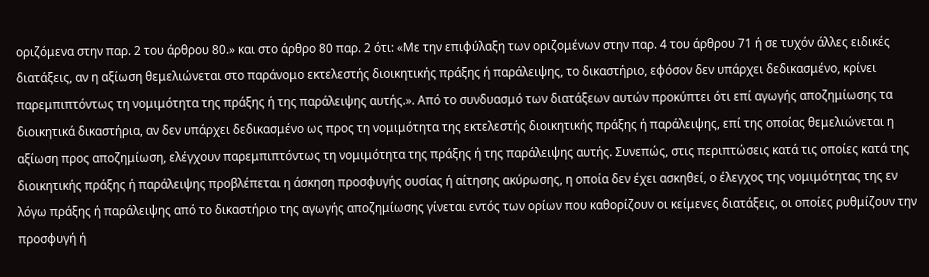οριζόμενα στην παρ. 2 του άρθρου 80.» και στο άρθρο 80 παρ. 2 ότι: «Με την επιφύλαξη των οριζομένων στην παρ. 4 του άρθρου 71 ή σε τυχόν άλλες ειδικές διατάξεις, αν η αξίωση θεμελιώνεται στο παράνομο εκτελεστής διοικητικής πράξης ή παράλειψης, το δικαστήριο, εφόσον δεν υπάρχει δεδικασμένο, κρίνει παρεμπιπτόντως τη νομιμότητα της πράξης ή της παράλειψης αυτής.». Από το συνδυασμό των διατάξεων αυτών προκύπτει ότι επί αγωγής αποζημίωσης τα διοικητικά δικαστήρια, αν δεν υπάρχει δεδικασμένο ως προς τη νομιμότητα της εκτελεστής διοικητικής πράξης ή παράλειψης, επί της οποίας θεμελιώνεται η αξίωση προς αποζημίωση, ελέγχουν παρεμπιπτόντως τη νομιμότητα της πράξης ή της παράλειψης αυτής. Συνεπώς, στις περιπτώσεις κατά τις οποίες κατά της διοικητικής πράξης ή παράλειψης προβλέπεται η άσκηση προσφυγής ουσίας ή αίτησης ακύρωσης, η οποία δεν έχει ασκηθεί, ο έλεγχος της νομιμότητας της εν λόγω πράξης ή παράλειψης από το δικαστήριο της αγωγής αποζημίωσης γίνεται εντός των ορίων που καθορίζουν οι κείμενες διατάξεις, οι οποίες ρυθμίζουν την προσφυγή ή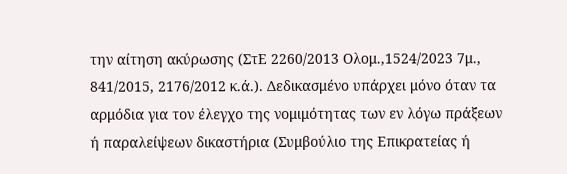την αίτηση ακύρωσης (ΣτΕ 2260/2013 Ολομ.,1524/2023 7μ., 841/2015, 2176/2012 κ.ά.). Δεδικασμένο υπάρχει μόνο όταν τα αρμόδια για τον έλεγχο της νομιμότητας των εν λόγω πράξεων ή παραλείψεων δικαστήρια (Συμβούλιο της Επικρατείας ή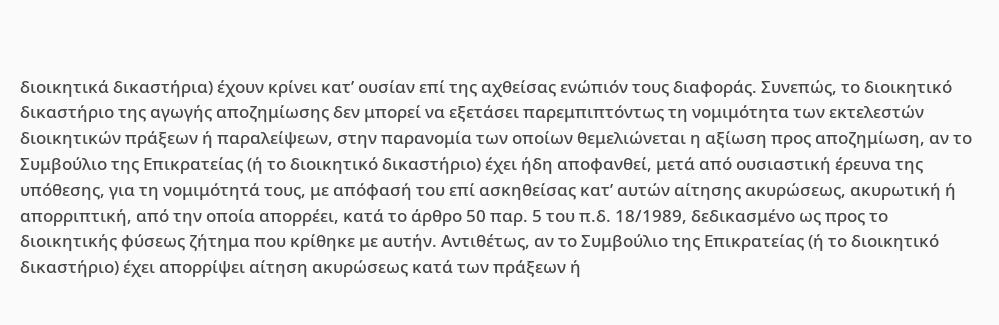διοικητικά δικαστήρια) έχουν κρίνει κατ’ ουσίαν επί της αχθείσας ενώπιόν τους διαφοράς. Συνεπώς, το διοικητικό δικαστήριο της αγωγής αποζημίωσης δεν μπορεί να εξετάσει παρεμπιπτόντως τη νομιμότητα των εκτελεστών διοικητικών πράξεων ή παραλείψεων, στην παρανομία των οποίων θεμελιώνεται η αξίωση προς αποζημίωση, αν το Συμβούλιο της Επικρατείας (ή το διοικητικό δικαστήριο) έχει ήδη αποφανθεί, μετά από ουσιαστική έρευνα της υπόθεσης, για τη νομιμότητά τους, με απόφασή του επί ασκηθείσας κατ’ αυτών αίτησης ακυρώσεως, ακυρωτική ή απορριπτική, από την οποία απορρέει, κατά το άρθρο 50 παρ. 5 του π.δ. 18/1989, δεδικασμένο ως προς το διοικητικής φύσεως ζήτημα που κρίθηκε με αυτήν. Αντιθέτως, αν το Συμβούλιο της Επικρατείας (ή το διοικητικό δικαστήριο) έχει απορρίψει αίτηση ακυρώσεως κατά των πράξεων ή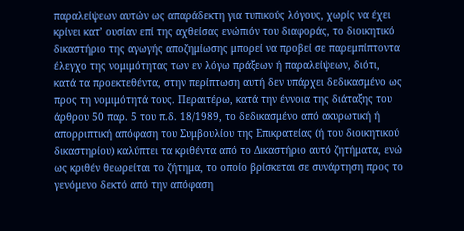παραλείψεων αυτών ως απαράδεκτη για τυπικούς λόγους, χωρίς να έχει κρίνει κατ’ ουσίαν επί της αχθείσας ενώπιόν του διαφοράς, το διοικητικό δικαστήριο της αγωγής αποζημίωσης μπορεί να προβεί σε παρεμπίπτοντα έλεγχο της νομιμότητας των εν λόγω πράξεων ή παραλείψεων, διότι, κατά τα προεκτεθέντα, στην περίπτωση αυτή δεν υπάρχει δεδικασμένο ως προς τη νομιμότητά τους. Περαιτέρω, κατά την έννοια της διάταξης του άρθρου 50 παρ. 5 του π.δ. 18/1989, το δεδικασμένο από ακυρωτική ή απορριπτική απόφαση του Συμβουλίου της Επικρατείας (ή του διοικητικού δικαστηρίου) καλύπτει τα κριθέντα από το Δικαστήριο αυτό ζητήματα, ενώ ως κριθέν θεωρείται το ζήτημα, το οποίο βρίσκεται σε συνάρτηση προς το γενόμενο δεκτό από την απόφαση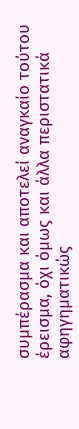συμπέρασμα και αποτελεί αναγκαίο τούτου έρεισμα, όχι όμως και άλλα περιστατικά αφηγηματικώς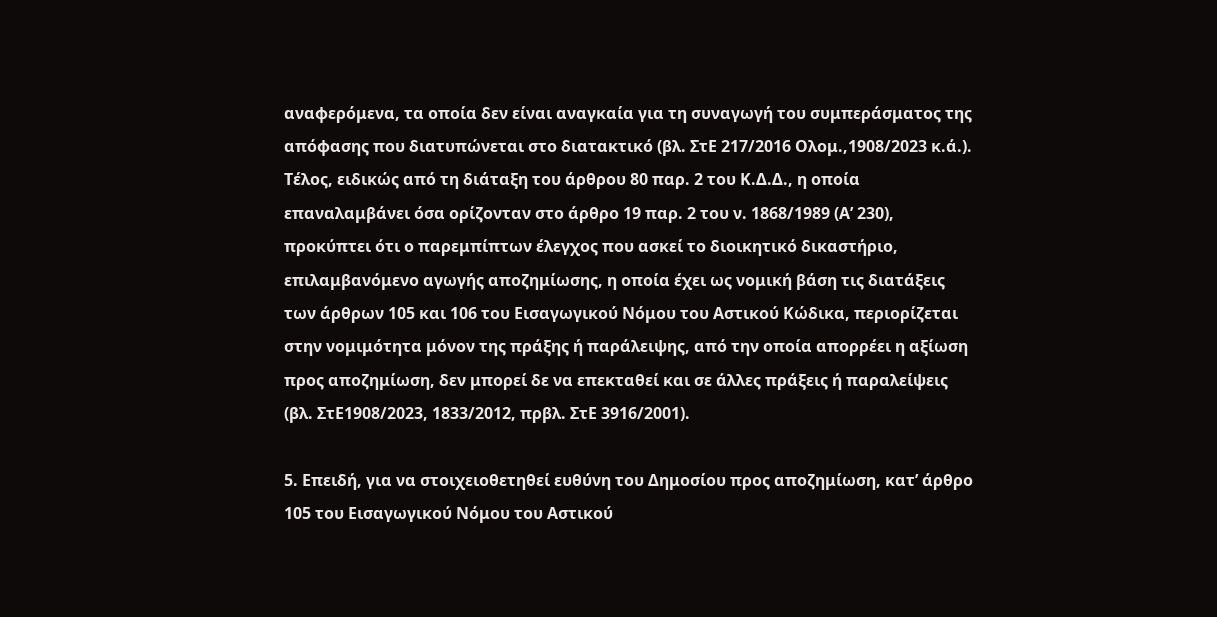αναφερόμενα, τα οποία δεν είναι αναγκαία για τη συναγωγή του συμπεράσματος της απόφασης που διατυπώνεται στο διατακτικό (βλ. ΣτΕ 217/2016 Ολομ.,1908/2023 κ.ά.). Τέλος, ειδικώς από τη διάταξη του άρθρου 80 παρ. 2 του Κ.Δ.Δ., η οποία επαναλαμβάνει όσα ορίζονταν στο άρθρο 19 παρ. 2 του ν. 1868/1989 (Α’ 230), προκύπτει ότι ο παρεμπίπτων έλεγχος που ασκεί το διοικητικό δικαστήριο, επιλαμβανόμενο αγωγής αποζημίωσης, η οποία έχει ως νομική βάση τις διατάξεις των άρθρων 105 και 106 του Εισαγωγικού Νόμου του Αστικού Κώδικα, περιορίζεται στην νομιμότητα μόνον της πράξης ή παράλειψης, από την οποία απορρέει η αξίωση προς αποζημίωση, δεν μπορεί δε να επεκταθεί και σε άλλες πράξεις ή παραλείψεις (βλ. ΣτΕ1908/2023, 1833/2012, πρβλ. ΣτΕ 3916/2001).

5. Επειδή, για να στοιχειοθετηθεί ευθύνη του Δημοσίου προς αποζημίωση, κατ’ άρθρο 105 του Εισαγωγικού Νόμου του Αστικού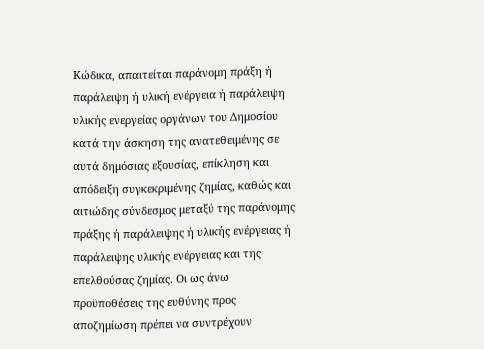Κώδικα, απαιτείται παράνομη πράξη ή παράλειψη ή υλική ενέργεια ή παράλειψη υλικής ενεργείας οργάνων του Δημοσίου κατά την άσκηση της ανατεθειμένης σε αυτά δημόσιας εξουσίας, επίκληση και απόδειξη συγκεκριμένης ζημίας, καθώς και αιτιώδης σύνδεσμος μεταξύ της παράνομης πράξης ή παράλειψης ή υλικής ενέργειας ή παράλειψης υλικής ενέργειας και της επελθούσας ζημίας. Οι ως άνω προϋποθέσεις της ευθύνης προς αποζημίωση πρέπει να συντρέχουν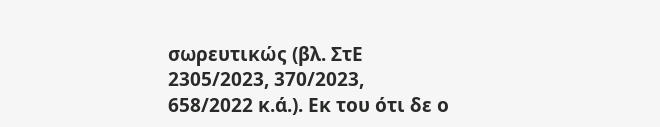σωρευτικώς (βλ. ΣτΕ 2305/2023, 370/2023, 658/2022 κ.ά.). Εκ του ότι δε ο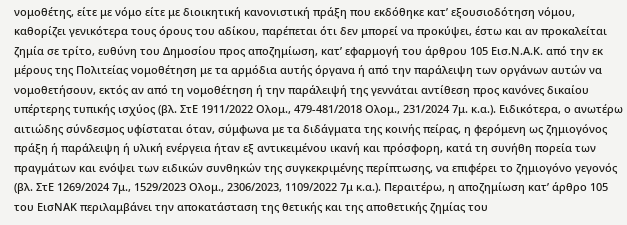νομοθέτης, είτε με νόμο είτε με διοικητική κανονιστική πράξη που εκδόθηκε κατ’ εξουσιοδότηση νόμου, καθορίζει γενικότερα τους όρους του αδίκου, παρέπεται ότι δεν μπορεί να προκύψει, έστω και αν προκαλείται ζημία σε τρίτο, ευθύνη του Δημοσίου προς αποζημίωση, κατ’ εφαρμογή του άρθρου 105 Εισ.Ν.Α.Κ. από την εκ μέρους της Πολιτείας νομοθέτηση με τα αρμόδια αυτής όργανα ή από την παράλειψη των οργάνων αυτών να νομοθετήσουν, εκτός αν από τη νομοθέτηση ή την παράλειψή της γεννάται αντίθεση προς κανόνες δικαίου υπέρτερης τυπικής ισχύος (βλ. ΣτΕ 1911/2022 Ολομ., 479-481/2018 Ολομ., 231/2024 7μ. κ.α.). Ειδικότερα, ο ανωτέρω αιτιώδης σύνδεσμος υφίσταται όταν, σύμφωνα με τα διδάγματα της κοινής πείρας, η φερόμενη ως ζημιογόνος πράξη ή παράλειψη ή υλική ενέργεια ήταν εξ αντικειμένου ικανή και πρόσφορη, κατά τη συνήθη πορεία των πραγμάτων και ενόψει των ειδικών συνθηκών της συγκεκριμένης περίπτωσης, να επιφέρει το ζημιογόνο γεγονός (βλ. ΣτΕ 1269/2024 7μ., 1529/2023 Ολομ., 2306/2023, 1109/2022 7μ κ.α.). Περαιτέρω, η αποζημίωση κατ’ άρθρο 105 του ΕισΝΑΚ περιλαμβάνει την αποκατάσταση της θετικής και της αποθετικής ζημίας του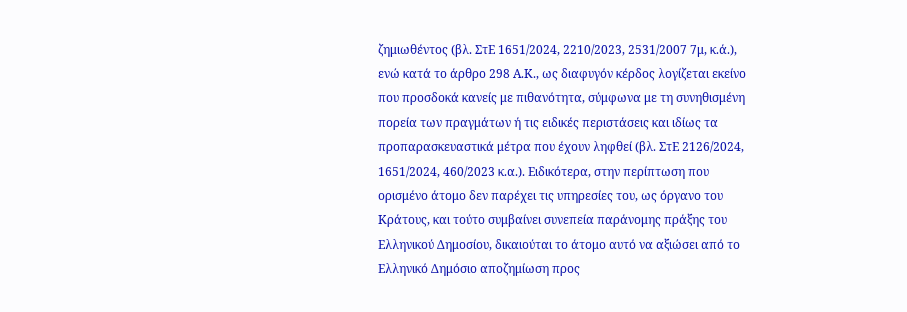ζημιωθέντος (βλ. ΣτΕ 1651/2024, 2210/2023, 2531/2007 7μ, κ.ά.), ενώ κατά το άρθρο 298 Α.Κ., ως διαφυγόν κέρδος λογίζεται εκείνο που προσδοκά κανείς με πιθανότητα, σύμφωνα με τη συνηθισμένη πορεία των πραγμάτων ή τις ειδικές περιστάσεις και ιδίως τα προπαρασκευαστικά μέτρα που έχουν ληφθεί (βλ. ΣτΕ 2126/2024, 1651/2024, 460/2023 κ.α.). Ειδικότερα, στην περίπτωση που ορισμένο άτομο δεν παρέχει τις υπηρεσίες του, ως όργανο του Κράτους, και τούτο συμβαίνει συνεπεία παράνομης πράξης του Ελληνικού Δημοσίου, δικαιούται το άτομο αυτό να αξιώσει από το Ελληνικό Δημόσιο αποζημίωση προς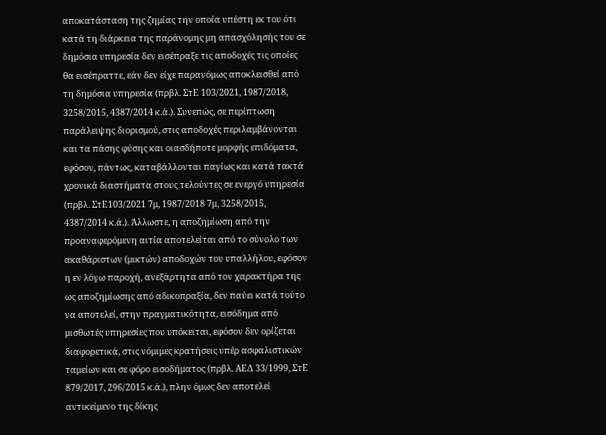αποκατάσταση της ζημίας την οποία υπέστη εκ του ότι κατά τη διάρκεια της παράνομης μη απασχόλησής του σε δημόσια υπηρεσία δεν εισέπραξε τις αποδοχές τις οποίες θα εισέπραττε, εάν δεν είχε παρανόμως αποκλεισθεί από τη δημόσια υπηρεσία (πρβλ. ΣτΕ 103/2021, 1987/2018, 3258/2015, 4387/2014 κ.ά.). Συνεπώς, σε περίπτωση παράλειψης διορισμού, στις αποδοχές περιλαμβάνονται και τα πάσης φύσης και οιασδήποτε μορφής επιδόματα, εφόσον, πάντως, καταβάλλονται παγίως και κατά τακτά χρονικά διαστήματα στους τελούντες σε ενεργό υπηρεσία (πρβλ. ΣτΕ103/2021 7μ, 1987/2018 7μ, 3258/2015, 4387/2014 κ.ά.). Άλλωστε, η αποζημίωση από την προαναφερόμενη αιτία αποτελείται από το σύνολο των ακαθάριστων (μικτών) αποδοχών του υπαλλήλου, εφόσον η εν λόγω παροχή, ανεξάρτητα από τον χαρακτήρα της ως αποζημίωσης από αδικοπραξία, δεν παύει κατά τούτο να αποτελεί, στην πραγματικότητα, εισόδημα από μισθωτές υπηρεσίες που υπόκειται, εφόσον δεν ορίζεται διαφορετικά, στις νόμιμες κρατήσεις υπέρ ασφαλιστικών ταμείων και σε φόρο εισοδήματος (πρβλ. ΑΕΔ 33/1999, ΣτΕ 879/2017, 296/2015 κ.ά.), πλην όμως δεν αποτελεί αντικείμενο της δίκης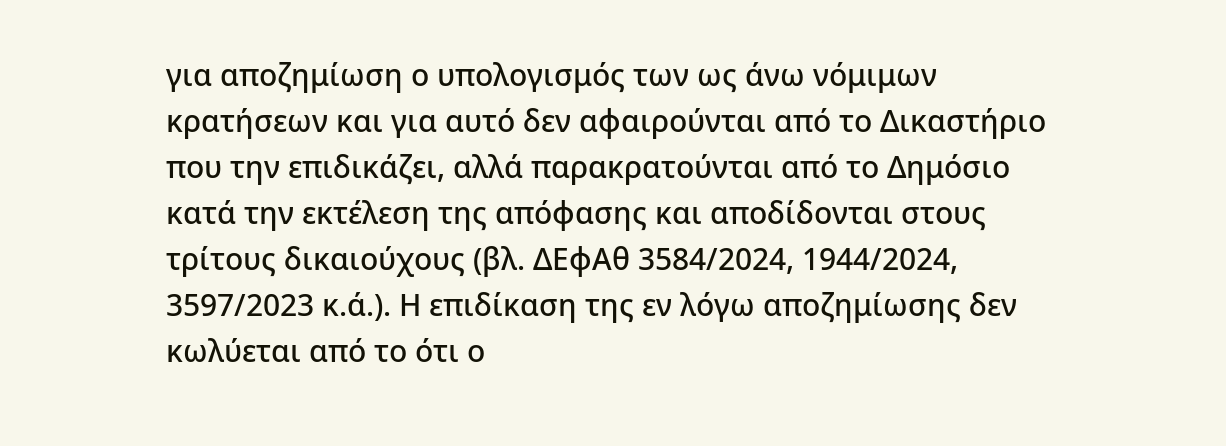για αποζημίωση ο υπολογισμός των ως άνω νόμιμων κρατήσεων και για αυτό δεν αφαιρούνται από το Δικαστήριο που την επιδικάζει, αλλά παρακρατούνται από το Δημόσιο κατά την εκτέλεση της απόφασης και αποδίδονται στους τρίτους δικαιούχους (βλ. ΔΕφΑθ 3584/2024, 1944/2024, 3597/2023 κ.ά.). Η επιδίκαση της εν λόγω αποζημίωσης δεν κωλύεται από το ότι ο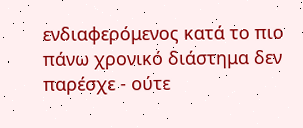ενδιαφερόμενος κατά το πιο πάνω χρονικό διάστημα δεν παρέσχε - ούτε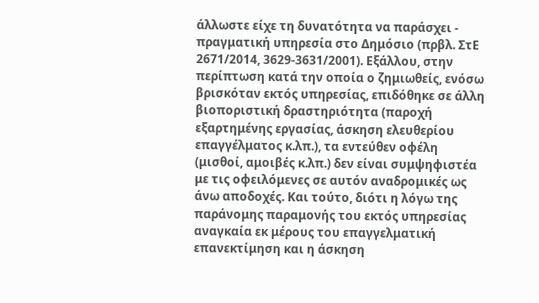άλλωστε είχε τη δυνατότητα να παράσχει - πραγματική υπηρεσία στο Δημόσιο (πρβλ. ΣτΕ 2671/2014, 3629-3631/2001). Εξάλλου, στην περίπτωση κατά την οποία ο ζημιωθείς, ενόσω βρισκόταν εκτός υπηρεσίας, επιδόθηκε σε άλλη βιοποριστική δραστηριότητα (παροχή εξαρτημένης εργασίας, άσκηση ελευθερίου επαγγέλματος κ.λπ.), τα εντεύθεν οφέλη (μισθοί, αμοιβές κ.λπ.) δεν είναι συμψηφιστέα με τις οφειλόμενες σε αυτόν αναδρομικές ως άνω αποδοχές. Και τούτο, διότι η λόγω της παράνομης παραμονής του εκτός υπηρεσίας αναγκαία εκ μέρους του επαγγελματική επανεκτίμηση και η άσκηση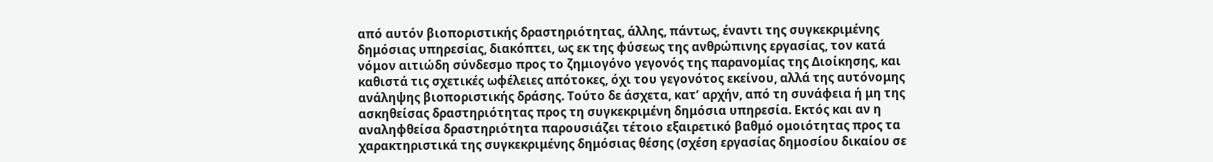από αυτόν βιοποριστικής δραστηριότητας, άλλης, πάντως, έναντι της συγκεκριμένης δημόσιας υπηρεσίας, διακόπτει, ως εκ της φύσεως της ανθρώπινης εργασίας, τον κατά νόμον αιτιώδη σύνδεσμο προς το ζημιογόνο γεγονός της παρανομίας της Διοίκησης, και καθιστά τις σχετικές ωφέλειες απότοκες, όχι του γεγονότος εκείνου, αλλά της αυτόνομης ανάληψης βιοποριστικής δράσης. Τούτο δε άσχετα, κατ’ αρχήν, από τη συνάφεια ή μη της ασκηθείσας δραστηριότητας προς τη συγκεκριμένη δημόσια υπηρεσία. Εκτός και αν η αναληφθείσα δραστηριότητα παρουσιάζει τέτοιο εξαιρετικό βαθμό ομοιότητας προς τα χαρακτηριστικά της συγκεκριμένης δημόσιας θέσης (σχέση εργασίας δημοσίου δικαίου σε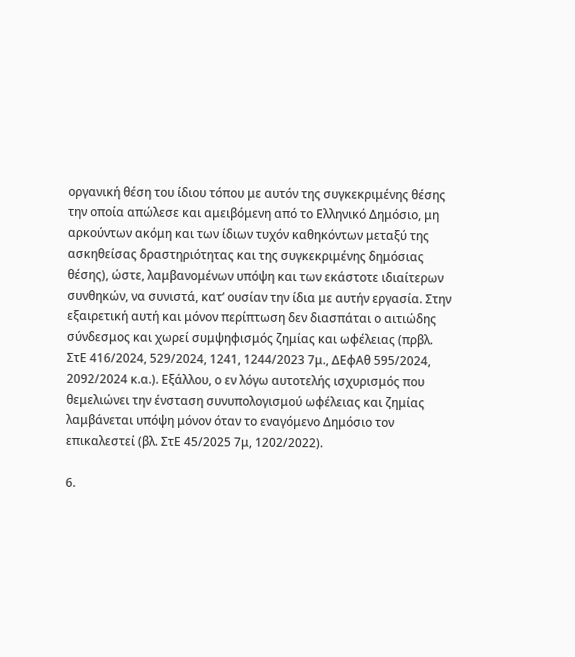οργανική θέση του ίδιου τόπου με αυτόν της συγκεκριμένης θέσης την οποία απώλεσε και αμειβόμενη από το Ελληνικό Δημόσιο, μη αρκούντων ακόμη και των ίδιων τυχόν καθηκόντων μεταξύ της ασκηθείσας δραστηριότητας και της συγκεκριμένης δημόσιας θέσης), ώστε, λαμβανομένων υπόψη και των εκάστοτε ιδιαίτερων συνθηκών, να συνιστά, κατ’ ουσίαν την ίδια με αυτήν εργασία. Στην εξαιρετική αυτή και μόνον περίπτωση δεν διασπάται ο αιτιώδης σύνδεσμος και χωρεί συμψηφισμός ζημίας και ωφέλειας (πρβλ. ΣτΕ 416/2024, 529/2024, 1241, 1244/2023 7μ., ΔΕφΑθ 595/2024, 2092/2024 κ.α.). Εξάλλου, ο εν λόγω αυτοτελής ισχυρισμός που θεμελιώνει την ένσταση συνυπολογισμού ωφέλειας και ζημίας λαμβάνεται υπόψη μόνον όταν το εναγόμενο Δημόσιο τον επικαλεστεί (βλ. ΣτΕ 45/2025 7μ, 1202/2022).

6.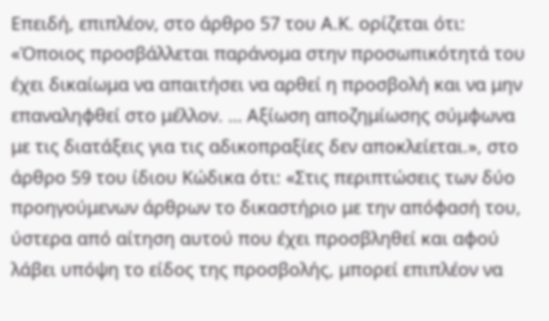Επειδή, επιπλέον, στο άρθρο 57 του Α.Κ. ορίζεται ότι: «Όποιος προσβάλλεται παράνομα στην προσωπικότητά του έχει δικαίωμα να απαιτήσει να αρθεί η προσβολή και να μην επαναληφθεί στο μέλλον. … Αξίωση αποζημίωσης σύμφωνα με τις διατάξεις για τις αδικοπραξίες δεν αποκλείεται.», στο άρθρο 59 του ίδιου Κώδικα ότι: «Στις περιπτώσεις των δύο προηγούμενων άρθρων το δικαστήριο με την απόφασή του, ύστερα από αίτηση αυτού που έχει προσβληθεί και αφού λάβει υπόψη το είδος της προσβολής, μπορεί επιπλέον να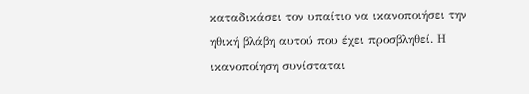καταδικάσει τον υπαίτιο να ικανοποιήσει την ηθική βλάβη αυτού που έχει προσβληθεί. Η ικανοποίηση συνίσταται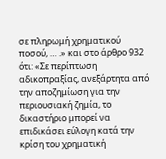σε πληρωμή χρηματικού ποσού, … .» και στο άρθρο 932 ότι: «Σε περίπτωση αδικοπραξίας, ανεξάρτητα από την αποζημίωση για την περιουσιακή ζημία, το δικαστήριο μπορεί να επιδικάσει εύλογη κατά την κρίση του χρηματική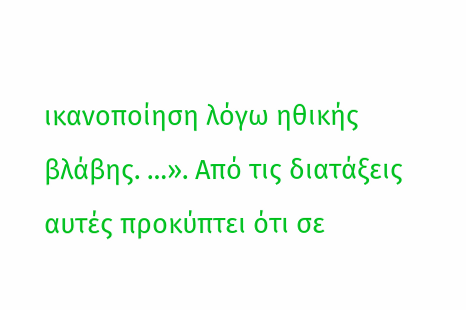ικανοποίηση λόγω ηθικής βλάβης. …». Από τις διατάξεις αυτές προκύπτει ότι σε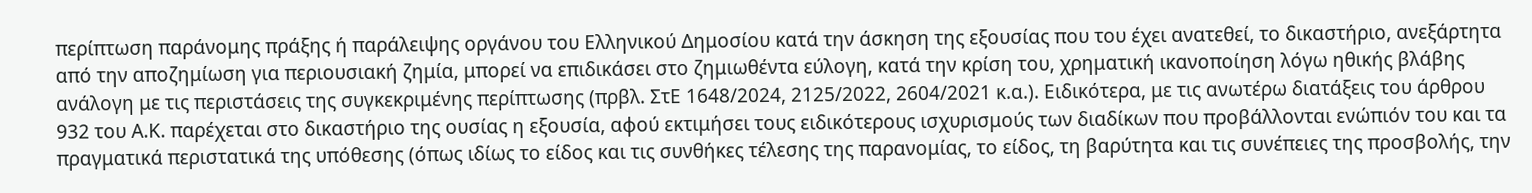περίπτωση παράνομης πράξης ή παράλειψης οργάνου του Ελληνικού Δημοσίου κατά την άσκηση της εξουσίας που του έχει ανατεθεί, το δικαστήριο, ανεξάρτητα από την αποζημίωση για περιουσιακή ζημία, μπορεί να επιδικάσει στο ζημιωθέντα εύλογη, κατά την κρίση του, χρηματική ικανοποίηση λόγω ηθικής βλάβης ανάλογη με τις περιστάσεις της συγκεκριμένης περίπτωσης (πρβλ. ΣτΕ 1648/2024, 2125/2022, 2604/2021 κ.α.). Ειδικότερα, με τις ανωτέρω διατάξεις του άρθρου 932 του Α.Κ. παρέχεται στο δικαστήριο της ουσίας η εξουσία, αφού εκτιμήσει τους ειδικότερους ισχυρισμούς των διαδίκων που προβάλλονται ενώπιόν του και τα πραγματικά περιστατικά της υπόθεσης (όπως ιδίως το είδος και τις συνθήκες τέλεσης της παρανομίας, το είδος, τη βαρύτητα και τις συνέπειες της προσβολής, την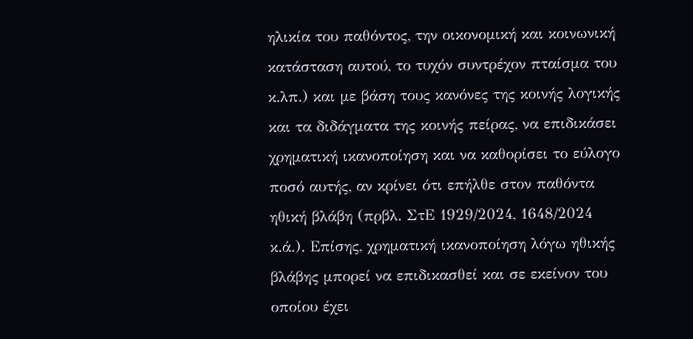ηλικία του παθόντος, την οικονομική και κοινωνική κατάσταση αυτού, το τυχόν συντρέχον πταίσμα του κ.λπ.) και με βάση τους κανόνες της κοινής λογικής και τα διδάγματα της κοινής πείρας, να επιδικάσει χρηματική ικανοποίηση και να καθορίσει το εύλογο ποσό αυτής, αν κρίνει ότι επήλθε στον παθόντα ηθική βλάβη (πρβλ. ΣτΕ 1929/2024, 1648/2024 κ.ά.). Επίσης, χρηματική ικανοποίηση λόγω ηθικής βλάβης μπορεί να επιδικασθεί και σε εκείνον του οποίου έχει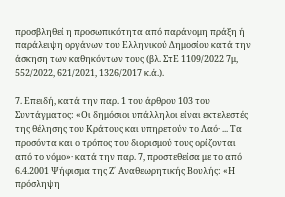προσβληθεί η προσωπικότητα από παράνομη πράξη ή παράλειψη οργάνων του Ελληνικού Δημοσίου κατά την άσκηση των καθηκόντων τους (βλ. ΣτΕ 1109/2022 7μ, 552/2022, 621/2021, 1326/2017 κ.ά.).

7. Επειδή, κατά την παρ. 1 του άρθρου 103 του Συντάγματος: «Οι δημόσιοι υπάλληλοι είναι εκτελεστές της θέλησης του Κράτους και υπηρετούν το Λαό· ... Τα προσόντα και ο τρόπος του διορισμού τους ορίζονται από το νόμο»· κατά την παρ. 7, προστεθείσα με το από 6.4.2001 Ψήφισμα της Ζ΄ Αναθεωρητικής Βουλής: «Η πρόσληψη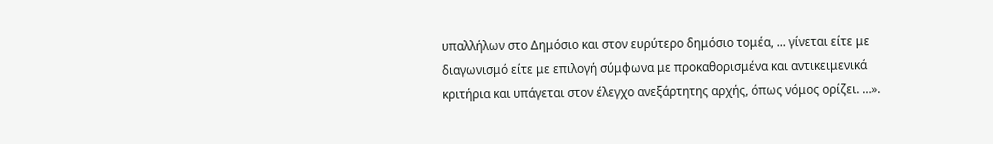υπαλλήλων στο Δημόσιο και στον ευρύτερο δημόσιο τομέα, ... γίνεται είτε με διαγωνισμό είτε με επιλογή σύμφωνα με προκαθορισμένα και αντικειμενικά κριτήρια και υπάγεται στον έλεγχο ανεξάρτητης αρχής, όπως νόμος ορίζει. …».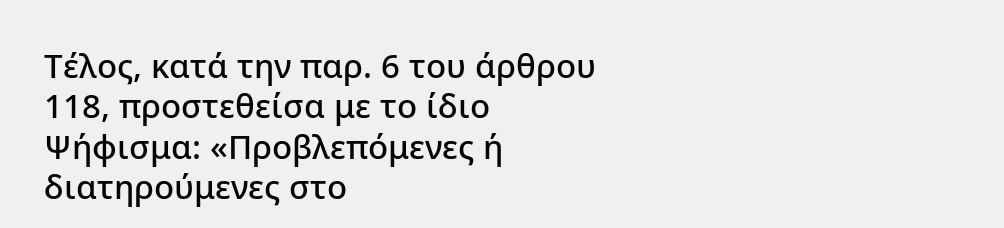Τέλος, κατά την παρ. 6 του άρθρου 118, προστεθείσα με το ίδιο Ψήφισμα: «Προβλεπόμενες ή διατηρούμενες στο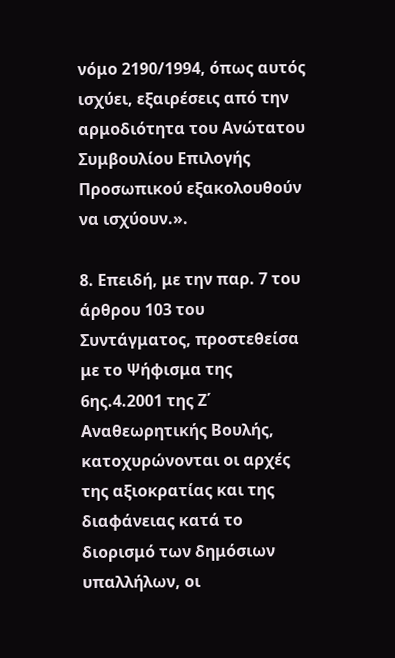νόμο 2190/1994, όπως αυτός ισχύει, εξαιρέσεις από την αρμοδιότητα του Ανώτατου Συμβουλίου Επιλογής Προσωπικού εξακολουθούν να ισχύουν.».

8. Επειδή, με την παρ. 7 του άρθρου 103 του Συντάγματος, προστεθείσα με το Ψήφισμα της 6ης.4.2001 της Ζ΄ Αναθεωρητικής Βουλής, κατοχυρώνονται οι αρχές της αξιοκρατίας και της διαφάνειας κατά το διορισμό των δημόσιων υπαλλήλων, οι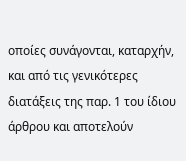οποίες συνάγονται, καταρχήν, και από τις γενικότερες διατάξεις της παρ. 1 του ίδιου άρθρου και αποτελούν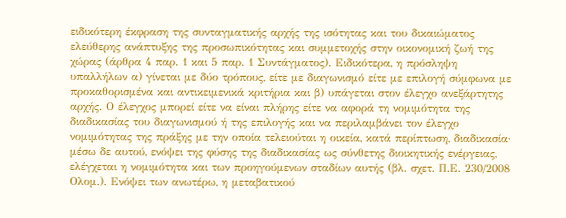ειδικότερη έκφραση της συνταγματικής αρχής της ισότητας και του δικαιώματος ελεύθερης ανάπτυξης της προσωπικότητας και συμμετοχής στην οικονομική ζωή της χώρας (άρθρα 4 παρ. 1 και 5 παρ. 1 Συντάγματος). Ειδικότερα, η πρόσληψη υπαλλήλων α) γίνεται με δύο τρόπους, είτε με διαγωνισμό είτε με επιλογή σύμφωνα με προκαθορισμένα και αντικειμενικά κριτήρια και β) υπάγεται στον έλεγχο ανεξάρτητης αρχής. Ο έλεγχος μπορεί είτε να είναι πλήρης είτε να αφορά τη νομιμότητα της διαδικασίας του διαγωνισμού ή της επιλογής και να περιλαμβάνει τον έλεγχο νομιμότητας της πράξης με την οποία τελειούται η οικεία, κατά περίπτωση, διαδικασία· μέσω δε αυτού, ενόψει της φύσης της διαδικασίας ως σύνθετης διοικητικής ενέργειας, ελέγχεται η νομιμότητα και των προηγούμενων σταδίων αυτής (βλ. σχετ. Π.Ε. 230/2008 Ολομ.). Ενόψει των ανωτέρω, η μεταβατικού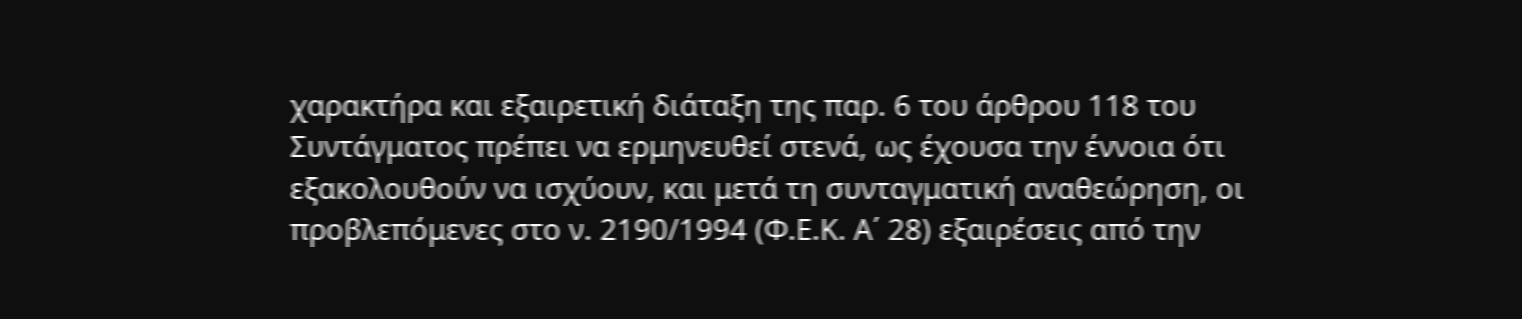χαρακτήρα και εξαιρετική διάταξη της παρ. 6 του άρθρου 118 του Συντάγματος πρέπει να ερμηνευθεί στενά, ως έχουσα την έννοια ότι εξακολουθούν να ισχύουν, και μετά τη συνταγματική αναθεώρηση, οι προβλεπόμενες στο ν. 2190/1994 (Φ.Ε.Κ. Α΄ 28) εξαιρέσεις από την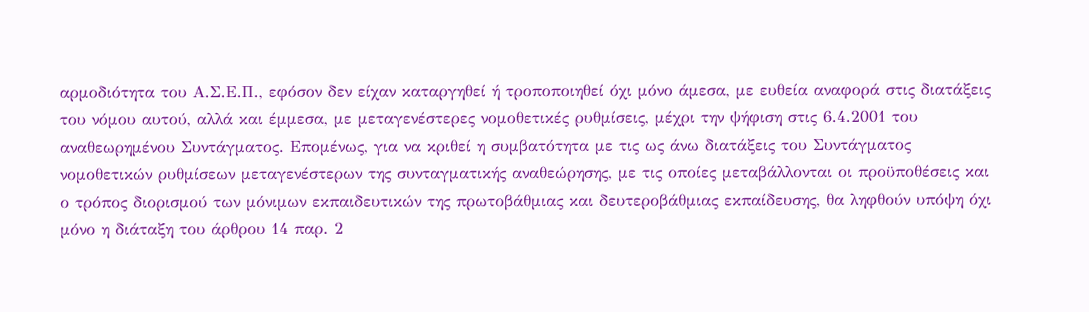αρμοδιότητα του Α.Σ.Ε.Π., εφόσον δεν είχαν καταργηθεί ή τροποποιηθεί όχι μόνο άμεσα, με ευθεία αναφορά στις διατάξεις του νόμου αυτού, αλλά και έμμεσα, με μεταγενέστερες νομοθετικές ρυθμίσεις, μέχρι την ψήφιση στις 6.4.2001 του αναθεωρημένου Συντάγματος. Επομένως, για να κριθεί η συμβατότητα με τις ως άνω διατάξεις του Συντάγματος νομοθετικών ρυθμίσεων μεταγενέστερων της συνταγματικής αναθεώρησης, με τις οποίες μεταβάλλονται οι προϋποθέσεις και ο τρόπος διορισμού των μόνιμων εκπαιδευτικών της πρωτοβάθμιας και δευτεροβάθμιας εκπαίδευσης, θα ληφθούν υπόψη όχι μόνο η διάταξη του άρθρου 14 παρ. 2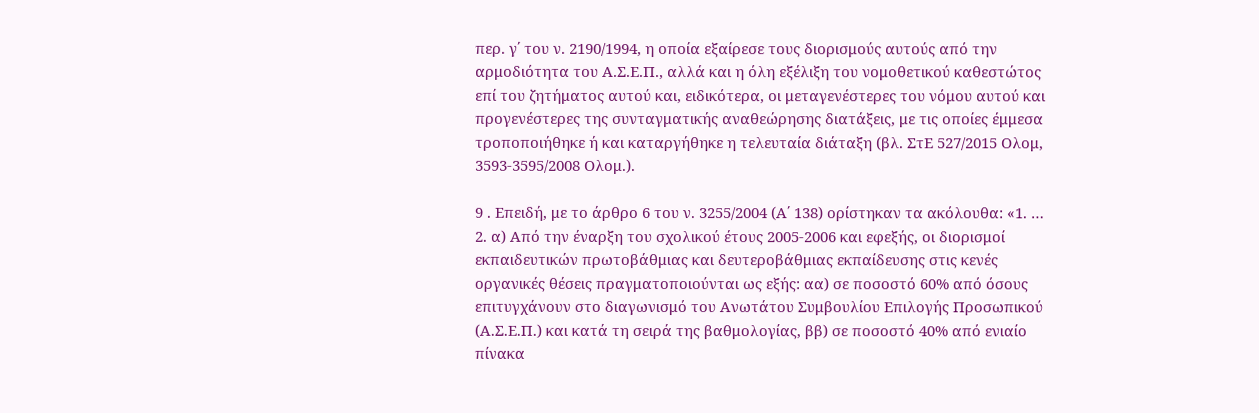περ. γ΄ του ν. 2190/1994, η οποία εξαίρεσε τους διορισμούς αυτούς από την αρμοδιότητα του Α.Σ.Ε.Π., αλλά και η όλη εξέλιξη του νομοθετικού καθεστώτος επί του ζητήματος αυτού και, ειδικότερα, οι μεταγενέστερες του νόμου αυτού και προγενέστερες της συνταγματικής αναθεώρησης διατάξεις, με τις οποίες έμμεσα τροποποιήθηκε ή και καταργήθηκε η τελευταία διάταξη (βλ. ΣτΕ 527/2015 Ολομ, 3593-3595/2008 Ολομ.).

9 . Επειδή, με το άρθρο 6 του ν. 3255/2004 (Α΄ 138) ορίστηκαν τα ακόλουθα: «1. … 2. α) Από την έναρξη του σχολικού έτους 2005-2006 και εφεξής, οι διορισμοί εκπαιδευτικών πρωτοβάθμιας και δευτεροβάθμιας εκπαίδευσης στις κενές οργανικές θέσεις πραγματοποιούνται ως εξής: αα) σε ποσοστό 60% από όσους επιτυγχάνουν στο διαγωνισμό του Ανωτάτου Συμβουλίου Επιλογής Προσωπικού (Α.Σ.Ε.Π.) και κατά τη σειρά της βαθμολογίας, ββ) σε ποσοστό 40% από ενιαίο πίνακα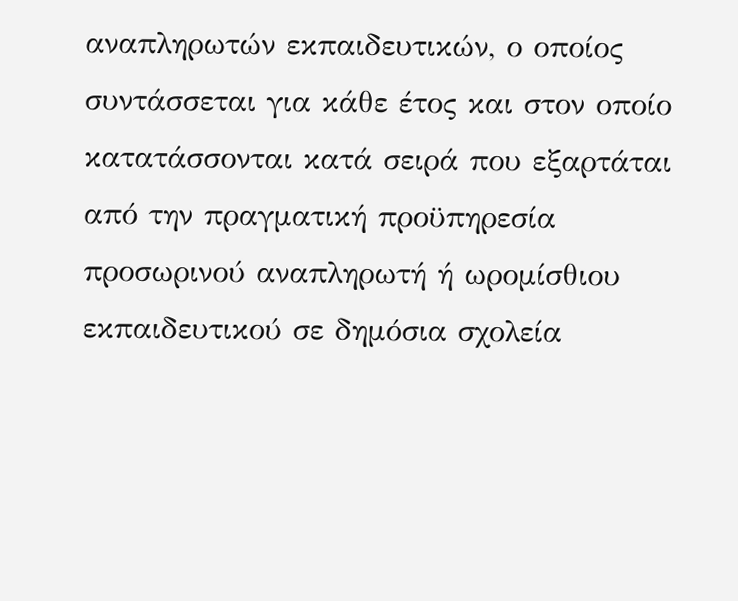αναπληρωτών εκπαιδευτικών, ο οποίος συντάσσεται για κάθε έτος και στον οποίο κατατάσσονται κατά σειρά που εξαρτάται από την πραγματική προϋπηρεσία προσωρινού αναπληρωτή ή ωρομίσθιου εκπαιδευτικού σε δημόσια σχολεία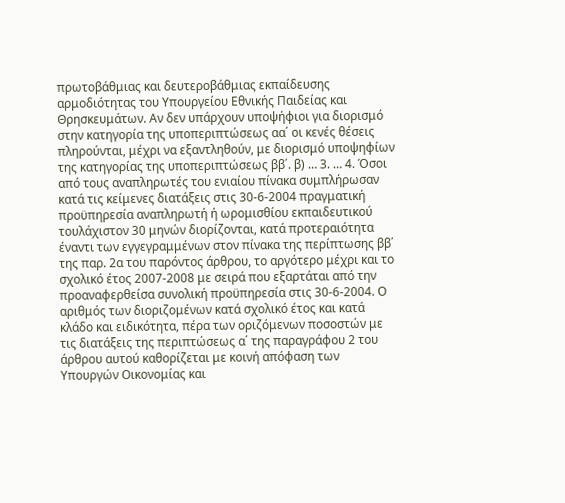πρωτοβάθμιας και δευτεροβάθμιας εκπαίδευσης αρμοδιότητας του Υπουργείου Εθνικής Παιδείας και Θρησκευμάτων. Αν δεν υπάρχουν υποψήφιοι για διορισμό στην κατηγορία της υποπεριπτώσεως αα΄ οι κενές θέσεις πληρούνται, μέχρι να εξαντληθούν, με διορισμό υποψηφίων της κατηγορίας της υποπεριπτώσεως ββ΄. β) … 3. … 4. Όσοι από τους αναπληρωτές του ενιαίου πίνακα συμπλήρωσαν κατά τις κείμενες διατάξεις στις 30-6-2004 πραγματική προϋπηρεσία αναπληρωτή ή ωρομισθίου εκπαιδευτικού τουλάχιστον 30 μηνών διορίζονται, κατά προτεραιότητα έναντι των εγγεγραμμένων στον πίνακα της περίπτωσης ββ΄ της παρ. 2α του παρόντος άρθρου, το αργότερο μέχρι και το σχολικό έτος 2007-2008 με σειρά που εξαρτάται από την προαναφερθείσα συνολική προϋπηρεσία στις 30-6-2004. Ο αριθμός των διοριζομένων κατά σχολικό έτος και κατά κλάδο και ειδικότητα, πέρα των οριζόμενων ποσοστών με τις διατάξεις της περιπτώσεως α΄ της παραγράφου 2 του άρθρου αυτού καθορίζεται με κοινή απόφαση των Υπουργών Οικονομίας και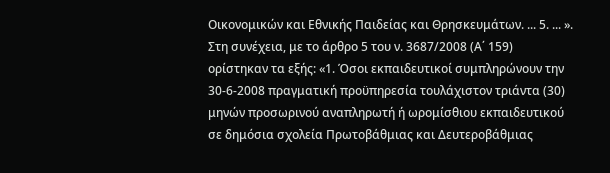Οικονομικών και Εθνικής Παιδείας και Θρησκευμάτων. ... 5. ... ». Στη συνέχεια, με το άρθρο 5 του ν. 3687/2008 (Α΄ 159) ορίστηκαν τα εξής: «1. Όσοι εκπαιδευτικοί συμπληρώνουν την 30-6-2008 πραγματική προϋπηρεσία τουλάχιστον τριάντα (30) μηνών προσωρινού αναπληρωτή ή ωρομίσθιου εκπαιδευτικού σε δημόσια σχολεία Πρωτοβάθμιας και Δευτεροβάθμιας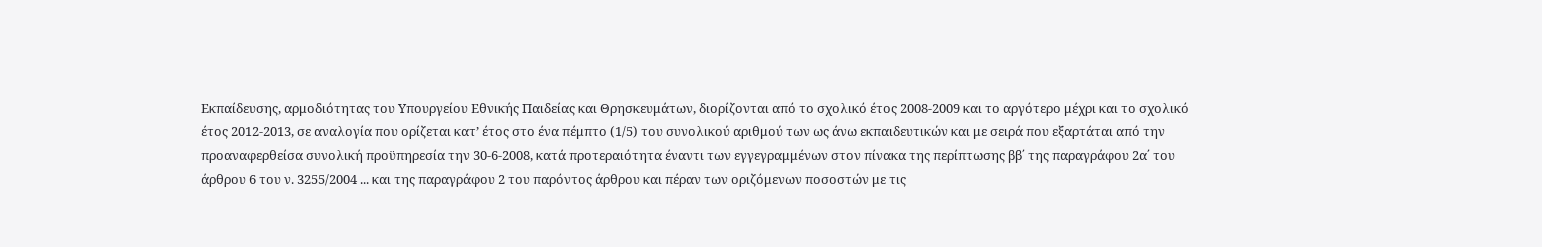Εκπαίδευσης, αρμοδιότητας του Υπουργείου Εθνικής Παιδείας και Θρησκευμάτων, διορίζονται από το σχολικό έτος 2008-2009 και το αργότερο μέχρι και το σχολικό έτος 2012-2013, σε αναλογία που ορίζεται κατ’ έτος στο ένα πέμπτο (1/5) του συνολικού αριθμού των ως άνω εκπαιδευτικών και με σειρά που εξαρτάται από την προαναφερθείσα συνολική προϋπηρεσία την 30-6-2008, κατά προτεραιότητα έναντι των εγγεγραμμένων στον πίνακα της περίπτωσης ββ΄ της παραγράφου 2α΄ του άρθρου 6 του ν. 3255/2004 ... και της παραγράφου 2 του παρόντος άρθρου και πέραν των οριζόμενων ποσοστών με τις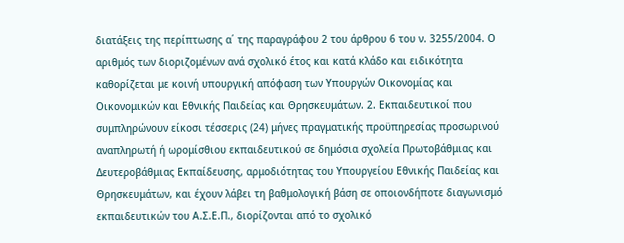διατάξεις της περίπτωσης α΄ της παραγράφου 2 του άρθρου 6 του ν. 3255/2004. Ο αριθμός των διοριζομένων ανά σχολικό έτος και κατά κλάδο και ειδικότητα καθορίζεται με κοινή υπουργική απόφαση των Υπουργών Οικονομίας και Οικονομικών και Εθνικής Παιδείας και Θρησκευμάτων. 2. Εκπαιδευτικοί που συμπληρώνουν είκοσι τέσσερις (24) μήνες πραγματικής προϋπηρεσίας προσωρινού αναπληρωτή ή ωρομίσθιου εκπαιδευτικού σε δημόσια σχολεία Πρωτοβάθμιας και Δευτεροβάθμιας Εκπαίδευσης, αρμοδιότητας του Υπουργείου Εθνικής Παιδείας και Θρησκευμάτων, και έχουν λάβει τη βαθμολογική βάση σε οποιονδήποτε διαγωνισμό εκπαιδευτικών του Α.Σ.Ε.Π., διορίζονται από το σχολικό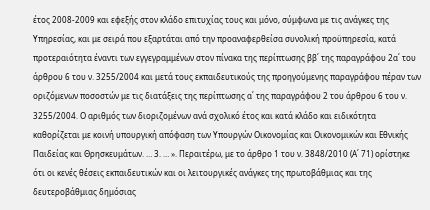έτος 2008-2009 και εφεξής στον κλάδο επιτυχίας τους και μόνο, σύμφωνα με τις ανάγκες της Υπηρεσίας, και με σειρά που εξαρτάται από την προαναφερθείσα συνολική προϋπηρεσία, κατά προτεραιότητα έναντι των εγγεγραμμένων στον πίνακα της περίπτωσης ββ΄ της παραγράφου 2α΄ του άρθρου 6 του ν. 3255/2004 και μετά τους εκπαιδευτικούς της προηγούμενης παραγράφου πέραν των οριζόμενων ποσοστών με τις διατάξεις της περίπτωσης α΄ της παραγράφου 2 του άρθρου 6 του ν. 3255/2004. Ο αριθμός των διοριζομένων ανά σχολικό έτος και κατά κλάδο και ειδικότητα καθορίζεται με κοινή υπουργική απόφαση των Υπουργών Οικονομίας και Οικονομικών και Εθνικής Παιδείας και Θρησκευμάτων. … 3. … ». Περαιτέρω, με το άρθρο 1 του ν. 3848/2010 (Α΄ 71) ορίστηκε ότι οι κενές θέσεις εκπαιδευτικών και οι λειτουργικές ανάγκες της πρωτοβάθμιας και της δευτεροβάθμιας δημόσιας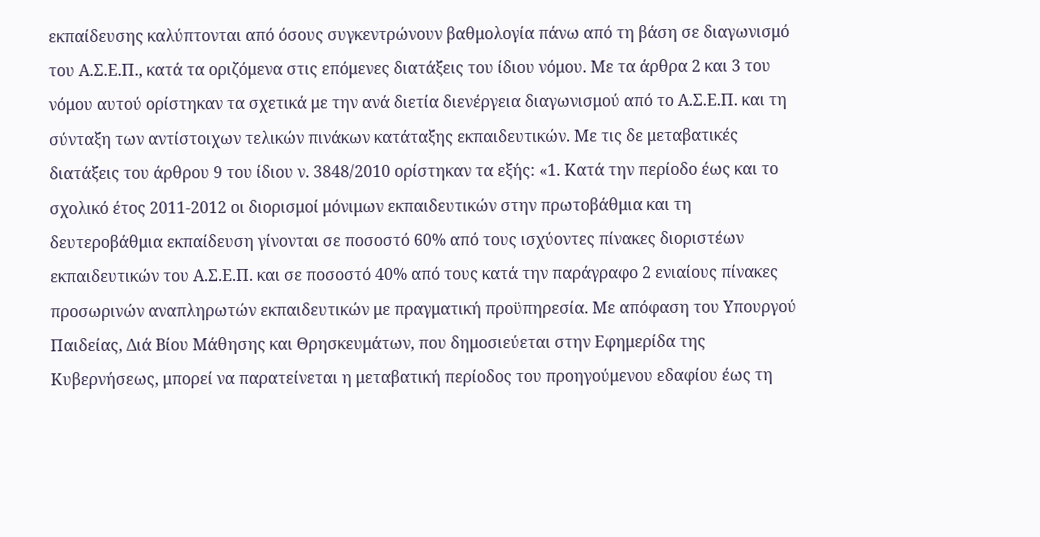εκπαίδευσης καλύπτονται από όσους συγκεντρώνουν βαθμολογία πάνω από τη βάση σε διαγωνισμό του Α.Σ.Ε.Π., κατά τα οριζόμενα στις επόμενες διατάξεις του ίδιου νόμου. Με τα άρθρα 2 και 3 του νόμου αυτού ορίστηκαν τα σχετικά με την ανά διετία διενέργεια διαγωνισμού από το Α.Σ.Ε.Π. και τη σύνταξη των αντίστοιχων τελικών πινάκων κατάταξης εκπαιδευτικών. Με τις δε μεταβατικές διατάξεις του άρθρου 9 του ίδιου ν. 3848/2010 ορίστηκαν τα εξής: «1. Κατά την περίοδο έως και το σχολικό έτος 2011-2012 οι διορισμοί μόνιμων εκπαιδευτικών στην πρωτοβάθμια και τη δευτεροβάθμια εκπαίδευση γίνονται σε ποσοστό 60% από τους ισχύοντες πίνακες διοριστέων εκπαιδευτικών του Α.Σ.Ε.Π. και σε ποσοστό 40% από τους κατά την παράγραφο 2 ενιαίους πίνακες προσωρινών αναπληρωτών εκπαιδευτικών με πραγματική προϋπηρεσία. Με απόφαση του Υπουργού Παιδείας, Διά Βίου Μάθησης και Θρησκευμάτων, που δημοσιεύεται στην Εφημερίδα της Κυβερνήσεως, μπορεί να παρατείνεται η μεταβατική περίοδος του προηγούμενου εδαφίου έως τη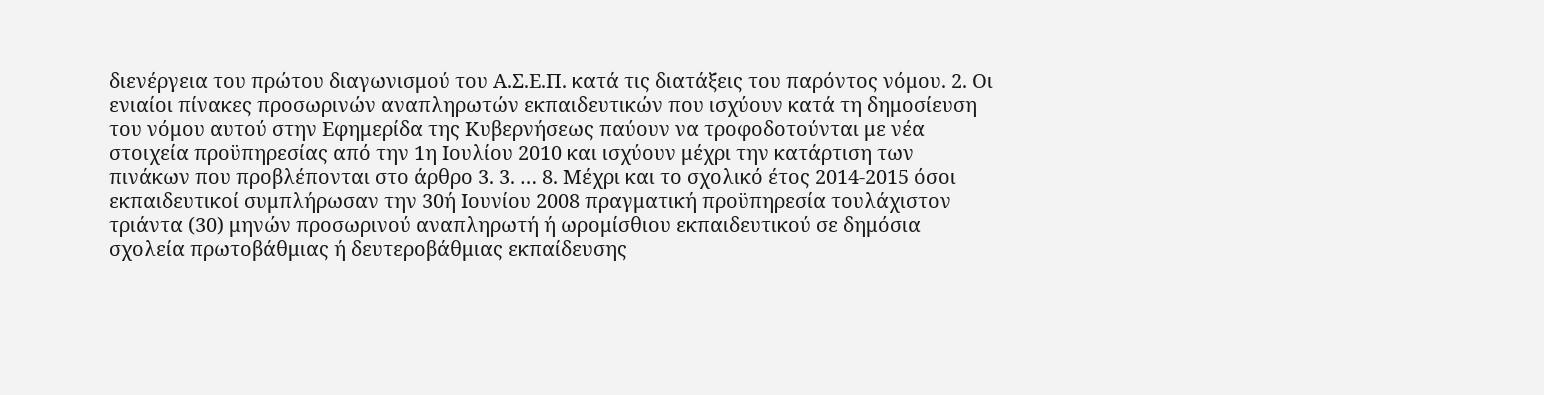διενέργεια του πρώτου διαγωνισμού του Α.Σ.Ε.Π. κατά τις διατάξεις του παρόντος νόμου. 2. Οι ενιαίοι πίνακες προσωρινών αναπληρωτών εκπαιδευτικών που ισχύουν κατά τη δημοσίευση του νόμου αυτού στην Εφημερίδα της Κυβερνήσεως παύουν να τροφοδοτούνται με νέα στοιχεία προϋπηρεσίας από την 1η Ιουλίου 2010 και ισχύουν μέχρι την κατάρτιση των πινάκων που προβλέπονται στο άρθρο 3. 3. … 8. Μέχρι και το σχολικό έτος 2014-2015 όσοι εκπαιδευτικοί συμπλήρωσαν την 30ή Ιουνίου 2008 πραγματική προϋπηρεσία τουλάχιστον τριάντα (30) μηνών προσωρινού αναπληρωτή ή ωρομίσθιου εκπαιδευτικού σε δημόσια σχολεία πρωτοβάθμιας ή δευτεροβάθμιας εκπαίδευσης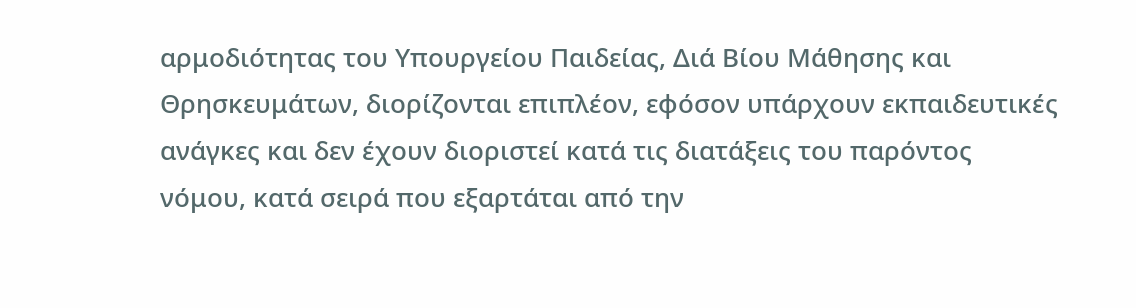αρμοδιότητας του Υπουργείου Παιδείας, Διά Βίου Μάθησης και Θρησκευμάτων, διορίζονται επιπλέον, εφόσον υπάρχουν εκπαιδευτικές ανάγκες και δεν έχουν διοριστεί κατά τις διατάξεις του παρόντος νόμου, κατά σειρά που εξαρτάται από την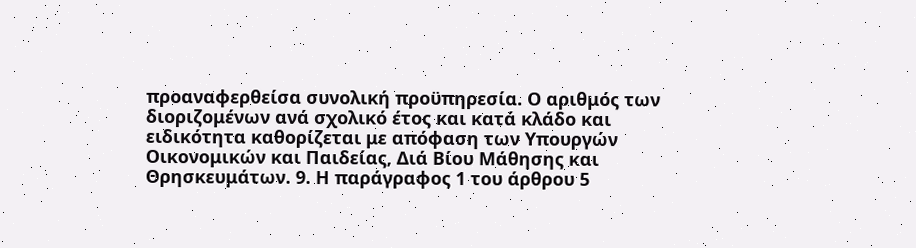προαναφερθείσα συνολική προϋπηρεσία. Ο αριθμός των διοριζομένων ανά σχολικό έτος και κατά κλάδο και ειδικότητα καθορίζεται με απόφαση των Υπουργών Οικονομικών και Παιδείας, Διά Βίου Μάθησης και Θρησκευμάτων. 9. Η παράγραφος 1 του άρθρου 5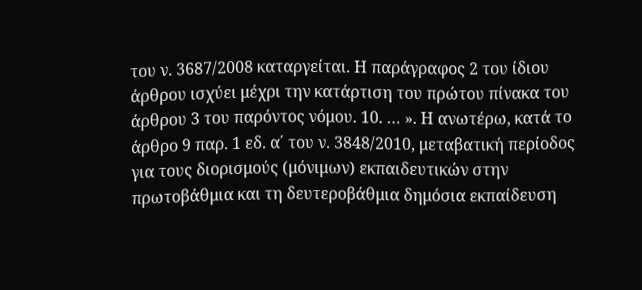του ν. 3687/2008 καταργείται. Η παράγραφος 2 του ίδιου άρθρου ισχύει μέχρι την κατάρτιση του πρώτου πίνακα του άρθρου 3 του παρόντος νόμου. 10. … ». Η ανωτέρω, κατά το άρθρο 9 παρ. 1 εδ. α΄ του ν. 3848/2010, μεταβατική περίοδος για τους διορισμούς (μόνιμων) εκπαιδευτικών στην πρωτοβάθμια και τη δευτεροβάθμια δημόσια εκπαίδευση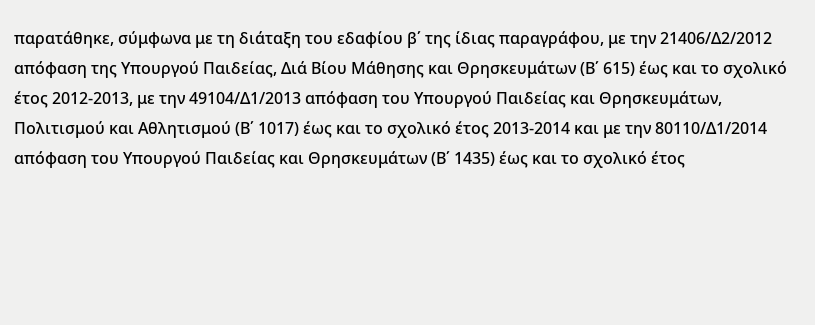παρατάθηκε, σύμφωνα με τη διάταξη του εδαφίου β΄ της ίδιας παραγράφου, με την 21406/Δ2/2012 απόφαση της Υπουργού Παιδείας, Διά Βίου Μάθησης και Θρησκευμάτων (Β΄ 615) έως και το σχολικό έτος 2012-2013, με την 49104/Δ1/2013 απόφαση του Υπουργού Παιδείας και Θρησκευμάτων, Πολιτισμού και Αθλητισμού (Β΄ 1017) έως και το σχολικό έτος 2013-2014 και με την 80110/Δ1/2014 απόφαση του Υπουργού Παιδείας και Θρησκευμάτων (Β΄ 1435) έως και το σχολικό έτος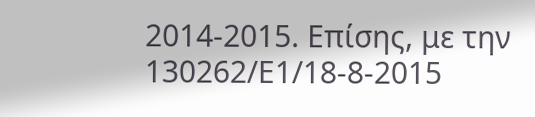2014-2015. Επίσης, με την 130262/Ε1/18-8-2015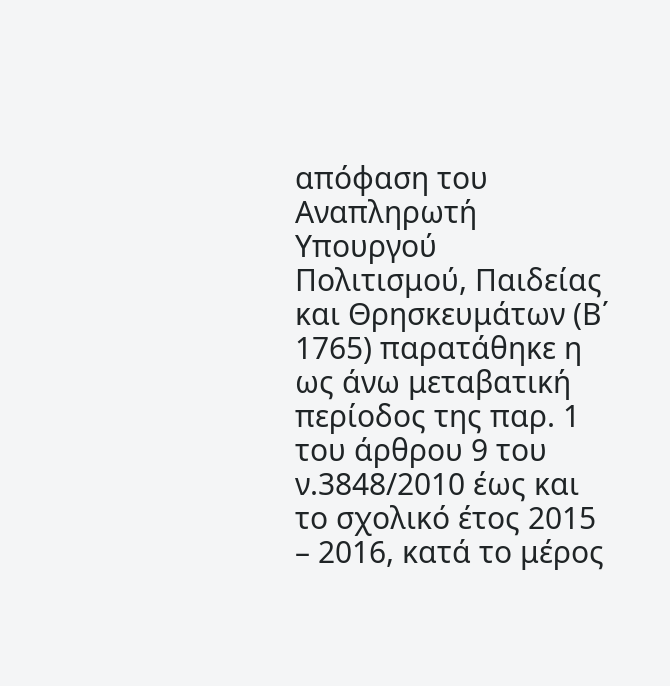απόφαση του Αναπληρωτή Υπουργού Πολιτισμού, Παιδείας και Θρησκευμάτων (Β΄ 1765) παρατάθηκε η ως άνω μεταβατική περίοδος της παρ. 1 του άρθρου 9 του ν.3848/2010 έως και το σχολικό έτος 2015 – 2016, κατά το μέρος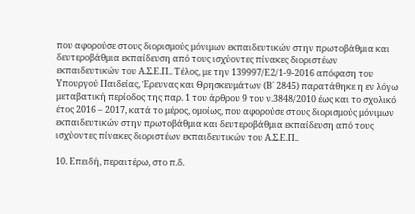που αφορούσε στους διορισμούς μόνιμων εκπαιδευτικών στην πρωτοβάθμια και δευτεροβάθμια εκπαίδευση από τους ισχύοντες πίνακες διοριστέων εκπαιδευτικών του Α.Σ.Ε.Π.. Τέλος, με την 139997/Ε2/1-9-2016 απόφαση του Υπουργού Παιδείας, Έρευνας και Θρησκευμάτων (Β΄ 2845) παρατάθηκε η εν λόγω μεταβατική περίοδος της παρ. 1 του άρθρου 9 του ν.3848/2010 έως και το σχολικό έτος 2016 – 2017, κατά το μέρος, ομοίως, που αφορούσε στους διορισμούς μόνιμων εκπαιδευτικών στην πρωτοβάθμια και δευτεροβάθμια εκπαίδευση από τους ισχύοντες πίνακες διοριστέων εκπαιδευτικών του Α.Σ.Ε.Π..

10. Επειδή, περαιτέρω, στο π.δ.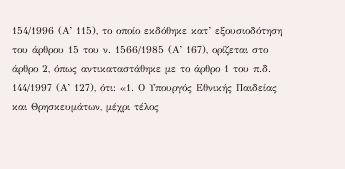154/1996 (Α’ 115), το οποίο εκδόθηκε κατ’ εξουσιοδότηση του άρθρου 15 του ν. 1566/1985 (Α’ 167), ορίζεται στο άρθρο 2, όπως αντικαταστάθηκε με το άρθρο 1 του π.δ. 144/1997 (Α’ 127), ότι: «1. Ο Υπουργός Εθνικής Παιδείας και Θρησκευμάτων, μέχρι τέλος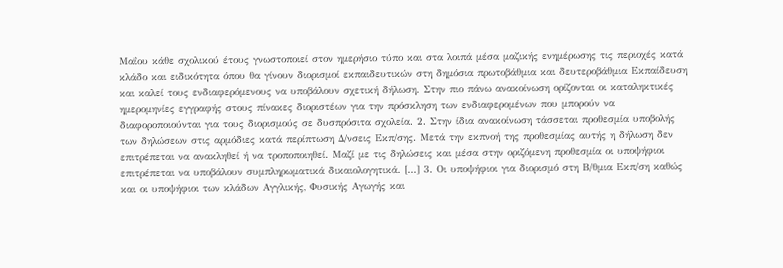Μαΐου κάθε σχολικού έτους γνωστοποιεί στον ημερήσιο τύπο και στα λοιπά μέσα μαζικής ενημέρωσης τις περιοχές κατά κλάδο και ειδικότητα όπου θα γίνουν διορισμοί εκπαιδευτικών στη δημόσια πρωτοβάθμια και δευτεροβάθμια Εκπαίδευση και καλεί τους ενδιαφερόμενους να υποβάλουν σχετική δήλωση. Στην πιο πάνω ανακοίνωση ορίζονται οι καταληκτικές ημερομηνίες εγγραφής στους πίνακες διοριστέων για την πρόσκληση των ενδιαφερομένων που μπορούν να διαφοροποιούνται για τους διορισμούς σε δυσπρόσιτα σχολεία. 2. Στην ίδια ανακοίνωση τάσσεται προθεσμία υποβολής των δηλώσεων στις αρμόδιες κατά περίπτωση Δ/νσεις Εκπ/σης. Μετά την εκπνοή της προθεσμίας αυτής η δήλωση δεν επιτρέπεται να ανακληθεί ή να τροποποιηθεί. Μαζί με τις δηλώσεις και μέσα στην οριζόμενη προθεσμία οι υποψήφιοι επιτρέπεται να υποβάλουν συμπληρωματικά δικαιολογητικά. [...] 3. Οι υποψήφιοι για διορισμό στη Β/θμια Εκπ/ση καθώς και οι υποψήφιοι των κλάδων Αγγλικής, Φυσικής Αγωγής και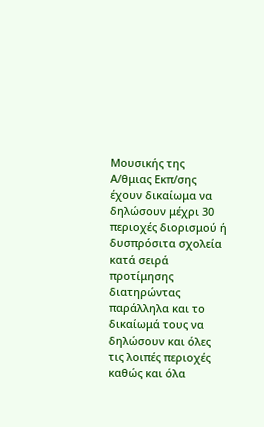Μουσικής της Α/θμιας Εκπ/σης έχουν δικαίωμα να δηλώσουν μέχρι 30 περιοχές διορισμού ή δυσπρόσιτα σχολεία κατά σειρά προτίμησης διατηρώντας παράλληλα και το δικαίωμά τους να δηλώσουν και όλες τις λοιπές περιοχές καθώς και όλα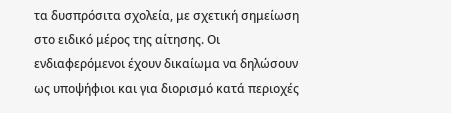τα δυσπρόσιτα σχολεία, με σχετική σημείωση στο ειδικό μέρος της αίτησης. Οι ενδιαφερόμενοι έχουν δικαίωμα να δηλώσουν ως υποψήφιοι και για διορισμό κατά περιοχές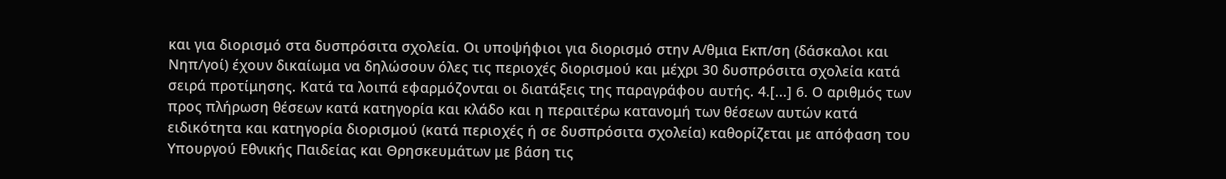και για διορισμό στα δυσπρόσιτα σχολεία. Οι υποψήφιοι για διορισμό στην Α/θμια Εκπ/ση (δάσκαλοι και Νηπ/γοί) έχουν δικαίωμα να δηλώσουν όλες τις περιοχές διορισμού και μέχρι 30 δυσπρόσιτα σχολεία κατά σειρά προτίμησης. Κατά τα λοιπά εφαρμόζονται οι διατάξεις της παραγράφου αυτής. 4.[...] 6. Ο αριθμός των προς πλήρωση θέσεων κατά κατηγορία και κλάδο και η περαιτέρω κατανομή των θέσεων αυτών κατά ειδικότητα και κατηγορία διορισμού (κατά περιοχές ή σε δυσπρόσιτα σχολεία) καθορίζεται με απόφαση του Υπουργού Εθνικής Παιδείας και Θρησκευμάτων με βάση τις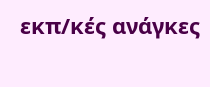εκπ/κές ανάγκες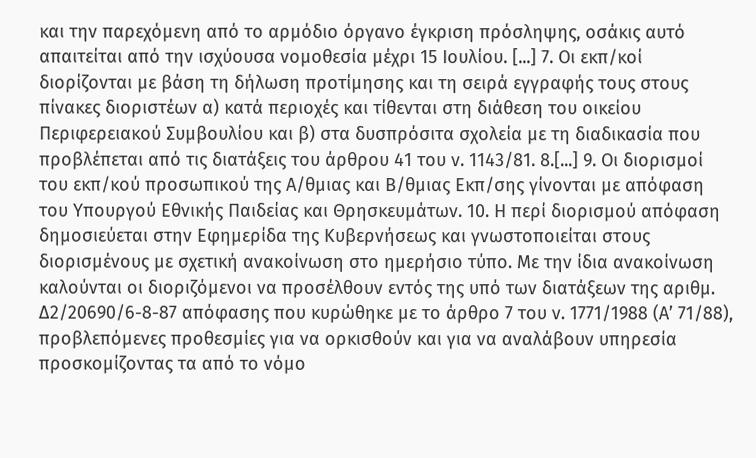και την παρεχόμενη από το αρμόδιο όργανο έγκριση πρόσληψης, οσάκις αυτό απαιτείται από την ισχύουσα νομοθεσία μέχρι 15 Ιουλίου. [...] 7. Οι εκπ/κοί διορίζονται με βάση τη δήλωση προτίμησης και τη σειρά εγγραφής τους στους πίνακες διοριστέων α) κατά περιοχές και τίθενται στη διάθεση του οικείου Περιφερειακού Συμβουλίου και β) στα δυσπρόσιτα σχολεία με τη διαδικασία που προβλέπεται από τις διατάξεις του άρθρου 41 του ν. 1143/81. 8.[...] 9. Οι διορισμοί του εκπ/κού προσωπικού της Α/θμιας και Β/θμιας Εκπ/σης γίνονται με απόφαση του Υπουργού Εθνικής Παιδείας και Θρησκευμάτων. 10. Η περί διορισμού απόφαση δημοσιεύεται στην Εφημερίδα της Κυβερνήσεως και γνωστοποιείται στους διορισμένους με σχετική ανακοίνωση στο ημερήσιο τύπο. Με την ίδια ανακοίνωση καλούνται οι διοριζόμενοι να προσέλθουν εντός της υπό των διατάξεων της αριθμ. Δ2/20690/6-8-87 απόφασης που κυρώθηκε με το άρθρο 7 του ν. 1771/1988 (Α’ 71/88), προβλεπόμενες προθεσμίες για να ορκισθούν και για να αναλάβουν υπηρεσία προσκομίζοντας τα από το νόμο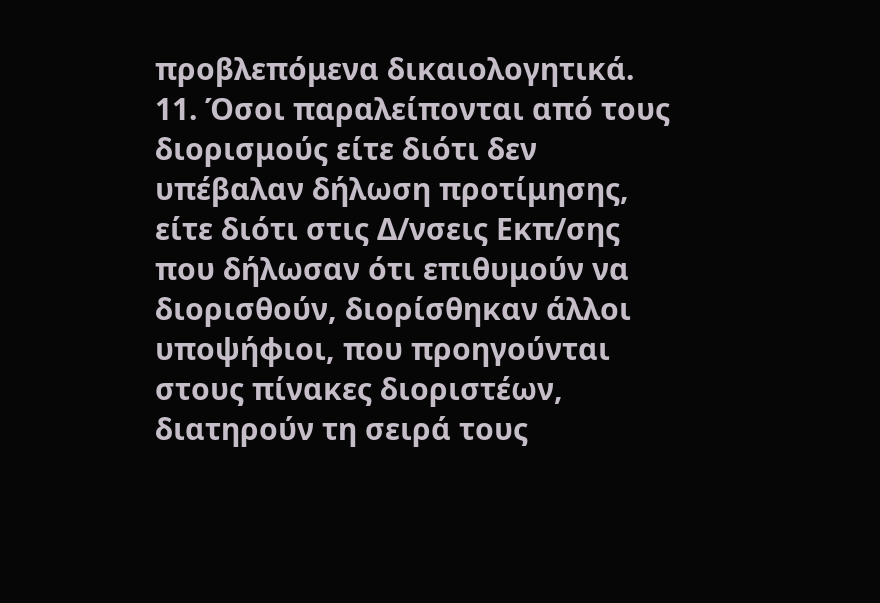προβλεπόμενα δικαιολογητικά. 11. Όσοι παραλείπονται από τους διορισμούς είτε διότι δεν υπέβαλαν δήλωση προτίμησης, είτε διότι στις Δ/νσεις Εκπ/σης που δήλωσαν ότι επιθυμούν να διορισθούν, διορίσθηκαν άλλοι υποψήφιοι, που προηγούνται στους πίνακες διοριστέων, διατηρούν τη σειρά τους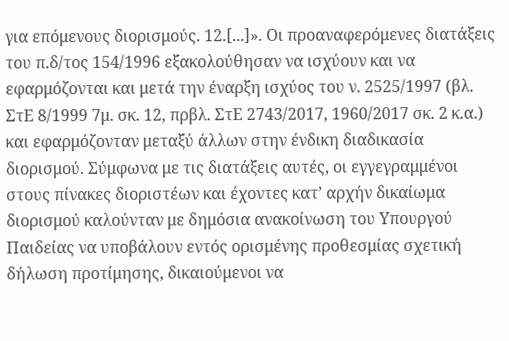για επόμενους διορισμούς. 12.[...]». Οι προαναφερόμενες διατάξεις του π.δ/τος 154/1996 εξακολούθησαν να ισχύουν και να εφαρμόζονται και μετά την έναρξη ισχύος του ν. 2525/1997 (βλ. ΣτΕ 8/1999 7μ. σκ. 12, πρβλ. ΣτΕ 2743/2017, 1960/2017 σκ. 2 κ.α.) και εφαρμόζονταν μεταξύ άλλων στην ένδικη διαδικασία διορισμού. Σύμφωνα με τις διατάξεις αυτές, οι εγγεγραμμένοι στους πίνακες διοριστέων και έχοντες κατ’ αρχήν δικαίωμα διορισμού καλούνταν με δημόσια ανακοίνωση του Υπουργού Παιδείας να υποβάλουν εντός ορισμένης προθεσμίας σχετική δήλωση προτίμησης, δικαιούμενοι να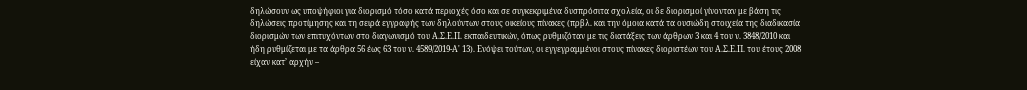δηλώσουν ως υποψήφιοι για διορισμό τόσο κατά περιοχές όσο και σε συγκεκριμένα δυσπρόσιτα σχολεία, οι δε διορισμοί γίνονταν με βάση τις δηλώσεις προτίμησης και τη σειρά εγγραφής των δηλούντων στους οικείους πίνακες (πρβλ. και την όμοια κατά τα ουσιώδη στοιχεία της διαδικασία διορισμών των επιτυχόντων στο διαγωνισμό του Α.Σ.Ε.Π. εκπαιδευτικών, όπως ρυθμιζόταν με τις διατάξεις των άρθρων 3 και 4 του ν. 3848/2010 και ήδη ρυθμίζεται με τα άρθρα 56 έως 63 του ν. 4589/2019-Α' 13). Ενόψει τούτων, οι εγγεγραμμένοι στους πίνακες διοριστέων του Α.Σ.Ε.Π. του έτους 2008 είχαν κατ’ αρχήν –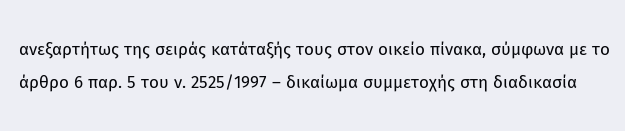ανεξαρτήτως της σειράς κατάταξής τους στον οικείο πίνακα, σύμφωνα με το άρθρο 6 παρ. 5 του ν. 2525/1997 – δικαίωμα συμμετοχής στη διαδικασία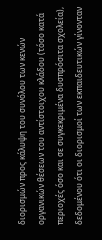διορισμών προς κάλυψη του συνόλου των κενών οργανικών θέσεων του αντίστοιχου κλάδου (τόσο κατά περιοχές όσο και σε συγκεκριμένα δυσπρόσιτα σχολεία), δεδομένου ότι οι διορισμοί των εκπαιδευτικών γίνονταν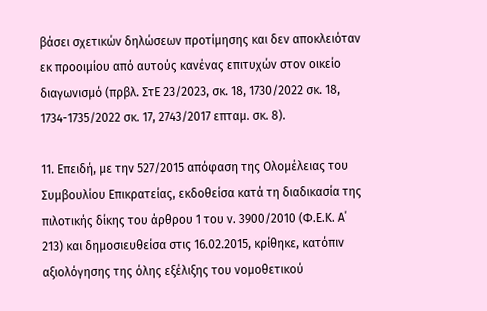βάσει σχετικών δηλώσεων προτίμησης και δεν αποκλειόταν εκ προοιμίου από αυτούς κανένας επιτυχών στον οικείο διαγωνισμό (πρβλ. ΣτΕ 23/2023, σκ. 18, 1730/2022 σκ. 18, 1734-1735/2022 σκ. 17, 2743/2017 επταμ. σκ. 8).

11. Επειδή, με την 527/2015 απόφαση της Ολομέλειας του Συμβουλίου Επικρατείας, εκδοθείσα κατά τη διαδικασία της πιλοτικής δίκης του άρθρου 1 του ν. 3900/2010 (Φ.Ε.Κ. Α΄ 213) και δημοσιευθείσα στις 16.02.2015, κρίθηκε, κατόπιν αξιολόγησης της όλης εξέλιξης του νομοθετικού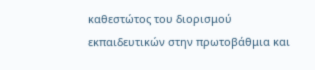καθεστώτος του διορισμού εκπαιδευτικών στην πρωτοβάθμια και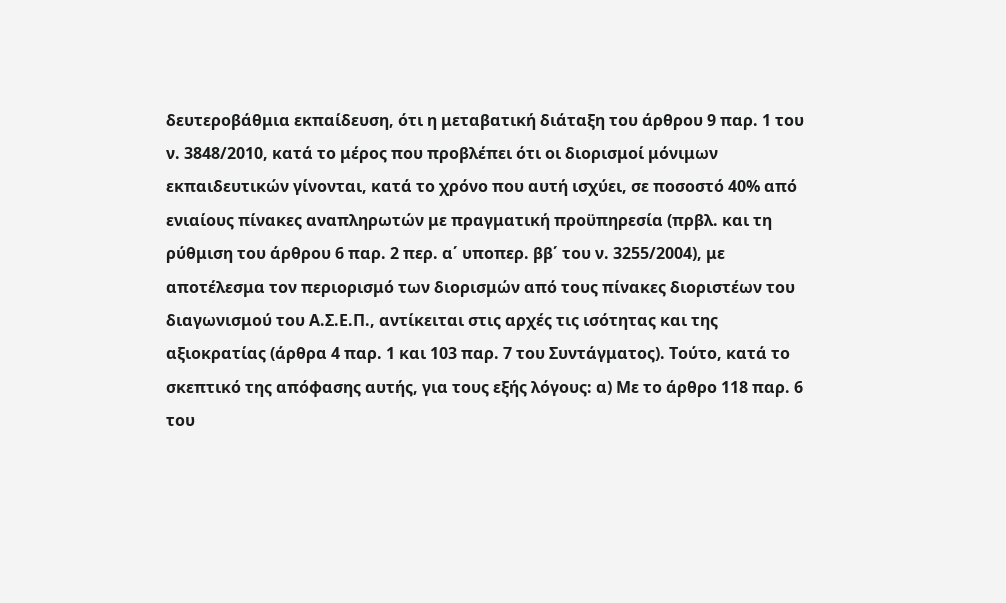δευτεροβάθμια εκπαίδευση, ότι η μεταβατική διάταξη του άρθρου 9 παρ. 1 του ν. 3848/2010, κατά το μέρος που προβλέπει ότι οι διορισμοί μόνιμων εκπαιδευτικών γίνονται, κατά το χρόνο που αυτή ισχύει, σε ποσοστό 40% από ενιαίους πίνακες αναπληρωτών με πραγματική προϋπηρεσία (πρβλ. και τη ρύθμιση του άρθρου 6 παρ. 2 περ. α΄ υποπερ. ββ΄ του ν. 3255/2004), με αποτέλεσμα τον περιορισμό των διορισμών από τους πίνακες διοριστέων του διαγωνισμού του Α.Σ.Ε.Π., αντίκειται στις αρχές τις ισότητας και της αξιοκρατίας (άρθρα 4 παρ. 1 και 103 παρ. 7 του Συντάγματος). Τούτο, κατά το σκεπτικό της απόφασης αυτής, για τους εξής λόγους: α) Με το άρθρο 118 παρ. 6 του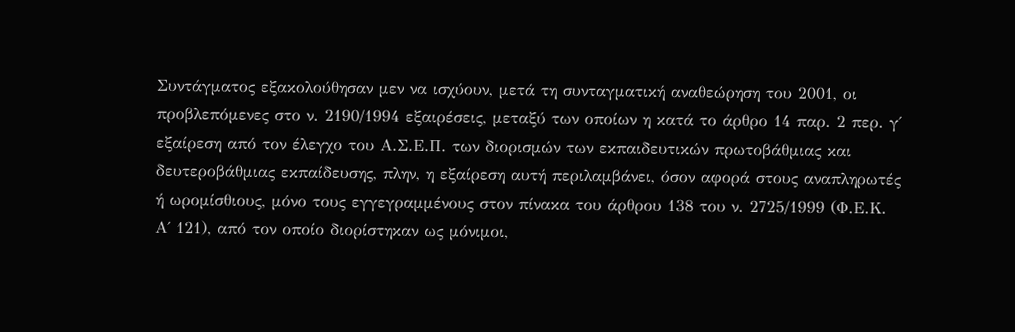Συντάγματος εξακολούθησαν μεν να ισχύουν, μετά τη συνταγματική αναθεώρηση του 2001, οι προβλεπόμενες στο ν. 2190/1994 εξαιρέσεις, μεταξύ των οποίων η κατά το άρθρο 14 παρ. 2 περ. γ΄ εξαίρεση από τον έλεγχο του Α.Σ.Ε.Π. των διορισμών των εκπαιδευτικών πρωτοβάθμιας και δευτεροβάθμιας εκπαίδευσης, πλην, η εξαίρεση αυτή περιλαμβάνει, όσον αφορά στους αναπληρωτές ή ωρομίσθιους, μόνο τους εγγεγραμμένους στον πίνακα του άρθρου 138 του ν. 2725/1999 (Φ.Ε.Κ. Α΄ 121), από τον οποίο διορίστηκαν ως μόνιμοι,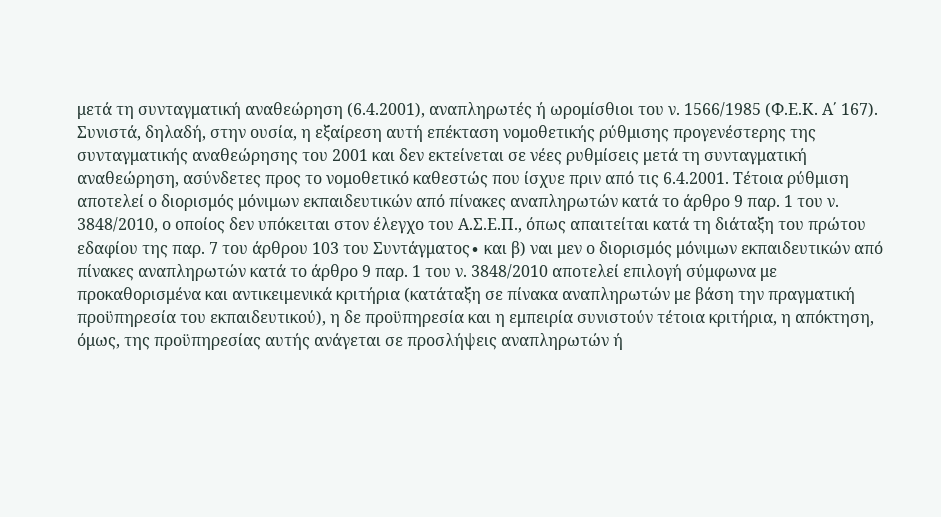μετά τη συνταγματική αναθεώρηση (6.4.2001), αναπληρωτές ή ωρομίσθιοι του ν. 1566/1985 (Φ.Ε.Κ. Α΄ 167). Συνιστά, δηλαδή, στην ουσία, η εξαίρεση αυτή επέκταση νομοθετικής ρύθμισης προγενέστερης της συνταγματικής αναθεώρησης του 2001 και δεν εκτείνεται σε νέες ρυθμίσεις μετά τη συνταγματική αναθεώρηση, ασύνδετες προς το νομοθετικό καθεστώς που ίσχυε πριν από τις 6.4.2001. Τέτοια ρύθμιση αποτελεί ο διορισμός μόνιμων εκπαιδευτικών από πίνακες αναπληρωτών κατά το άρθρο 9 παρ. 1 του ν. 3848/2010, ο οποίος δεν υπόκειται στον έλεγχο του Α.Σ.Ε.Π., όπως απαιτείται κατά τη διάταξη του πρώτου εδαφίου της παρ. 7 του άρθρου 103 του Συντάγματος∙ και β) ναι μεν ο διορισμός μόνιμων εκπαιδευτικών από πίνακες αναπληρωτών κατά το άρθρο 9 παρ. 1 του ν. 3848/2010 αποτελεί επιλογή σύμφωνα με προκαθορισμένα και αντικειμενικά κριτήρια (κατάταξη σε πίνακα αναπληρωτών με βάση την πραγματική προϋπηρεσία του εκπαιδευτικού), η δε προϋπηρεσία και η εμπειρία συνιστούν τέτοια κριτήρια, η απόκτηση, όμως, της προϋπηρεσίας αυτής ανάγεται σε προσλήψεις αναπληρωτών ή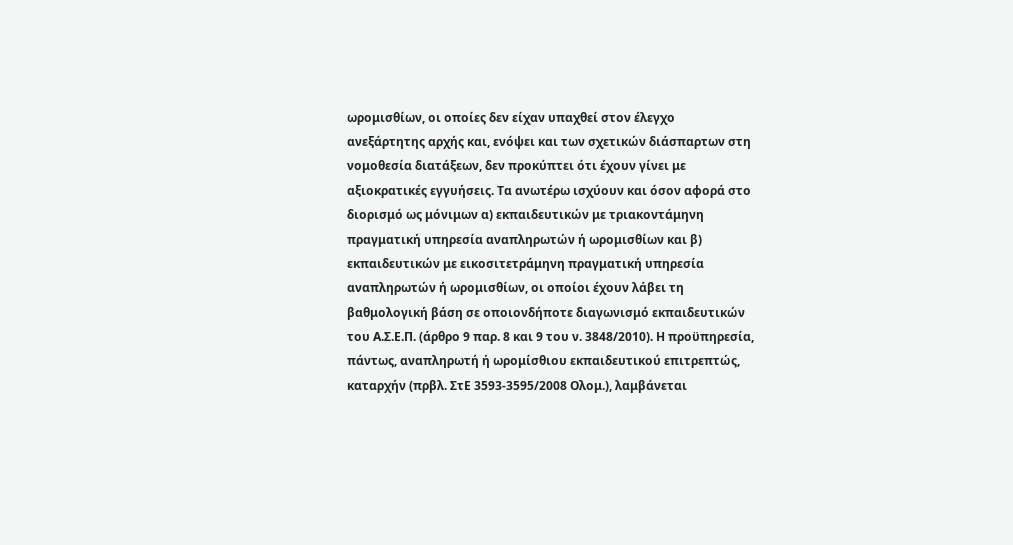ωρομισθίων, οι οποίες δεν είχαν υπαχθεί στον έλεγχο ανεξάρτητης αρχής και, ενόψει και των σχετικών διάσπαρτων στη νομοθεσία διατάξεων, δεν προκύπτει ότι έχουν γίνει με αξιοκρατικές εγγυήσεις. Τα ανωτέρω ισχύουν και όσον αφορά στο διορισμό ως μόνιμων α) εκπαιδευτικών με τριακοντάμηνη πραγματική υπηρεσία αναπληρωτών ή ωρομισθίων και β) εκπαιδευτικών με εικοσιτετράμηνη πραγματική υπηρεσία αναπληρωτών ή ωρομισθίων, οι οποίοι έχουν λάβει τη βαθμολογική βάση σε οποιονδήποτε διαγωνισμό εκπαιδευτικών του Α.Σ.Ε.Π. (άρθρο 9 παρ. 8 και 9 του ν. 3848/2010). Η προϋπηρεσία, πάντως, αναπληρωτή ή ωρομίσθιου εκπαιδευτικού επιτρεπτώς, καταρχήν (πρβλ. ΣτΕ 3593-3595/2008 Ολομ.), λαμβάνεται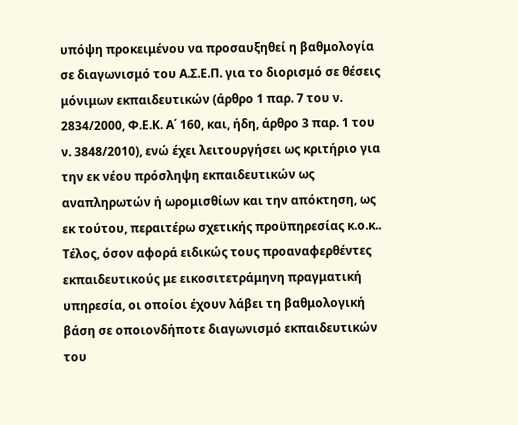υπόψη προκειμένου να προσαυξηθεί η βαθμολογία σε διαγωνισμό του Α.Σ.Ε.Π. για το διορισμό σε θέσεις μόνιμων εκπαιδευτικών (άρθρο 1 παρ. 7 του ν. 2834/2000, Φ.Ε.Κ. Α΄ 160, και, ήδη, άρθρο 3 παρ. 1 του ν. 3848/2010), ενώ έχει λειτουργήσει ως κριτήριο για την εκ νέου πρόσληψη εκπαιδευτικών ως αναπληρωτών ή ωρομισθίων και την απόκτηση, ως εκ τούτου, περαιτέρω σχετικής προϋπηρεσίας κ.ο.κ.. Τέλος, όσον αφορά ειδικώς τους προαναφερθέντες εκπαιδευτικούς με εικοσιτετράμηνη πραγματική υπηρεσία, οι οποίοι έχουν λάβει τη βαθμολογική βάση σε οποιονδήποτε διαγωνισμό εκπαιδευτικών του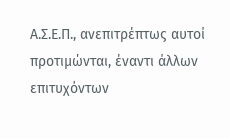Α.Σ.Ε.Π., ανεπιτρέπτως αυτοί προτιμώνται, έναντι άλλων επιτυχόντων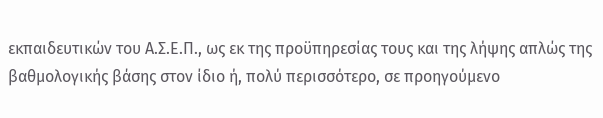εκπαιδευτικών του Α.Σ.Ε.Π., ως εκ της προϋπηρεσίας τους και της λήψης απλώς της βαθμολογικής βάσης στον ίδιο ή, πολύ περισσότερο, σε προηγούμενο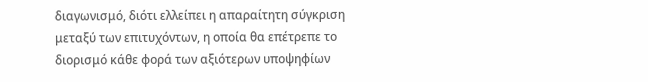διαγωνισμό, διότι ελλείπει η απαραίτητη σύγκριση μεταξύ των επιτυχόντων, η οποία θα επέτρεπε το διορισμό κάθε φορά των αξιότερων υποψηφίων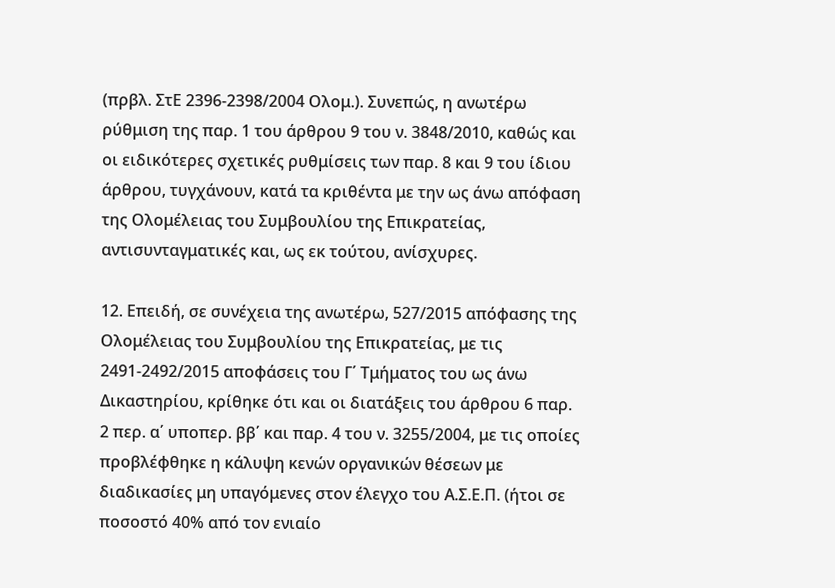(πρβλ. ΣτΕ 2396-2398/2004 Ολομ.). Συνεπώς, η ανωτέρω ρύθμιση της παρ. 1 του άρθρου 9 του ν. 3848/2010, καθώς και οι ειδικότερες σχετικές ρυθμίσεις των παρ. 8 και 9 του ίδιου άρθρου, τυγχάνουν, κατά τα κριθέντα με την ως άνω απόφαση της Ολομέλειας του Συμβουλίου της Επικρατείας, αντισυνταγματικές και, ως εκ τούτου, ανίσχυρες.

12. Επειδή, σε συνέχεια της ανωτέρω, 527/2015 απόφασης της Ολομέλειας του Συμβουλίου της Επικρατείας, με τις 2491-2492/2015 αποφάσεις του Γ΄ Τμήματος του ως άνω Δικαστηρίου, κρίθηκε ότι και οι διατάξεις του άρθρου 6 παρ. 2 περ. α΄ υποπερ. ββ΄ και παρ. 4 του ν. 3255/2004, με τις οποίες προβλέφθηκε η κάλυψη κενών οργανικών θέσεων με διαδικασίες μη υπαγόμενες στον έλεγχο του Α.Σ.Ε.Π. (ήτοι σε ποσοστό 40% από τον ενιαίο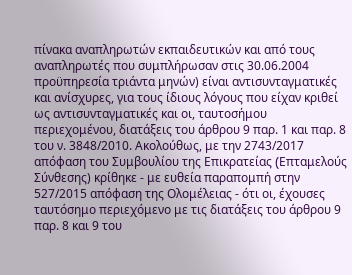πίνακα αναπληρωτών εκπαιδευτικών και από τους αναπληρωτές που συμπλήρωσαν στις 30.06.2004 προϋπηρεσία τριάντα μηνών) είναι αντισυνταγματικές και ανίσχυρες, για τους ίδιους λόγους που είχαν κριθεί ως αντισυνταγματικές και οι, ταυτοσήμου περιεχομένου, διατάξεις του άρθρου 9 παρ. 1 και παρ. 8 του ν. 3848/2010. Ακολούθως, με την 2743/2017 απόφαση του Συμβουλίου της Επικρατείας (Eπταμελούς Σύνθεσης) κρίθηκε - με ευθεία παραπομπή στην 527/2015 απόφαση της Ολομέλειας - ότι οι, έχουσες ταυτόσημο περιεχόμενο με τις διατάξεις του άρθρου 9 παρ. 8 και 9 του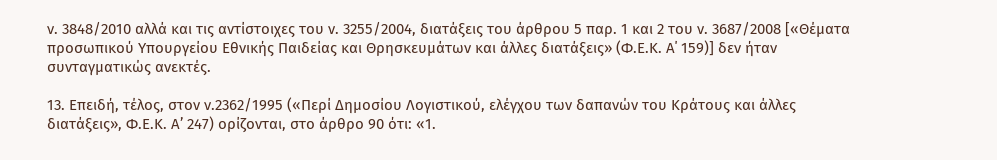ν. 3848/2010 αλλά και τις αντίστοιχες του ν. 3255/2004, διατάξεις του άρθρου 5 παρ. 1 και 2 του ν. 3687/2008 [«Θέματα προσωπικού Υπουργείου Εθνικής Παιδείας και Θρησκευμάτων και άλλες διατάξεις» (Φ.Ε.Κ. Α΄ 159)] δεν ήταν συνταγματικώς ανεκτές.

13. Επειδή, τέλος, στον ν.2362/1995 («Περί Δημοσίου Λογιστικού, ελέγχου των δαπανών του Κράτους και άλλες διατάξεις», Φ.Ε.Κ. Α’ 247) ορίζονται, στο άρθρο 90 ότι: «1.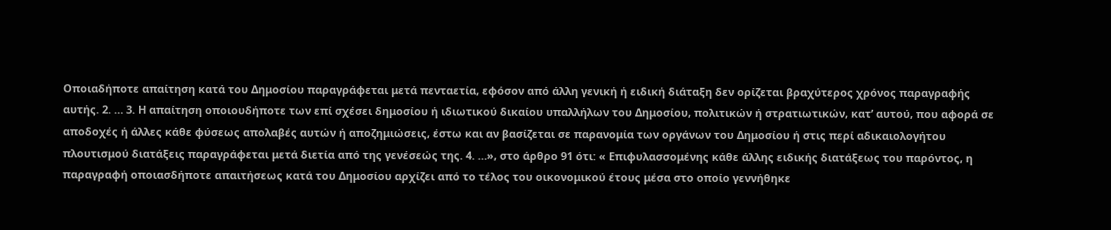Οποιαδήποτε απαίτηση κατά του Δημοσίου παραγράφεται μετά πενταετία, εφόσον από άλλη γενική ή ειδική διάταξη δεν ορίζεται βραχύτερος χρόνος παραγραφής αυτής. 2. … 3. Η απαίτηση οποιουδήποτε των επί σχέσει δημοσίου ή ιδιωτικού δικαίου υπαλλήλων του Δημοσίου, πολιτικών ή στρατιωτικών, κατ’ αυτού, που αφορά σε αποδοχές ή άλλες κάθε φύσεως απολαβές αυτών ή αποζημιώσεις, έστω και αν βασίζεται σε παρανομία των οργάνων του Δημοσίου ή στις περί αδικαιολογήτου πλουτισμού διατάξεις παραγράφεται μετά διετία από της γενέσεώς της. 4. …», στο άρθρο 91 ότι: « Επιφυλασσομένης κάθε άλλης ειδικής διατάξεως του παρόντος, η παραγραφή οποιασδήποτε απαιτήσεως κατά του Δημοσίου αρχίζει από το τέλος του οικονομικού έτους μέσα στο οποίο γεννήθηκε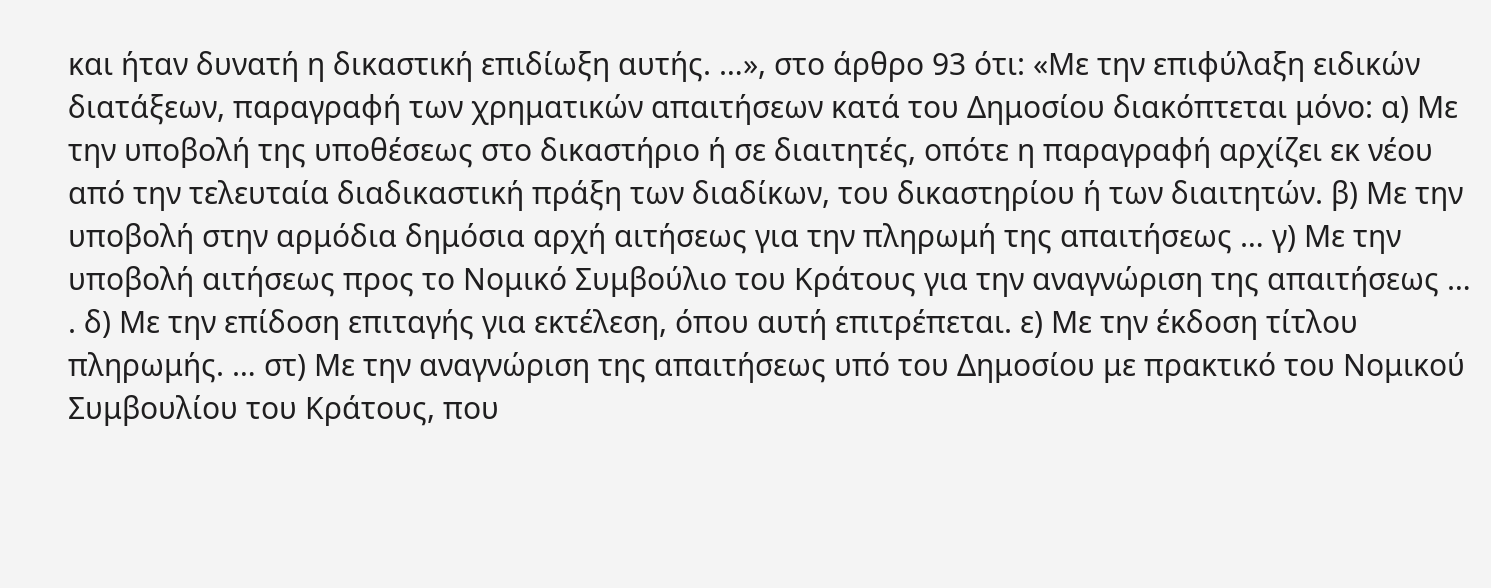και ήταν δυνατή η δικαστική επιδίωξη αυτής. …», στο άρθρο 93 ότι: «Με την επιφύλαξη ειδικών διατάξεων, παραγραφή των χρηματικών απαιτήσεων κατά του Δημοσίου διακόπτεται μόνο: α) Με την υποβολή της υποθέσεως στο δικαστήριο ή σε διαιτητές, οπότε η παραγραφή αρχίζει εκ νέου από την τελευταία διαδικαστική πράξη των διαδίκων, του δικαστηρίου ή των διαιτητών. β) Με την υποβολή στην αρμόδια δημόσια αρχή αιτήσεως για την πληρωμή της απαιτήσεως … γ) Με την υποβολή αιτήσεως προς το Νομικό Συμβούλιο του Κράτους για την αναγνώριση της απαιτήσεως … . δ) Με την επίδοση επιταγής για εκτέλεση, όπου αυτή επιτρέπεται. ε) Με την έκδοση τίτλου πληρωμής. … στ) Με την αναγνώριση της απαιτήσεως υπό του Δημοσίου με πρακτικό του Νομικού Συμβουλίου του Κράτους, που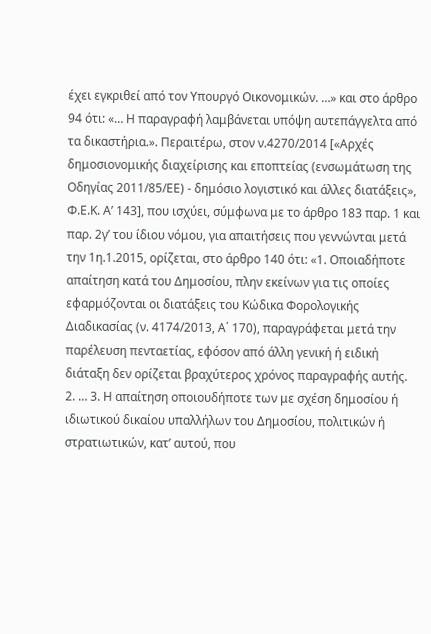έχει εγκριθεί από τον Υπουργό Οικονομικών. …» και στο άρθρο 94 ότι: «… Η παραγραφή λαμβάνεται υπόψη αυτεπάγγελτα από τα δικαστήρια.». Περαιτέρω, στον ν.4270/2014 [«Αρχές δημοσιονομικής διαχείρισης και εποπτείας (ενσωμάτωση της Οδηγίας 2011/85/ΕΕ) - δημόσιο λογιστικό και άλλες διατάξεις», Φ.Ε.Κ. Α’ 143], που ισχύει, σύμφωνα με το άρθρο 183 παρ. 1 και παρ. 2γ’ του ίδιου νόμου, για απαιτήσεις που γεννώνται μετά την 1η.1.2015, ορίζεται, στο άρθρο 140 ότι: «1. Οποιαδήποτε απαίτηση κατά του Δημοσίου, πλην εκείνων για τις οποίες εφαρμόζονται οι διατάξεις του Κώδικα Φορολογικής Διαδικασίας (ν. 4174/2013, Α΄ 170), παραγράφεται μετά την παρέλευση πενταετίας, εφόσον από άλλη γενική ή ειδική διάταξη δεν ορίζεται βραχύτερος χρόνος παραγραφής αυτής. 2. … 3. Η απαίτηση οποιουδήποτε των με σχέση δημοσίου ή ιδιωτικού δικαίου υπαλλήλων του Δημοσίου, πολιτικών ή στρατιωτικών, κατ’ αυτού, που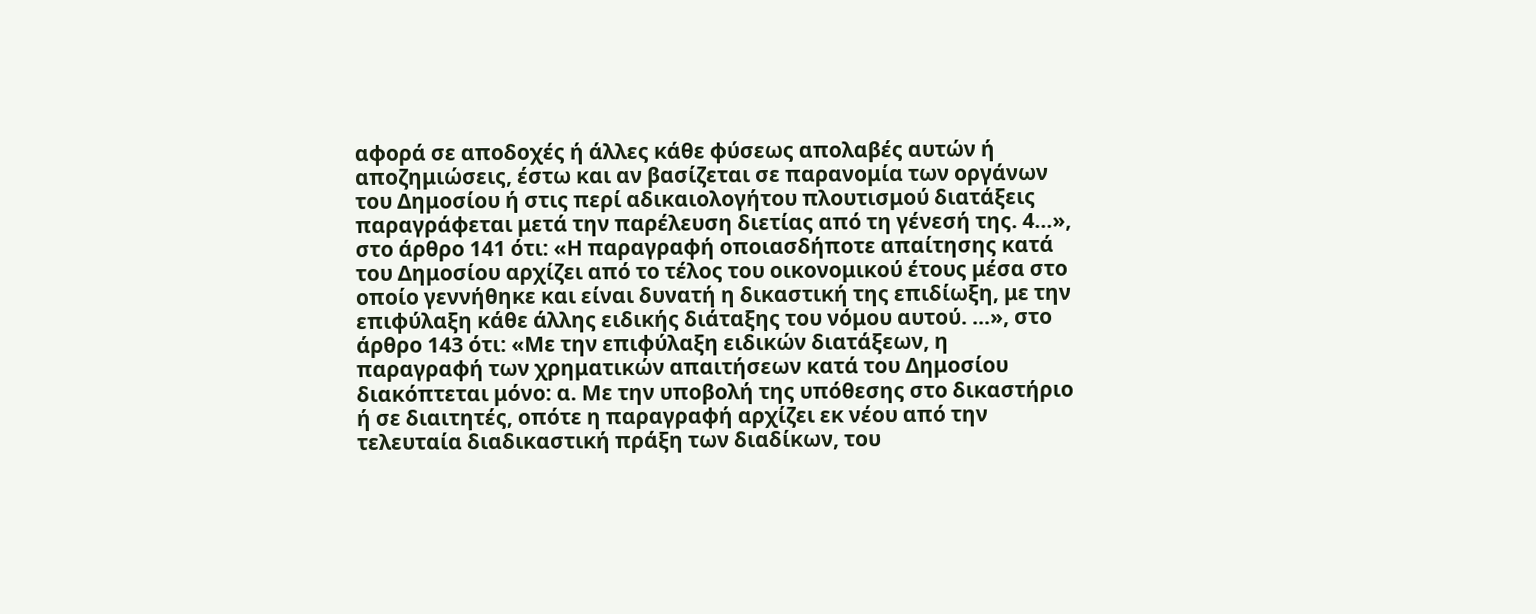αφορά σε αποδοχές ή άλλες κάθε φύσεως απολαβές αυτών ή αποζημιώσεις, έστω και αν βασίζεται σε παρανομία των οργάνων του Δημοσίου ή στις περί αδικαιολογήτου πλουτισμού διατάξεις παραγράφεται μετά την παρέλευση διετίας από τη γένεσή της. 4…», στο άρθρο 141 ότι: «Η παραγραφή οποιασδήποτε απαίτησης κατά του Δημοσίου αρχίζει από το τέλος του οικονομικού έτους μέσα στο οποίο γεννήθηκε και είναι δυνατή η δικαστική της επιδίωξη, με την επιφύλαξη κάθε άλλης ειδικής διάταξης του νόμου αυτού. …», στο άρθρο 143 ότι: «Με την επιφύλαξη ειδικών διατάξεων, η παραγραφή των χρηματικών απαιτήσεων κατά του Δημοσίου διακόπτεται μόνο: α. Με την υποβολή της υπόθεσης στο δικαστήριο ή σε διαιτητές, οπότε η παραγραφή αρχίζει εκ νέου από την τελευταία διαδικαστική πράξη των διαδίκων, του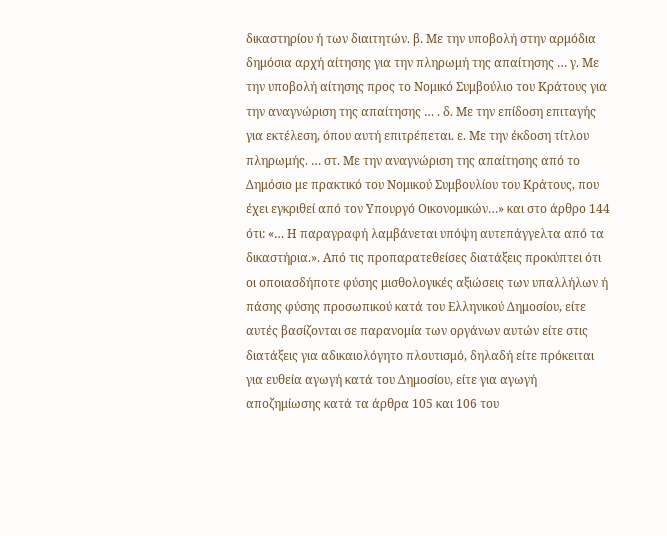δικαστηρίου ή των διαιτητών. β. Με την υποβολή στην αρμόδια δημόσια αρχή αίτησης για την πληρωμή της απαίτησης … γ. Με την υποβολή αίτησης προς το Νομικό Συμβούλιο του Κράτους για την αναγνώριση της απαίτησης … . δ. Με την επίδοση επιταγής για εκτέλεση, όπου αυτή επιτρέπεται. ε. Με την έκδοση τίτλου πληρωμής. … στ. Με την αναγνώριση της απαίτησης από το Δημόσιο με πρακτικό του Νομικού Συμβουλίου του Κράτους, που έχει εγκριθεί από τον Υπουργό Οικονομικών…» και στο άρθρο 144 ότι: «… Η παραγραφή λαμβάνεται υπόψη αυτεπάγγελτα από τα δικαστήρια.». Από τις προπαρατεθείσες διατάξεις προκύπτει ότι οι οποιασδήποτε φύσης μισθολογικές αξιώσεις των υπαλλήλων ή πάσης φύσης προσωπικού κατά του Ελληνικού Δημοσίου, είτε αυτές βασίζονται σε παρανομία των οργάνων αυτών είτε στις διατάξεις για αδικαιολόγητο πλουτισμό, δηλαδή είτε πρόκειται για ευθεία αγωγή κατά του Δημοσίου, είτε για αγωγή αποζημίωσης κατά τα άρθρα 105 και 106 του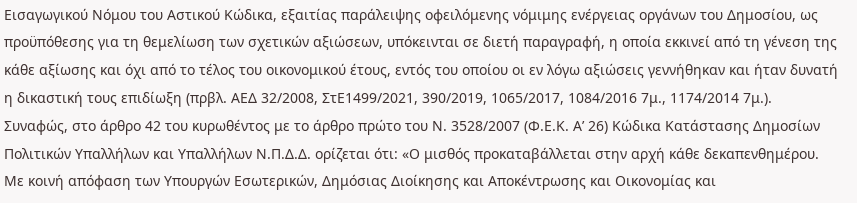Εισαγωγικού Νόμου του Αστικού Κώδικα, εξαιτίας παράλειψης οφειλόμενης νόμιμης ενέργειας οργάνων του Δημοσίου, ως προϋπόθεσης για τη θεμελίωση των σχετικών αξιώσεων, υπόκεινται σε διετή παραγραφή, η οποία εκκινεί από τη γένεση της κάθε αξίωσης και όχι από το τέλος του οικονομικού έτους, εντός του οποίου οι εν λόγω αξιώσεις γεννήθηκαν και ήταν δυνατή η δικαστική τους επιδίωξη (πρβλ. ΑΕΔ 32/2008, ΣτΕ1499/2021, 390/2019, 1065/2017, 1084/2016 7μ., 1174/2014 7μ.). Συναφώς, στο άρθρο 42 του κυρωθέντος με το άρθρο πρώτο του Ν. 3528/2007 (Φ.Ε.Κ. Α’ 26) Κώδικα Κατάστασης Δημοσίων Πολιτικών Υπαλλήλων και Υπαλλήλων Ν.Π.Δ.Δ. ορίζεται ότι: «Ο μισθός προκαταβάλλεται στην αρχή κάθε δεκαπενθημέρου. Με κοινή απόφαση των Υπουργών Εσωτερικών, Δημόσιας Διοίκησης και Αποκέντρωσης και Οικονομίας και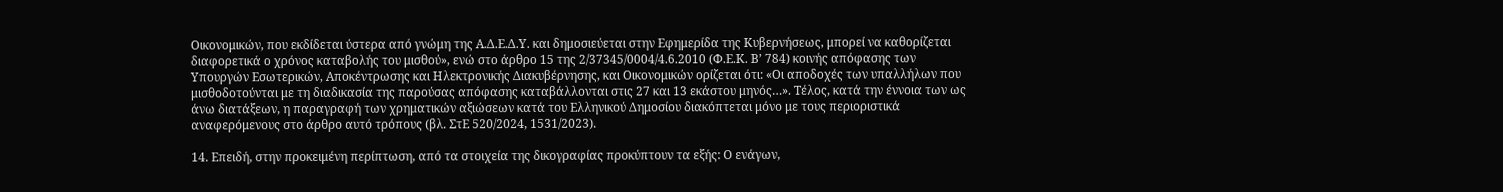Οικονομικών, που εκδίδεται ύστερα από γνώμη της Α.Δ.Ε.Δ.Υ. και δημοσιεύεται στην Εφημερίδα της Κυβερνήσεως, μπορεί να καθορίζεται διαφορετικά ο χρόνος καταβολής του μισθού», ενώ στο άρθρο 15 της 2/37345/0004/4.6.2010 (Φ.Ε.Κ. Β’ 784) κοινής απόφασης των Υπουργών Εσωτερικών, Αποκέντρωσης και Ηλεκτρονικής Διακυβέρνησης, και Οικονομικών ορίζεται ότι: «Οι αποδοχές των υπαλλήλων που μισθοδοτούνται με τη διαδικασία της παρούσας απόφασης καταβάλλονται στις 27 και 13 εκάστου μηνός…». Τέλος, κατά την έννοια των ως άνω διατάξεων, η παραγραφή των χρηματικών αξιώσεων κατά του Ελληνικού Δημοσίου διακόπτεται μόνο με τους περιοριστικά αναφερόμενους στο άρθρο αυτό τρόπους (βλ. ΣτΕ 520/2024, 1531/2023).

14. Επειδή, στην προκειμένη περίπτωση, από τα στοιχεία της δικογραφίας προκύπτουν τα εξής: Ο ενάγων,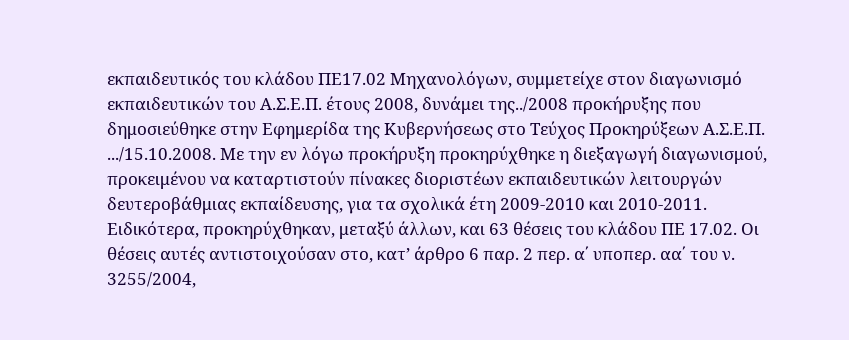εκπαιδευτικός του κλάδου ΠΕ17.02 Μηχανολόγων, συμμετείχε στον διαγωνισμό εκπαιδευτικών του Α.Σ.Ε.Π. έτους 2008, δυνάμει της../2008 προκήρυξης που δημοσιεύθηκε στην Εφημερίδα της Κυβερνήσεως στο Τεύχος Προκηρύξεων Α.Σ.Ε.Π. .../15.10.2008. Με την εν λόγω προκήρυξη προκηρύχθηκε η διεξαγωγή διαγωνισμού, προκειμένου να καταρτιστούν πίνακες διοριστέων εκπαιδευτικών λειτουργών δευτεροβάθμιας εκπαίδευσης, για τα σχολικά έτη 2009-2010 και 2010-2011. Ειδικότερα, προκηρύχθηκαν, μεταξύ άλλων, και 63 θέσεις του κλάδου ΠΕ 17.02. Οι θέσεις αυτές αντιστοιχούσαν στο, κατ’ άρθρο 6 παρ. 2 περ. α΄ υποπερ. αα΄ του ν. 3255/2004,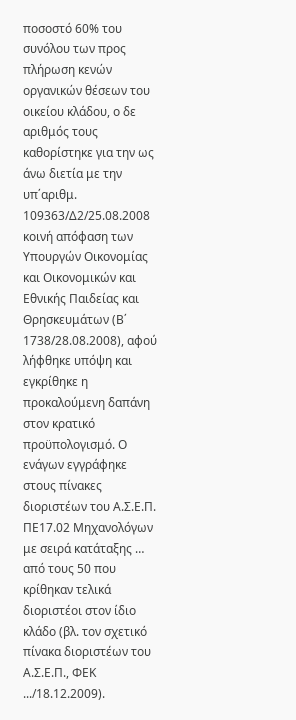ποσοστό 60% του συνόλου των προς πλήρωση κενών οργανικών θέσεων του οικείου κλάδου, ο δε αριθμός τους καθορίστηκε για την ως άνω διετία με την υπ΄αριθμ. 109363/Δ2/25.08.2008 κοινή απόφαση των Υπουργών Οικονομίας και Οικονομικών και Εθνικής Παιδείας και Θρησκευμάτων (Β΄ 1738/28.08.2008), αφού λήφθηκε υπόψη και εγκρίθηκε η προκαλούμενη δαπάνη στον κρατικό προϋπολογισμό. Ο ενάγων εγγράφηκε στους πίνακες διοριστέων του Α.Σ.Ε.Π. ΠΕ17.02 Μηχανολόγων με σειρά κατάταξης … από τους 50 που κρίθηκαν τελικά διοριστέοι στον ίδιο κλάδο (βλ. τον σχετικό πίνακα διοριστέων του Α.Σ.Ε.Π., ΦΕΚ .../18.12.2009).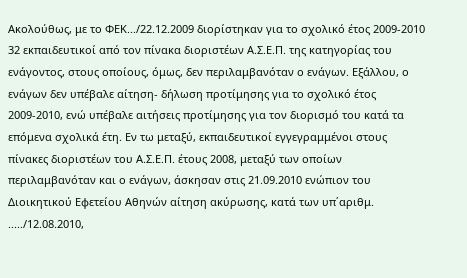Ακολούθως, με το ΦΕΚ.../22.12.2009 διορίστηκαν για το σχολικό έτος 2009-2010 32 εκπαιδευτικοί από τον πίνακα διοριστέων Α.Σ.Ε.Π. της κατηγορίας του ενάγοντος, στους οποίους, όμως, δεν περιλαμβανόταν ο ενάγων. Εξάλλου, ο ενάγων δεν υπέβαλε αίτηση- δήλωση προτίμησης για το σχολικό έτος 2009-2010, ενώ υπέβαλε αιτήσεις προτίμησης για τον διορισμό του κατά τα επόμενα σχολικά έτη. Εν τω μεταξύ, εκπαιδευτικοί εγγεγραμμένοι στους πίνακες διοριστέων του Α.Σ.Ε.Π. έτους 2008, μεταξύ των οποίων περιλαμβανόταν και ο ενάγων, άσκησαν στις 21.09.2010 ενώπιον του Διοικητικού Εφετείου Αθηνών αίτηση ακύρωσης, κατά των υπ΄αριθμ. ...../12.08.2010,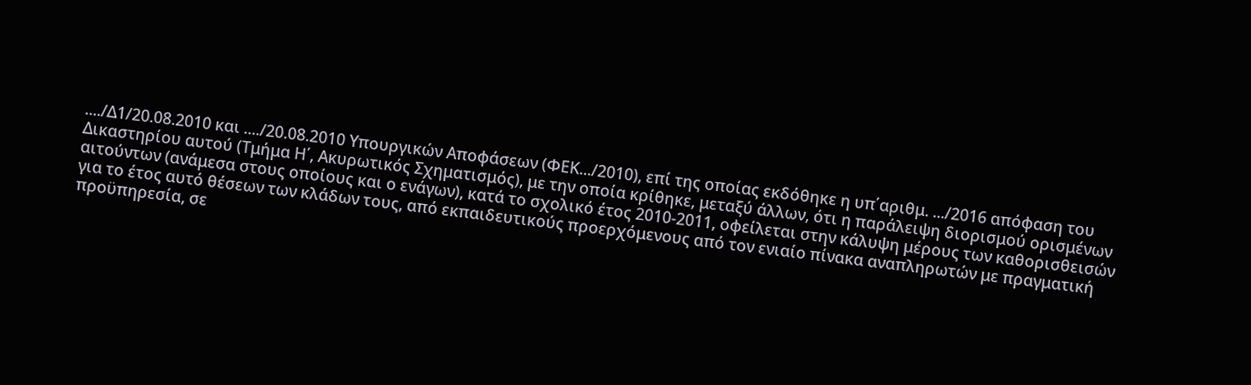..../Δ1/20.08.2010 και ..../20.08.2010 Υπουργικών Αποφάσεων (ΦΕΚ.../2010), επί της οποίας εκδόθηκε η υπ΄αριθμ. .../2016 απόφαση του Δικαστηρίου αυτού (Τμήμα Η΄, Ακυρωτικός Σχηματισμός), με την οποία κρίθηκε, μεταξύ άλλων, ότι η παράλειψη διορισμού ορισμένων αιτούντων (ανάμεσα στους οποίους και ο ενάγων), κατά το σχολικό έτος 2010-2011, οφείλεται στην κάλυψη μέρους των καθορισθεισών για το έτος αυτό θέσεων των κλάδων τους, από εκπαιδευτικούς προερχόμενους από τον ενιαίο πίνακα αναπληρωτών με πραγματική προϋπηρεσία, σε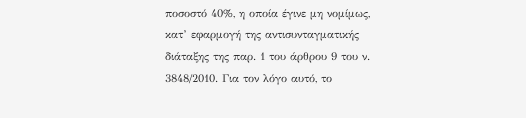ποσοστό 40%, η οποία έγινε μη νομίμως, κατ’ εφαρμογή της αντισυνταγματικής διάταξης της παρ. 1 του άρθρου 9 του ν. 3848/2010. Για τον λόγο αυτό, το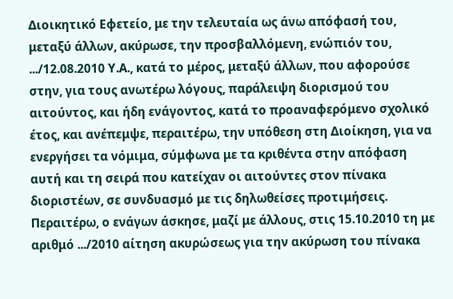Διοικητικό Εφετείο, με την τελευταία ως άνω απόφασή του, μεταξύ άλλων, ακύρωσε, την προσβαλλόμενη, ενώπιόν του, .../12.08.2010 Υ.Α., κατά το μέρος, μεταξύ άλλων, που αφορούσε στην, για τους ανωτέρω λόγους, παράλειψη διορισμού του αιτούντος, και ήδη ενάγοντος, κατά το προαναφερόμενο σχολικό έτος, και ανέπεμψε, περαιτέρω, την υπόθεση στη Διοίκηση, για να ενεργήσει τα νόμιμα, σύμφωνα με τα κριθέντα στην απόφαση αυτή και τη σειρά που κατείχαν οι αιτούντες στον πίνακα διοριστέων, σε συνδυασμό με τις δηλωθείσες προτιμήσεις. Περαιτέρω, ο ενάγων άσκησε, μαζί με άλλους, στις 15.10.2010 τη με αριθμό .../2010 αίτηση ακυρώσεως για την ακύρωση του πίνακα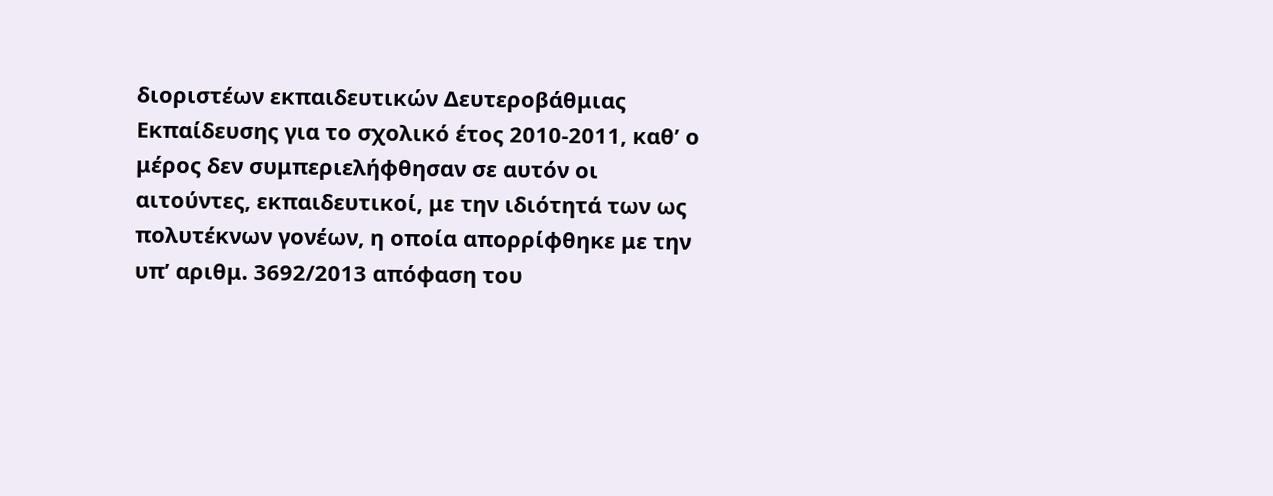διοριστέων εκπαιδευτικών Δευτεροβάθμιας Εκπαίδευσης για το σχολικό έτος 2010-2011, καθ’ ο μέρος δεν συμπεριελήφθησαν σε αυτόν οι αιτούντες, εκπαιδευτικοί, με την ιδιότητά των ως πολυτέκνων γονέων, η οποία απορρίφθηκε με την υπ’ αριθμ. 3692/2013 απόφαση του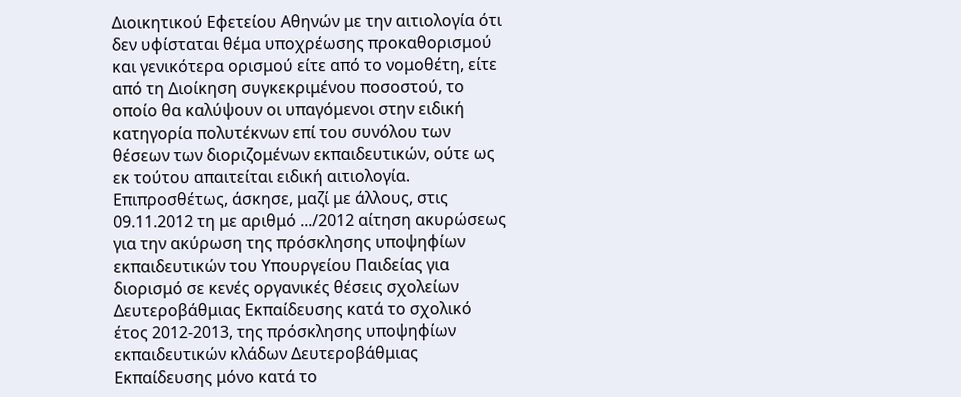Διοικητικού Εφετείου Αθηνών με την αιτιολογία ότι δεν υφίσταται θέμα υποχρέωσης προκαθορισμού και γενικότερα ορισμού είτε από το νομοθέτη, είτε από τη Διοίκηση συγκεκριμένου ποσοστού, το οποίο θα καλύψουν οι υπαγόμενοι στην ειδική κατηγορία πολυτέκνων επί του συνόλου των θέσεων των διοριζομένων εκπαιδευτικών, ούτε ως εκ τούτου απαιτείται ειδική αιτιολογία. Επιπροσθέτως, άσκησε, μαζί με άλλους, στις 09.11.2012 τη με αριθμό .../2012 αίτηση ακυρώσεως για την ακύρωση της πρόσκλησης υποψηφίων εκπαιδευτικών του Υπουργείου Παιδείας για διορισμό σε κενές οργανικές θέσεις σχολείων Δευτεροβάθμιας Εκπαίδευσης κατά το σχολικό έτος 2012-2013, της πρόσκλησης υποψηφίων εκπαιδευτικών κλάδων Δευτεροβάθμιας Εκπαίδευσης μόνο κατά το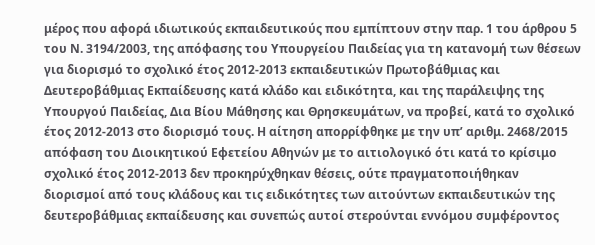μέρος που αφορά ιδιωτικούς εκπαιδευτικούς που εμπίπτουν στην παρ. 1 του άρθρου 5 του Ν. 3194/2003, της απόφασης του Υπουργείου Παιδείας για τη κατανομή των θέσεων για διορισμό το σχολικό έτος 2012-2013 εκπαιδευτικών Πρωτοβάθμιας και Δευτεροβάθμιας Εκπαίδευσης κατά κλάδο και ειδικότητα, και της παράλειψης της Υπουργού Παιδείας, Δια Βίου Μάθησης και Θρησκευμάτων, να προβεί, κατά το σχολικό έτος 2012-2013 στο διορισμό τους. Η αίτηση απορρίφθηκε με την υπ’ αριθμ. 2468/2015 απόφαση του Διοικητικού Εφετείου Αθηνών με το αιτιολογικό ότι κατά το κρίσιμο σχολικό έτος 2012-2013 δεν προκηρύχθηκαν θέσεις, ούτε πραγματοποιήθηκαν διορισμοί από τους κλάδους και τις ειδικότητες των αιτούντων εκπαιδευτικών της δευτεροβάθμιας εκπαίδευσης και συνεπώς αυτοί στερούνται εννόμου συμφέροντος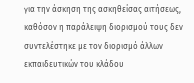για την άσκηση της ασκηθείσας αιτήσεως, καθόσον η παράλειψη διορισμού τους δεν συντελέστηκε με τον διορισμό άλλων εκπαιδευτικών του κλάδου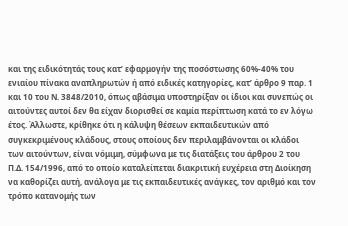και της ειδικότητάς τους κατ’ εφαρμογήν της ποσόστωσης 60%-40% του ενιαίου πίνακα αναπληρωτών ή από ειδικές κατηγορίες, κατ’ άρθρο 9 παρ. 1 και 10 του Ν. 3848/2010, όπως αβάσιμα υποστηρίξαν οι ίδιοι και συνεπώς οι αιτούντες αυτοί δεν θα είχαν διορισθεί σε καμία περίπτωση κατά το εν λόγω έτος. Άλλωστε, κρίθηκε ότι η κάλυψη θέσεων εκπαιδευτικών από συγκεκριμένους κλάδους, στους οποίους δεν περιλαμβάνονται οι κλάδοι των αιτούντων, είναι νόμιμη, σύμφωνα με τις διατάξεις του άρθρου 2 του Π.Δ. 154/1996, από το οποίο καταλείπεται διακριτική ευχέρεια στη Διοίκηση να καθορίζει αυτή, ανάλογα με τις εκπαιδευτικές ανάγκες, τον αριθμό και τον τρόπο κατανομής των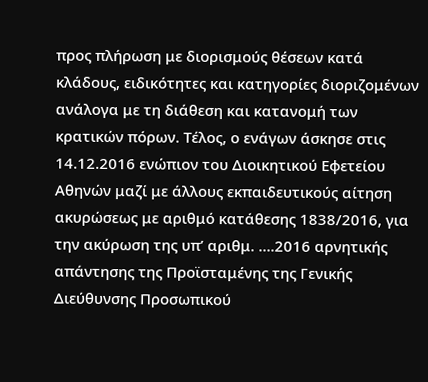προς πλήρωση με διορισμούς θέσεων κατά κλάδους, ειδικότητες και κατηγορίες διοριζομένων ανάλογα με τη διάθεση και κατανομή των κρατικών πόρων. Τέλος, ο ενάγων άσκησε στις 14.12.2016 ενώπιον του Διοικητικού Εφετείου Αθηνών μαζί με άλλους εκπαιδευτικούς αίτηση ακυρώσεως με αριθμό κατάθεσης 1838/2016, για την ακύρωση της υπ’ αριθμ. ….2016 αρνητικής απάντησης της Προϊσταμένης της Γενικής Διεύθυνσης Προσωπικού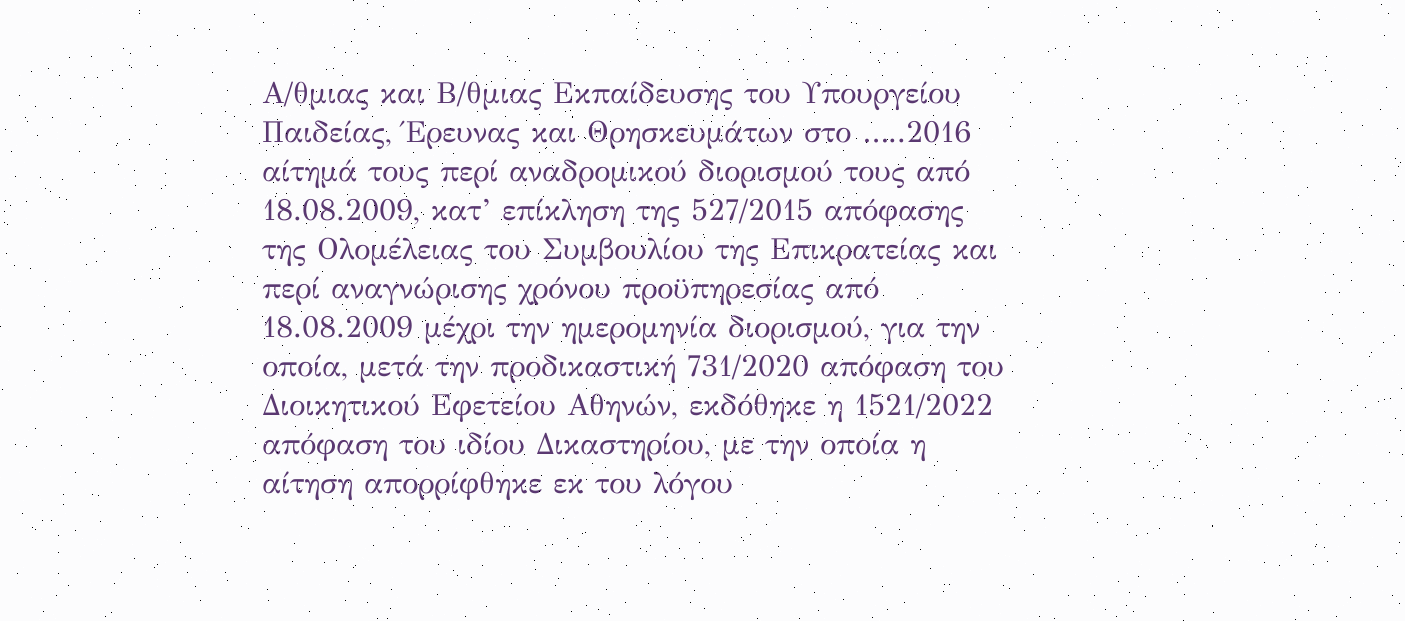Α/θμιας και Β/θμιας Εκπαίδευσης του Υπουργείου Παιδείας, Έρευνας και Θρησκευμάτων στο …..2016 αίτημά τους περί αναδρομικού διορισμού τους από 18.08.2009, κατ’ επίκληση της 527/2015 απόφασης της Ολομέλειας του Συμβουλίου της Επικρατείας και περί αναγνώρισης χρόνου προϋπηρεσίας από 18.08.2009 μέχρι την ημερομηνία διορισμού, για την οποία, μετά την προδικαστική 731/2020 απόφαση του Διοικητικού Εφετείου Αθηνών, εκδόθηκε η 1521/2022 απόφαση του ιδίου Δικαστηρίου, με την οποία η αίτηση απορρίφθηκε εκ του λόγου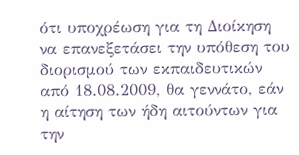ότι υποχρέωση για τη Διοίκηση να επανεξετάσει την υπόθεση του διορισμού των εκπαιδευτικών από 18.08.2009, θα γεννάτο, εάν η αίτηση των ήδη αιτούντων για την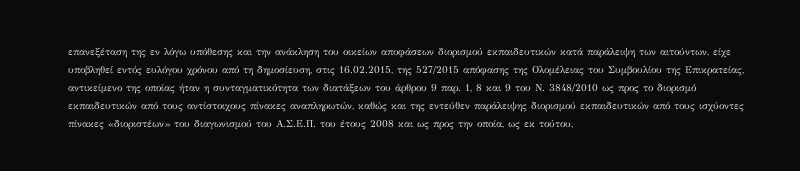επανεξέταση της εν λόγω υπόθεσης και την ανάκληση του οικείων αποφάσεων διορισμού εκπαιδευτικών κατά παράλειψη των αιτούντων, είχε υποβληθεί εντός ευλόγου χρόνου από τη δημοσίευση, στις 16.02.2015, της 527/2015 απόφασης της Ολομέλειας του Συμβουλίου της Επικρατείας, αντικείμενο της οποίας ήταν η συνταγματικότητα των διατάξεων του άρθρου 9 παρ. 1, 8 και 9 του Ν. 3848/2010 ως προς το διορισμό εκπαιδευτικών από τους αντίστοιχους πίνακες αναπληρωτών, καθώς και της εντεύθεν παράλειψης διορισμού εκπαιδευτικών από τους ισχύοντες πίνακες «διοριστέων» του διαγωνισμού του Α.Σ.Ε.Π. του έτους 2008 και ως προς την οποία, ως εκ τούτου,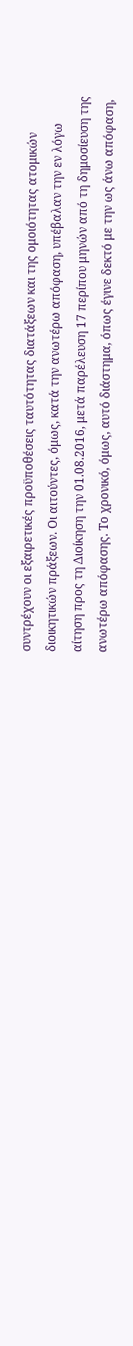συντρέχουν οι εξαιρετικές προϋποθέσεις ταυτότητας διατάξεων και της ομοιότητας ατομικών διοικητικών πράξεων. Οι αιτούντες, όμως, κατά την ανωτέρω απόφαση, υπέβαλαν την εν λόγω αίτηση προς τη Διοίκηση την 01.08.2016, μετά παρέλευση 17 περίπου μηνών από τη δημοσίευση της ανωτέρω απόφασης. Το χρονικό, όμως, αυτό διάστημα, όπως έγινε δεκτό με την ως άνω απόφαση,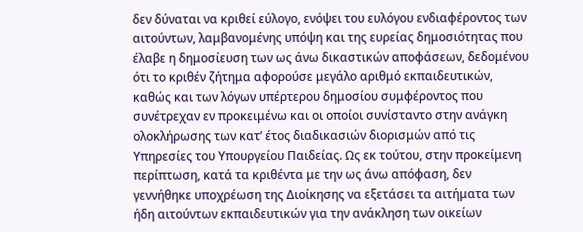δεν δύναται να κριθεί εύλογο, ενόψει του ευλόγου ενδιαφέροντος των αιτούντων, λαμβανομένης υπόψη και της ευρείας δημοσιότητας που έλαβε η δημοσίευση των ως άνω δικαστικών αποφάσεων, δεδομένου ότι το κριθέν ζήτημα αφορούσε μεγάλο αριθμό εκπαιδευτικών, καθώς και των λόγων υπέρτερου δημοσίου συμφέροντος που συνέτρεχαν εν προκειμένω και οι οποίοι συνίσταντο στην ανάγκη ολοκλήρωσης των κατ’ έτος διαδικασιών διορισμών από τις Υπηρεσίες του Υπουργείου Παιδείας. Ως εκ τούτου, στην προκείμενη περίπτωση, κατά τα κριθέντα με την ως άνω απόφαση, δεν γεννήθηκε υποχρέωση της Διοίκησης να εξετάσει τα αιτήματα των ήδη αιτούντων εκπαιδευτικών για την ανάκληση των οικείων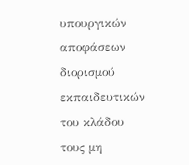υπουργικών αποφάσεων διορισμού εκπαιδευτικών του κλάδου τους μη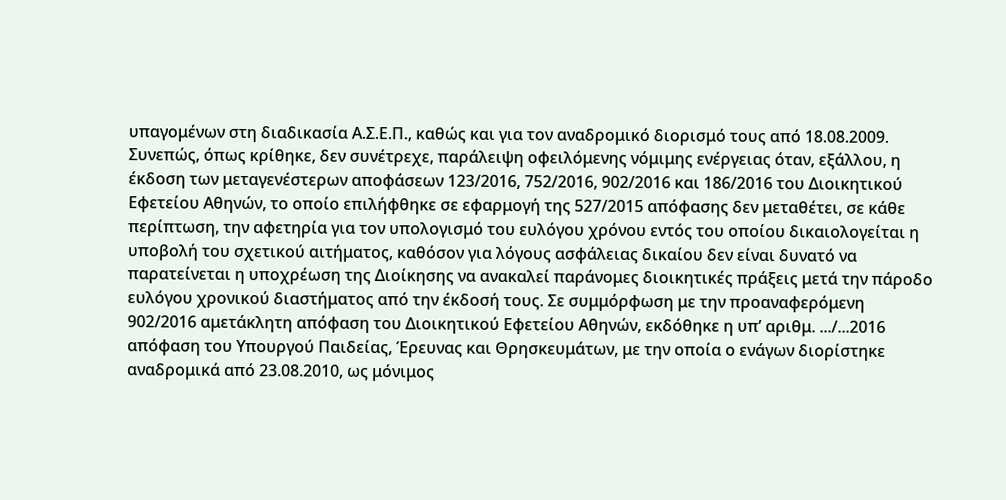υπαγομένων στη διαδικασία Α.Σ.Ε.Π., καθώς και για τον αναδρομικό διορισμό τους από 18.08.2009. Συνεπώς, όπως κρίθηκε, δεν συνέτρεχε, παράλειψη οφειλόμενης νόμιμης ενέργειας όταν, εξάλλου, η έκδοση των μεταγενέστερων αποφάσεων 123/2016, 752/2016, 902/2016 και 186/2016 του Διοικητικού Εφετείου Αθηνών, το οποίο επιλήφθηκε σε εφαρμογή της 527/2015 απόφασης δεν μεταθέτει, σε κάθε περίπτωση, την αφετηρία για τον υπολογισμό του ευλόγου χρόνου εντός του οποίου δικαιολογείται η υποβολή του σχετικού αιτήματος, καθόσον για λόγους ασφάλειας δικαίου δεν είναι δυνατό να παρατείνεται η υποχρέωση της Διοίκησης να ανακαλεί παράνομες διοικητικές πράξεις μετά την πάροδο ευλόγου χρονικού διαστήματος από την έκδοσή τους. Σε συμμόρφωση με την προαναφερόμενη 902/2016 αμετάκλητη απόφαση του Διοικητικού Εφετείου Αθηνών, εκδόθηκε η υπ’ αριθμ. .../...2016 απόφαση του Υπουργού Παιδείας, Έρευνας και Θρησκευμάτων, με την οποία ο ενάγων διορίστηκε αναδρομικά από 23.08.2010, ως μόνιμος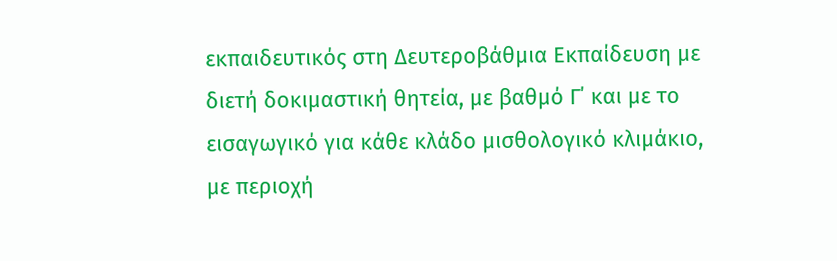εκπαιδευτικός στη Δευτεροβάθμια Εκπαίδευση με διετή δοκιμαστική θητεία, με βαθμό Γ΄ και με το εισαγωγικό για κάθε κλάδο μισθολογικό κλιμάκιο, με περιοχή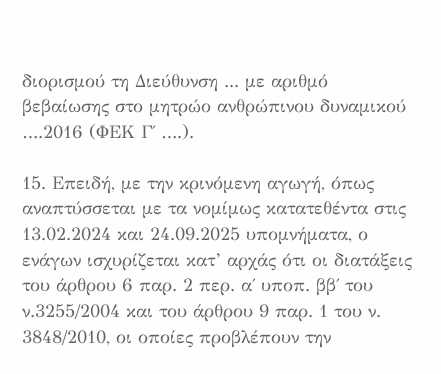διορισμού τη Διεύθυνση ... με αριθμό βεβαίωσης στο μητρώο ανθρώπινου δυναμικού ….2016 (ΦΕΚ Γ΄ ….).

15. Επειδή, με την κρινόμενη αγωγή, όπως αναπτύσσεται με τα νομίμως κατατεθέντα στις 13.02.2024 και 24.09.2025 υπομνήματα, ο ενάγων ισχυρίζεται κατ’ αρχάς ότι οι διατάξεις του άρθρου 6 παρ. 2 περ. α΄ υποπ. ββ΄ του ν.3255/2004 και του άρθρου 9 παρ. 1 του ν. 3848/2010, οι οποίες προβλέπουν την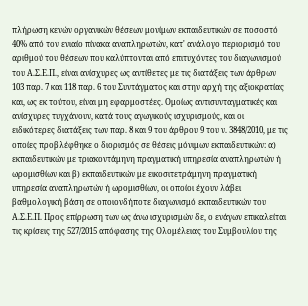πλήρωση κενών οργανικών θέσεων μονίμων εκπαιδευτικών σε ποσοστό 40% από τον ενιαίο πίνακα αναπληρωτών, κατ' ανάλογο περιορισμό του αριθμού του θέσεων που καλύπτονται από επιτυχόντες του διαγωνισμού του Α.Σ.Ε.Π., είναι ανίσχυρες ως αντίθετες με τις διατάξεις των άρθρων 103 παρ. 7 και 118 παρ. 6 του Συντάγματος και στην αρχή της αξιοκρατίας και, ως εκ τούτου, είναι μη εφαρμοστέες. Ομοίως αντισυνταγματικές και ανίσχυρες τυγχάνουν, κατά τους αγωγικούς ισχυρισμούς, και οι ειδικότερες διατάξεις των παρ. 8 και 9 του άρθρου 9 του ν. 3848/2010, με τις οποίες προβλέφθηκε ο διορισμός σε θέσεις μόνιμων εκπαιδευτικών: α) εκπαιδευτικών με τριακοντάμηνη πραγματική υπηρεσία αναπληρωτών ή ωρομισθίων και β) εκπαιδευτικών με εικοσιτετράμηνη πραγματική υπηρεσία αναπληρωτών ή ωρομισθίων, οι οποίοι έχουν λάβει βαθμολογική βάση σε οποιονδήποτε διαγωνισμό εκπαιδευτικών του Α.Σ.Ε.Π. Προς επίρρωση των ως άνω ισχυρισμών δε, ο ενάγων επικαλείται τις κρίσεις της 527/2015 απόφασης της Ολομέλειας του Συμβουλίου της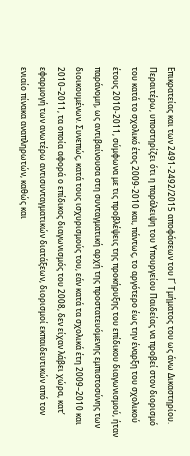Επικρατείας και των 2491-2492/2015 αποφάσεων του Γ΄ Τμήματος του ως άνω Δικαστηρίου. Περαιτέρω, υποστηρίζει ότι η παράλειψη του Υπουργείου Παιδείας να προβεί στον διορισμό του κατά το σχολικό έτος 2009-2010 και, πάντως, το αργότερο έως την έναρξη του σχολικού έτους 2010-2011, σύμφωνα με τις προβλέψεις της προκήρυξης του επίδικου διαγωνισμού, ήταν παράνομη, ως αντιβαίνουσα στη συνταγματική αρχή της προστατευόμενης εμπιστοσύνης των διοικουμένων. Συνεπώς, κατά τους ισχυρισμούς του, εάν κατά τα σχολικά έτη 2009–2010 και 2010–2011, τα οποία αφορά ο επίδικος διαγωνισμός του 2008, δεν είχαν λάβει χώρα, κατ’ εφαρμογή των ανωτέρω αντισυνταγματικών διατάξεων, διορισμοί εκπαιδευτικών από τον ενιαίο πίνακα αναπληρωτών, καθώς και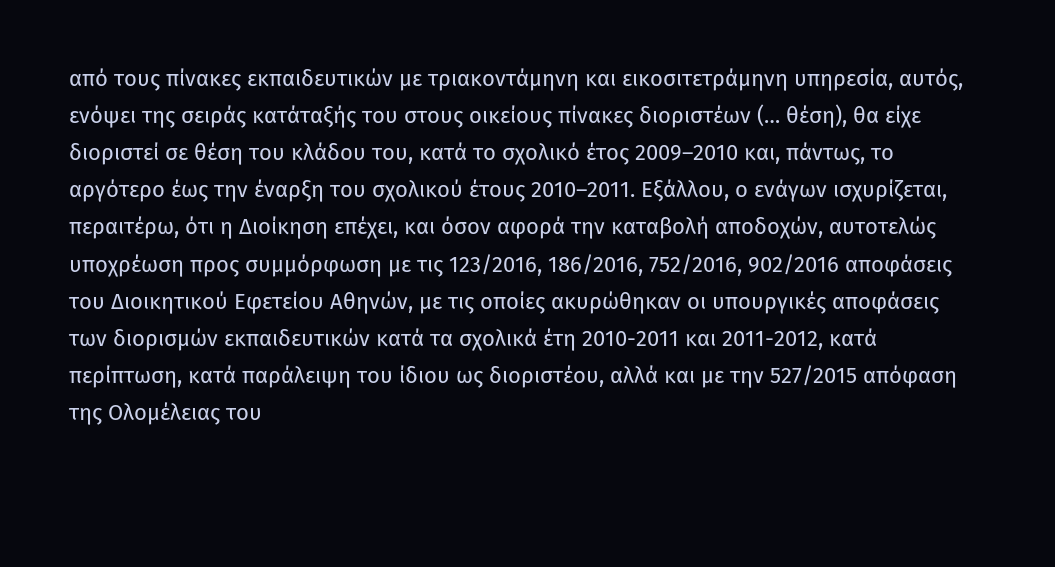από τους πίνακες εκπαιδευτικών με τριακοντάμηνη και εικοσιτετράμηνη υπηρεσία, αυτός, ενόψει της σειράς κατάταξής του στους οικείους πίνακες διοριστέων (… θέση), θα είχε διοριστεί σε θέση του κλάδου του, κατά το σχολικό έτος 2009–2010 και, πάντως, το αργότερο έως την έναρξη του σχολικού έτους 2010–2011. Εξάλλου, ο ενάγων ισχυρίζεται, περαιτέρω, ότι η Διοίκηση επέχει, και όσον αφορά την καταβολή αποδοχών, αυτοτελώς υποχρέωση προς συμμόρφωση με τις 123/2016, 186/2016, 752/2016, 902/2016 αποφάσεις του Διοικητικού Εφετείου Αθηνών, με τις οποίες ακυρώθηκαν οι υπουργικές αποφάσεις των διορισμών εκπαιδευτικών κατά τα σχολικά έτη 2010-2011 και 2011-2012, κατά περίπτωση, κατά παράλειψη του ίδιου ως διοριστέου, αλλά και με την 527/2015 απόφαση της Ολομέλειας του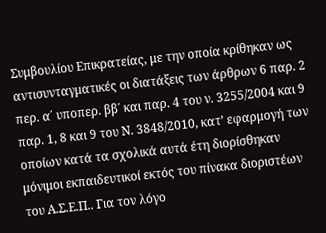Συμβουλίου Επικρατείας, με την οποία κρίθηκαν ως αντισυνταγματικές οι διατάξεις των άρθρων 6 παρ. 2 περ. α΄ υποπερ. ββ΄ και παρ. 4 του ν. 3255/2004 και 9 παρ. 1, 8 και 9 του Ν. 3848/2010, κατ’ εφαρμογή των οποίων κατά τα σχολικά αυτά έτη διορίσθηκαν μόνιμοι εκπαιδευτικοί εκτός του πίνακα διοριστέων του Α.Σ.Ε.Π.. Για τον λόγο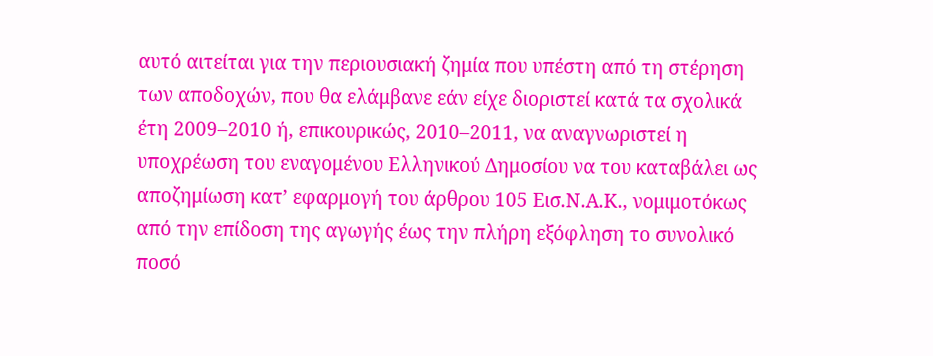αυτό αιτείται για την περιουσιακή ζημία που υπέστη από τη στέρηση των αποδοχών, που θα ελάμβανε εάν είχε διοριστεί κατά τα σχολικά έτη 2009–2010 ή, επικουρικώς, 2010–2011, να αναγνωριστεί η υποχρέωση του εναγομένου Ελληνικού Δημοσίου να του καταβάλει ως αποζημίωση κατ’ εφαρμογή του άρθρου 105 Εισ.Ν.Α.Κ., νομιμοτόκως από την επίδοση της αγωγής έως την πλήρη εξόφληση το συνολικό ποσό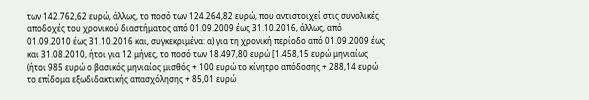των 142.762,62 ευρώ, άλλως, το ποσό των 124.264,82 ευρώ, που αντιστοιχεί στις συνολικές αποδοχές του χρονικού διαστήματος από 01.09.2009 έως 31.10.2016, άλλως, από 01.09.2010 έως 31.10.2016 και, συγκεκριμένα: α) για τη χρονική περίοδο από 01.09.2009 έως και 31.08.2010, ήτοι για 12 μήνες, το ποσό των 18.497,80 ευρώ [1.458,15 ευρώ μηνιαίως (ήτοι 985 ευρώ ο βασικός μηνιαίος μισθός + 100 ευρώ το κίνητρο απόδοσης + 288,14 ευρώ το επίδομα εξωδιδακτικής απασχόλησης + 85,01 ευρώ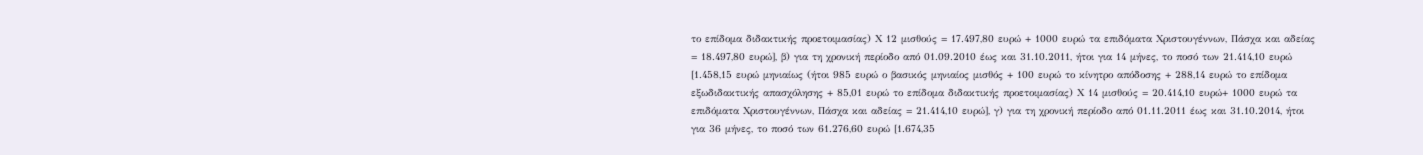το επίδομα διδακτικής προετοιμασίας) Χ 12 μισθούς = 17.497,80 ευρώ + 1000 ευρώ τα επιδόματα Χριστουγέννων, Πάσχα και αδείας = 18.497,80 ευρώ], β) για τη χρονική περίοδο από 01.09.2010 έως και 31.10.2011, ήτοι για 14 μήνες, το ποσό των 21.414,10 ευρώ [1.458,15 ευρώ μηνιαίως (ήτοι 985 ευρώ ο βασικός μηνιαίος μισθός + 100 ευρώ το κίνητρο απόδοσης + 288,14 ευρώ το επίδομα εξωδιδακτικής απασχόλησης + 85,01 ευρώ το επίδομα διδακτικής προετοιμασίας) Χ 14 μισθούς = 20.414,10 ευρώ+ 1000 ευρώ τα επιδόματα Χριστουγέννων, Πάσχα και αδείας = 21.414,10 ευρώ], γ) για τη χρονική περίοδο από 01.11.2011 έως και 31.10.2014, ήτοι για 36 μήνες, το ποσό των 61.276,60 ευρώ [1.674,35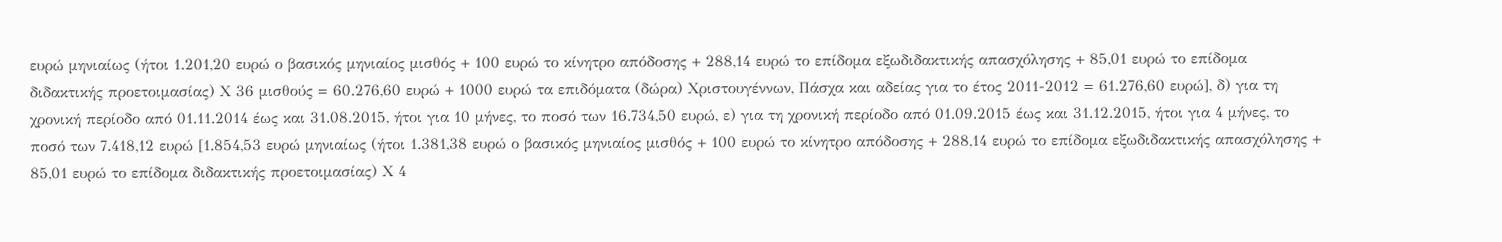ευρώ μηνιαίως (ήτοι 1.201,20 ευρώ ο βασικός μηνιαίος μισθός + 100 ευρώ το κίνητρο απόδοσης + 288,14 ευρώ το επίδομα εξωδιδακτικής απασχόλησης + 85,01 ευρώ το επίδομα διδακτικής προετοιμασίας) Χ 36 μισθούς = 60.276,60 ευρώ + 1000 ευρώ τα επιδόματα (δώρα) Χριστουγέννων, Πάσχα και αδείας για το έτος 2011-2012 = 61.276,60 ευρώ], δ) για τη χρονική περίοδο από 01.11.2014 έως και 31.08.2015, ήτοι για 10 μήνες, το ποσό των 16.734,50 ευρώ, ε) για τη χρονική περίοδο από 01.09.2015 έως και 31.12.2015, ήτοι για 4 μήνες, το ποσό των 7.418,12 ευρώ [1.854,53 ευρώ μηνιαίως (ήτοι 1.381,38 ευρώ ο βασικός μηνιαίος μισθός + 100 ευρώ το κίνητρο απόδοσης + 288,14 ευρώ το επίδομα εξωδιδακτικής απασχόλησης + 85,01 ευρώ το επίδομα διδακτικής προετοιμασίας) Χ 4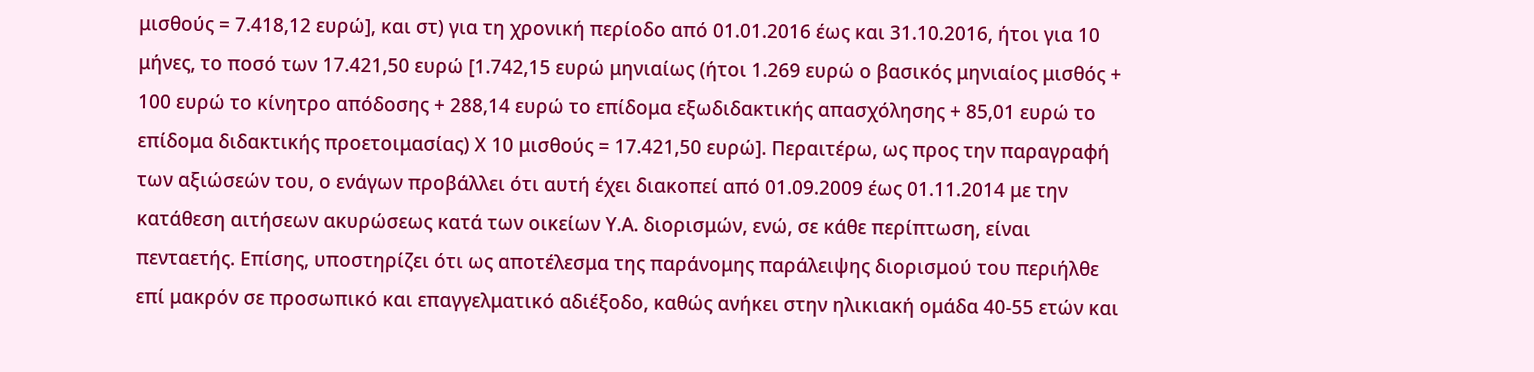μισθούς = 7.418,12 ευρώ], και στ) για τη χρονική περίοδο από 01.01.2016 έως και 31.10.2016, ήτοι για 10 μήνες, το ποσό των 17.421,50 ευρώ [1.742,15 ευρώ μηνιαίως (ήτοι 1.269 ευρώ ο βασικός μηνιαίος μισθός + 100 ευρώ το κίνητρο απόδοσης + 288,14 ευρώ το επίδομα εξωδιδακτικής απασχόλησης + 85,01 ευρώ το επίδομα διδακτικής προετοιμασίας) Χ 10 μισθούς = 17.421,50 ευρώ]. Περαιτέρω, ως προς την παραγραφή των αξιώσεών του, ο ενάγων προβάλλει ότι αυτή έχει διακοπεί από 01.09.2009 έως 01.11.2014 με την κατάθεση αιτήσεων ακυρώσεως κατά των οικείων Υ.Α. διορισμών, ενώ, σε κάθε περίπτωση, είναι πενταετής. Επίσης, υποστηρίζει ότι ως αποτέλεσμα της παράνομης παράλειψης διορισμού του περιήλθε επί μακρόν σε προσωπικό και επαγγελματικό αδιέξοδο, καθώς ανήκει στην ηλικιακή ομάδα 40-55 ετών και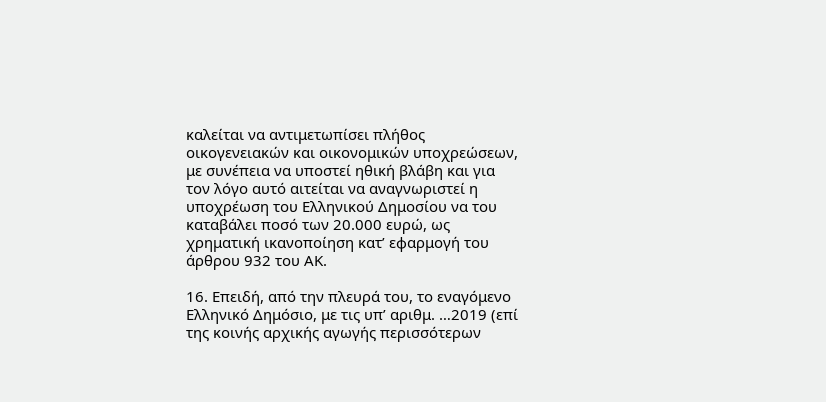καλείται να αντιμετωπίσει πλήθος οικογενειακών και οικονομικών υποχρεώσεων, με συνέπεια να υποστεί ηθική βλάβη και για τον λόγο αυτό αιτείται να αναγνωριστεί η υποχρέωση του Ελληνικού Δημοσίου να του καταβάλει ποσό των 20.000 ευρώ, ως χρηματική ικανοποίηση κατ’ εφαρμογή του άρθρου 932 του ΑΚ.

16. Επειδή, από την πλευρά του, το εναγόμενο Ελληνικό Δημόσιο, με τις υπ’ αριθμ. …2019 (επί της κοινής αρχικής αγωγής περισσότερων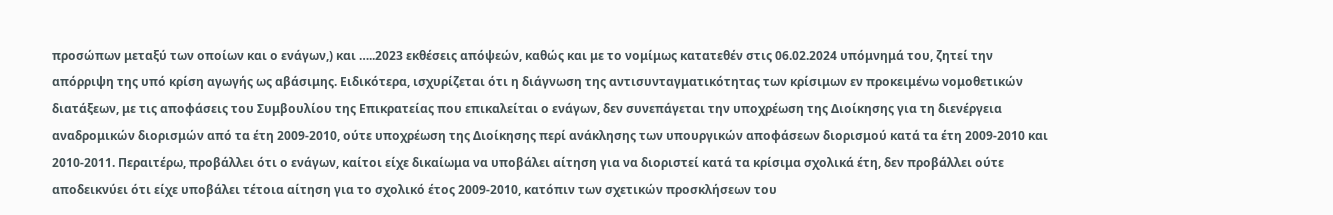προσώπων μεταξύ των οποίων και ο ενάγων,) και …..2023 εκθέσεις απόψεών, καθώς και με το νομίμως κατατεθέν στις 06.02.2024 υπόμνημά του, ζητεί την απόρριψη της υπό κρίση αγωγής ως αβάσιμης. Ειδικότερα, ισχυρίζεται ότι η διάγνωση της αντισυνταγματικότητας των κρίσιμων εν προκειμένω νομοθετικών διατάξεων, με τις αποφάσεις του Συμβουλίου της Επικρατείας που επικαλείται ο ενάγων, δεν συνεπάγεται την υποχρέωση της Διοίκησης για τη διενέργεια αναδρομικών διορισμών από τα έτη 2009-2010, ούτε υποχρέωση της Διοίκησης περί ανάκλησης των υπουργικών αποφάσεων διορισμού κατά τα έτη 2009-2010 και 2010-2011. Περαιτέρω, προβάλλει ότι ο ενάγων, καίτοι είχε δικαίωμα να υποβάλει αίτηση για να διοριστεί κατά τα κρίσιμα σχολικά έτη, δεν προβάλλει ούτε αποδεικνύει ότι είχε υποβάλει τέτοια αίτηση για το σχολικό έτος 2009-2010, κατόπιν των σχετικών προσκλήσεων του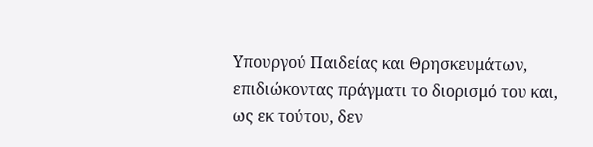Υπουργού Παιδείας και Θρησκευμάτων, επιδιώκοντας πράγματι το διορισμό του και, ως εκ τούτου, δεν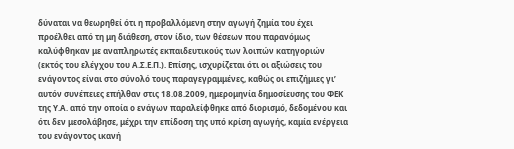δύναται να θεωρηθεί ότι η προβαλλόμενη στην αγωγή ζημία του έχει προέλθει από τη μη διάθεση, στον ίδιο, των θέσεων που παρανόμως καλύφθηκαν με αναπληρωτές εκπαιδευτικούς των λοιπών κατηγοριών (εκτός του ελέγχου του Α.Σ.Ε.Π.). Επίσης, ισχυρίζεται ότι οι αξιώσεις του ενάγοντος είναι στο σύνολό τους παραγεγραμμένες, καθώς οι επιζήμιες γι’ αυτόν συνέπειες επήλθαν στις 18.08.2009, ημερομηνία δημοσίευσης του ΦΕΚ της Υ.Α. από την οποία ο ενάγων παραλείφθηκε από διορισμό, δεδομένου και ότι δεν μεσολάβησε, μέχρι την επίδοση της υπό κρίση αγωγής, καμία ενέργεια του ενάγοντος ικανή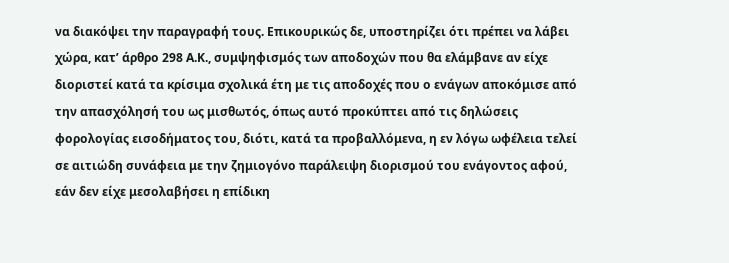να διακόψει την παραγραφή τους. Επικουρικώς δε, υποστηρίζει ότι πρέπει να λάβει χώρα, κατ’ άρθρο 298 Α.Κ., συμψηφισμός των αποδοχών που θα ελάμβανε αν είχε διοριστεί κατά τα κρίσιμα σχολικά έτη με τις αποδοχές που ο ενάγων αποκόμισε από την απασχόλησή του ως μισθωτός, όπως αυτό προκύπτει από τις δηλώσεις φορολογίας εισοδήματος του, διότι, κατά τα προβαλλόμενα, η εν λόγω ωφέλεια τελεί σε αιτιώδη συνάφεια με την ζημιογόνο παράλειψη διορισμού του ενάγοντος αφού, εάν δεν είχε μεσολαβήσει η επίδικη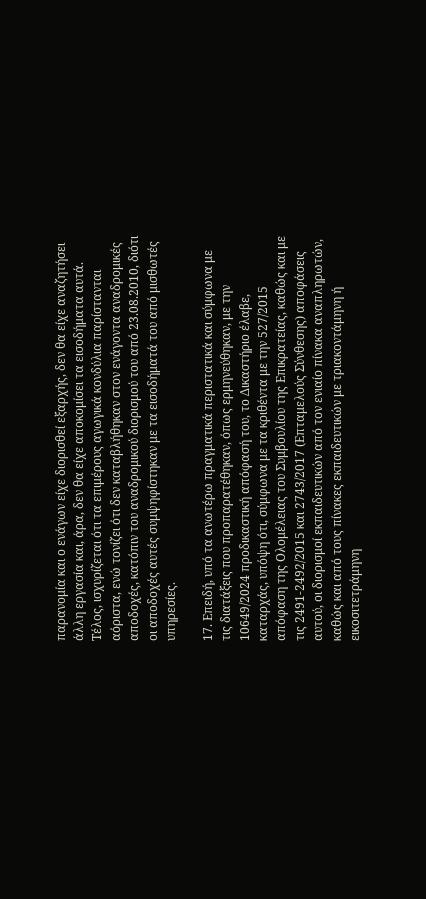παρανομία και ο ενάγων είχε διορισθεί εξαρχής, δεν θα είχε αναζητήσει άλλη εργασία και, άρα, δεν θα είχε αποκομίσει τα εισοδήματα αυτά. Τέλος, ισχυρίζεται ότι τα επιμέρους αγωγικά κονδύλια παρίστανται αόριστα, ενώ τονίζει ότι δεν καταβλήθηκαν στον ενάγοντα αναδρομικές αποδοχές, κατόπιν του αναδρομικού διορισμού του από 23.08.2010, διότι οι αποδοχές αυτές συμψηφίστηκαν με τα εισοδήματά του από μισθωτές υπηρεσίες.

17. Επειδή, υπό τα ανωτέρω πραγματικά περιστατικά και σύμφωνα με τις διατάξεις που προπαρατέθηκαν, όπως ερμηνεύθηκαν, με την 10649/2024 προδικαστική απόφασή του, το Δικαστήριο έλαβε, καταρχάς, υπόψη ότι, σύμφωνα με τα κριθέντα με την 527/2015 απόφαση της Ολομέλειας του Συμβουλίου της Επικρατείας, καθώς και με τις 2491-2492/2015 και 2743/2017 (Επταμελούς Σύνθεσης) αποφάσεις αυτού, οι διορισμοί εκπαιδευτικών από τον ενιαίο πίνακα αναπληρωτών, καθώς και από τους πίνακες εκπαιδευτικών με τριακοντάμηνη ή εικοσιτετράμηνη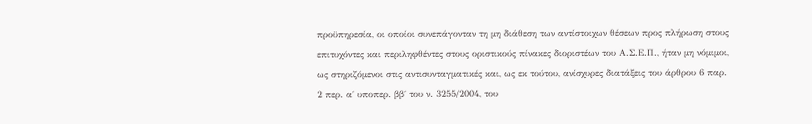προϋπηρεσία, οι οποίοι συνεπάγονταν τη μη διάθεση των αντίστοιχων θέσεων προς πλήρωση στους επιτυχόντες και περιληφθέντες στους οριστικούς πίνακες διοριστέων του Α.Σ.Ε.Π., ήταν μη νόμιμοι, ως στηριζόμενοι στις αντισυνταγματικές και, ως εκ τούτου, ανίσχυρες διατάξεις του άρθρου 6 παρ. 2 περ. α΄ υποπερ. ββ΄ του ν. 3255/2004, του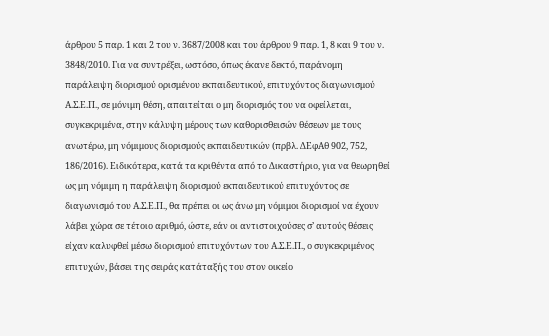άρθρου 5 παρ. 1 και 2 του ν. 3687/2008 και του άρθρου 9 παρ. 1, 8 και 9 του ν. 3848/2010. Για να συντρέξει, ωστόσο, όπως έκανε δεκτό, παράνομη παράλειψη διορισμού ορισμένου εκπαιδευτικού, επιτυχόντος διαγωνισμού Α.Σ.Ε.Π., σε μόνιμη θέση, απαιτείται ο μη διορισμός του να οφείλεται, συγκεκριμένα, στην κάλυψη μέρους των καθορισθεισών θέσεων με τους ανωτέρω, μη νόμιμους διορισμούς εκπαιδευτικών (πρβλ. ΔΕφΑθ 902, 752, 186/2016). Ειδικότερα, κατά τα κριθέντα από το Δικαστήριο, για να θεωρηθεί ως μη νόμιμη η παράλειψη διορισμού εκπαιδευτικού επιτυχόντος σε διαγωνισμό του Α.Σ.Ε.Π., θα πρέπει οι ως άνω μη νόμιμοι διορισμοί να έχουν λάβει χώρα σε τέτοιο αριθμό, ώστε, εάν οι αντιστοιχούσες σ’ αυτούς θέσεις είχαν καλυφθεί μέσω διορισμού επιτυχόντων του Α.Σ.Ε.Π., ο συγκεκριμένος επιτυχών, βάσει της σειράς κατάταξής του στον οικείο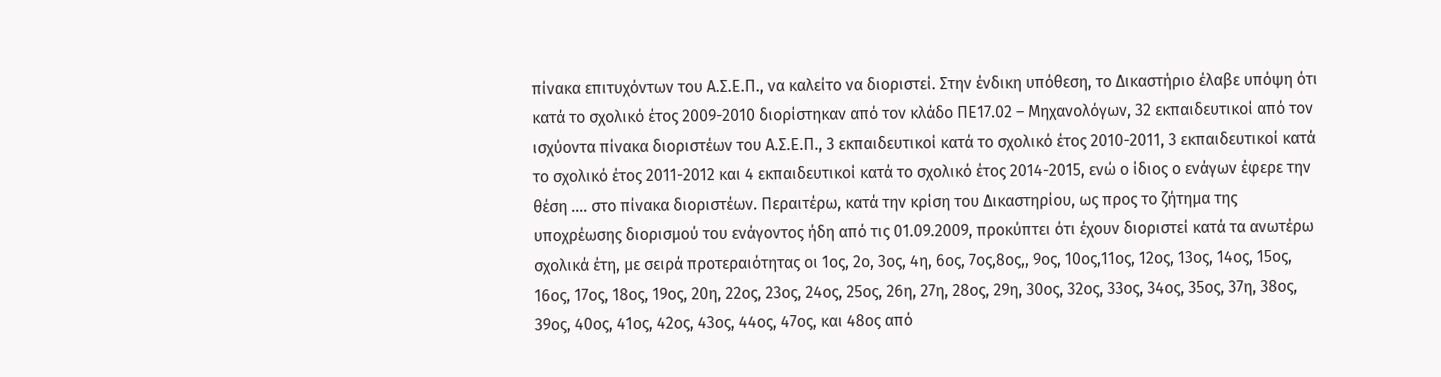πίνακα επιτυχόντων του Α.Σ.Ε.Π., να καλείτο να διοριστεί. Στην ένδικη υπόθεση, το Δικαστήριο έλαβε υπόψη ότι κατά το σχολικό έτος 2009-2010 διορίστηκαν από τον κλάδο ΠΕ17.02 – Μηχανολόγων, 32 εκπαιδευτικοί από τον ισχύοντα πίνακα διοριστέων του Α.Σ.Ε.Π., 3 εκπαιδευτικοί κατά το σχολικό έτος 2010-2011, 3 εκπαιδευτικοί κατά το σχολικό έτος 2011-2012 και 4 εκπαιδευτικοί κατά το σχολικό έτος 2014-2015, ενώ ο ίδιος ο ενάγων έφερε την θέση …. στο πίνακα διοριστέων. Περαιτέρω, κατά την κρίση του Δικαστηρίου, ως προς το ζήτημα της υποχρέωσης διορισμού του ενάγοντος ήδη από τις 01.09.2009, προκύπτει ότι έχουν διοριστεί κατά τα ανωτέρω σχολικά έτη, με σειρά προτεραιότητας οι 1ος, 2ο, 3ος, 4η, 6ος, 7ος,8ος,, 9ος, 10ος,11ος, 12ος, 13ος, 14ος, 15ος, 16ος, 17ος, 18ος, 19ος, 20η, 22ος, 23ος, 24ος, 25ος, 26η, 27η, 28ος, 29η, 30ος, 32ος, 33ος, 34ος, 35ος, 37η, 38ος, 39ος, 40ος, 41ος, 42ος, 43ος, 44ος, 47ος, και 48ος από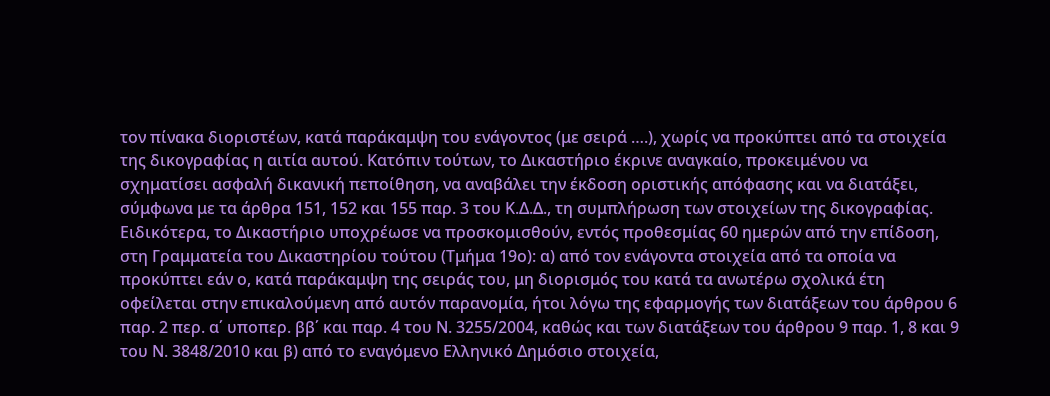τον πίνακα διοριστέων, κατά παράκαμψη του ενάγοντος (με σειρά ….), χωρίς να προκύπτει από τα στοιχεία της δικογραφίας η αιτία αυτού. Κατόπιν τούτων, το Δικαστήριο έκρινε αναγκαίο, προκειμένου να σχηματίσει ασφαλή δικανική πεποίθηση, να αναβάλει την έκδοση οριστικής απόφασης και να διατάξει, σύμφωνα με τα άρθρα 151, 152 και 155 παρ. 3 του Κ.Δ.Δ., τη συμπλήρωση των στοιχείων της δικογραφίας. Ειδικότερα, το Δικαστήριο υποχρέωσε να προσκομισθούν, εντός προθεσμίας 60 ημερών από την επίδοση, στη Γραμματεία του Δικαστηρίου τούτου (Τμήμα 19ο): α) από τον ενάγοντα στοιχεία από τα οποία να προκύπτει εάν ο, κατά παράκαμψη της σειράς του, μη διορισμός του κατά τα ανωτέρω σχολικά έτη οφείλεται στην επικαλούμενη από αυτόν παρανομία, ήτοι λόγω της εφαρμογής των διατάξεων του άρθρου 6 παρ. 2 περ. α΄ υποπερ. ββ΄ και παρ. 4 του Ν. 3255/2004, καθώς και των διατάξεων του άρθρου 9 παρ. 1, 8 και 9 του Ν. 3848/2010 και β) από το εναγόμενο Ελληνικό Δημόσιο στοιχεία,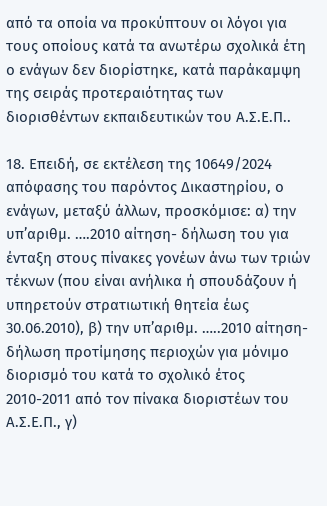από τα οποία να προκύπτουν οι λόγοι για τους οποίους κατά τα ανωτέρω σχολικά έτη ο ενάγων δεν διορίστηκε, κατά παράκαμψη της σειράς προτεραιότητας των διορισθέντων εκπαιδευτικών του Α.Σ.Ε.Π..

18. Επειδή, σε εκτέλεση της 10649/2024 απόφασης του παρόντος Δικαστηρίου, ο ενάγων, μεταξύ άλλων, προσκόμισε: α) την υπ’αριθμ. ….2010 αίτηση- δήλωση του για ένταξη στους πίνακες γονέων άνω των τριών τέκνων (που είναι ανήλικα ή σπουδάζουν ή υπηρετούν στρατιωτική θητεία έως 30.06.2010), β) την υπ’αριθμ. …..2010 αίτηση- δήλωση προτίμησης περιοχών για μόνιμο διορισμό του κατά το σχολικό έτος 2010-2011 από τον πίνακα διοριστέων του Α.Σ.Ε.Π., γ)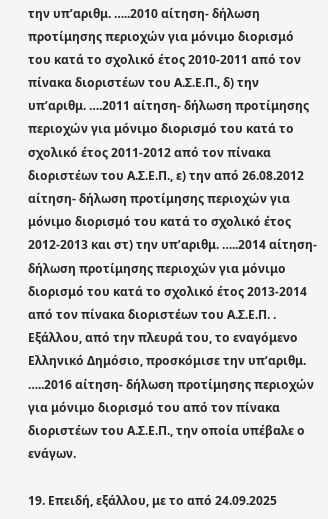την υπ’αριθμ. …..2010 αίτηση- δήλωση προτίμησης περιοχών για μόνιμο διορισμό του κατά το σχολικό έτος 2010-2011 από τον πίνακα διοριστέων του Α.Σ.Ε.Π., δ) την υπ’αριθμ. ….2011 αίτηση- δήλωση προτίμησης περιοχών για μόνιμο διορισμό του κατά το σχολικό έτος 2011-2012 από τον πίνακα διοριστέων του Α.Σ.Ε.Π., ε) την από 26.08.2012 αίτηση- δήλωση προτίμησης περιοχών για μόνιμο διορισμό του κατά το σχολικό έτος 2012-2013 και στ) την υπ’αριθμ. …..2014 αίτηση- δήλωση προτίμησης περιοχών για μόνιμο διορισμό του κατά το σχολικό έτος 2013-2014 από τον πίνακα διοριστέων του Α.Σ.Ε.Π. . Εξάλλου, από την πλευρά του, το εναγόμενο Ελληνικό Δημόσιο, προσκόμισε την υπ’αριθμ. …..2016 αίτηση- δήλωση προτίμησης περιοχών για μόνιμο διορισμό του από τον πίνακα διοριστέων του Α.Σ.Ε.Π., την οποία υπέβαλε ο ενάγων.

19. Επειδή, εξάλλου, με το από 24.09.2025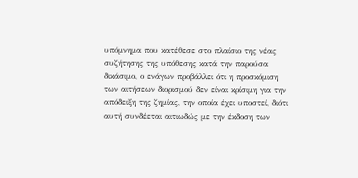υπόμνημα που κατέθεσε στο πλαίσιο της νέας συζήτησης της υπόθεσης κατά την παρούσα δικάσιμο, ο ενάγων προβάλλει ότι η προσκόμιση των αιτήσεων διορισμού δεν είναι κρίσιμη για την απόδειξη της ζημίας, την οποία έχει υποστεί, διότι αυτή συνδέεται αιτιωδώς με την έκδοση των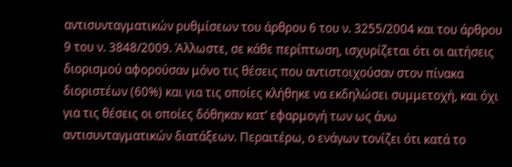αντισυνταγματικών ρυθμίσεων του άρθρου 6 του ν. 3255/2004 και του άρθρου 9 του ν. 3848/2009. Άλλωστε, σε κάθε περίπτωση, ισχυρίζεται ότι οι αιτήσεις διορισμού αφορούσαν μόνο τις θέσεις που αντιστοιχούσαν στον πίνακα διοριστέων (60%) και για τις οποίες κλήθηκε να εκδηλώσει συμμετοχή, και όχι για τις θέσεις οι οποίες δόθηκαν κατ’ εφαρμογή των ως άνω αντισυνταγματικών διατάξεων. Περαιτέρω, ο ενάγων τονίζει ότι κατά το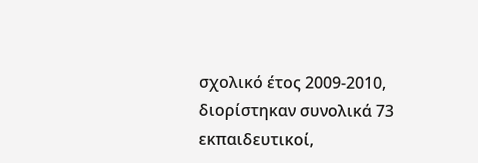σχολικό έτος 2009-2010, διορίστηκαν συνολικά 73 εκπαιδευτικοί,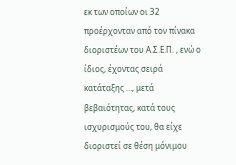εκ των οποίων οι 32 προέρχονταν από τον πίνακα διοριστέων του Α.Σ.Ε.Π. , ενώ ο ίδιος, έχοντας σειρά κατάταξης …, μετά βεβαιότητας, κατά τους ισχυρισμούς του, θα είχε διοριστεί σε θέση μόνιμου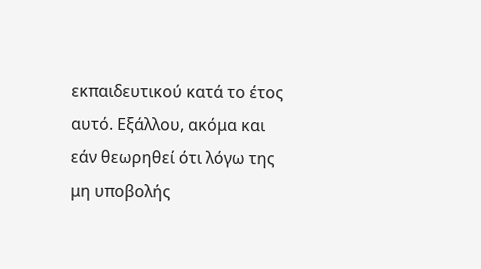εκπαιδευτικού κατά το έτος αυτό. Εξάλλου, ακόμα και εάν θεωρηθεί ότι λόγω της μη υποβολής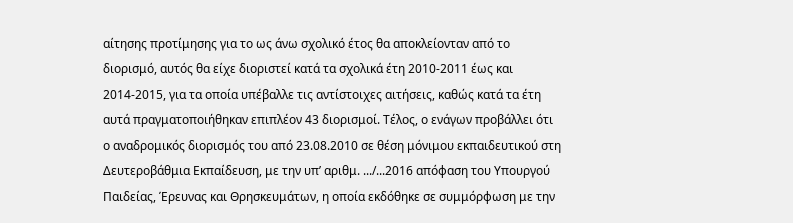αίτησης προτίμησης για το ως άνω σχολικό έτος θα αποκλείονταν από το διορισμό, αυτός θα είχε διοριστεί κατά τα σχολικά έτη 2010-2011 έως και 2014-2015, για τα οποία υπέβαλλε τις αντίστοιχες αιτήσεις, καθώς κατά τα έτη αυτά πραγματοποιήθηκαν επιπλέον 43 διορισμοί. Τέλος, ο ενάγων προβάλλει ότι ο αναδρομικός διορισμός του από 23.08.2010 σε θέση μόνιμου εκπαιδευτικού στη Δευτεροβάθμια Εκπαίδευση, με την υπ’ αριθμ. .../...2016 απόφαση του Υπουργού Παιδείας, Έρευνας και Θρησκευμάτων, η οποία εκδόθηκε σε συμμόρφωση με την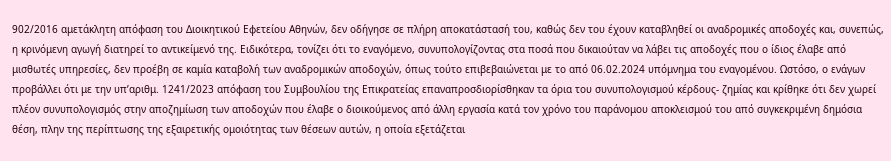902/2016 αμετάκλητη απόφαση του Διοικητικού Εφετείου Αθηνών, δεν οδήγησε σε πλήρη αποκατάστασή του, καθώς δεν του έχουν καταβληθεί οι αναδρομικές αποδοχές και, συνεπώς, η κρινόμενη αγωγή διατηρεί το αντικείμενό της. Ειδικότερα, τονίζει ότι το εναγόμενο, συνυπολογίζοντας στα ποσά που δικαιούταν να λάβει τις αποδοχές που ο ίδιος έλαβε από μισθωτές υπηρεσίες, δεν προέβη σε καμία καταβολή των αναδρομικών αποδοχών, όπως τούτο επιβεβαιώνεται με το από 06.02.2024 υπόμνημα του εναγομένου. Ωστόσο, ο ενάγων προβάλλει ότι με την υπ’αριθμ. 1241/2023 απόφαση του Συμβουλίου της Επικρατείας επαναπροσδιορίσθηκαν τα όρια του συνυπολογισμού κέρδους- ζημίας και κρίθηκε ότι δεν χωρεί πλέον συνυπολογισμός στην αποζημίωση των αποδοχών που έλαβε ο διοικούμενος από άλλη εργασία κατά τον χρόνο του παράνομου αποκλεισμού του από συγκεκριμένη δημόσια θέση, πλην της περίπτωσης της εξαιρετικής ομοιότητας των θέσεων αυτών, η οποία εξετάζεται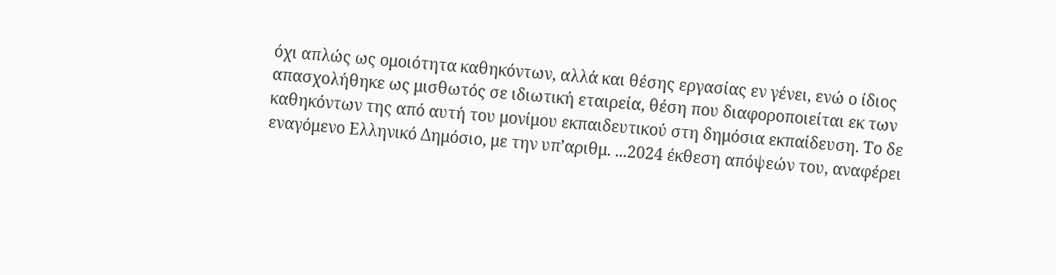όχι απλώς ως ομοιότητα καθηκόντων, αλλά και θέσης εργασίας εν γένει, ενώ ο ίδιος απασχολήθηκε ως μισθωτός σε ιδιωτική εταιρεία, θέση που διαφοροποιείται εκ των καθηκόντων της από αυτή του μονίμου εκπαιδευτικού στη δημόσια εκπαίδευση. Το δε εναγόμενο Ελληνικό Δημόσιο, με την υπ’αριθμ. ...2024 έκθεση απόψεών του, αναφέρει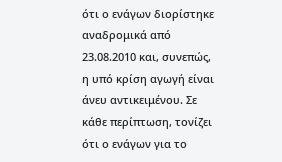ότι ο ενάγων διορίστηκε αναδρομικά από 23.08.2010 και, συνεπώς, η υπό κρίση αγωγή είναι άνευ αντικειμένου. Σε κάθε περίπτωση, τονίζει ότι ο ενάγων για το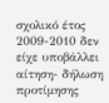σχολικό έτος 2009-2010 δεν είχε υποβάλλει αίτηση- δήλωση προτίμησης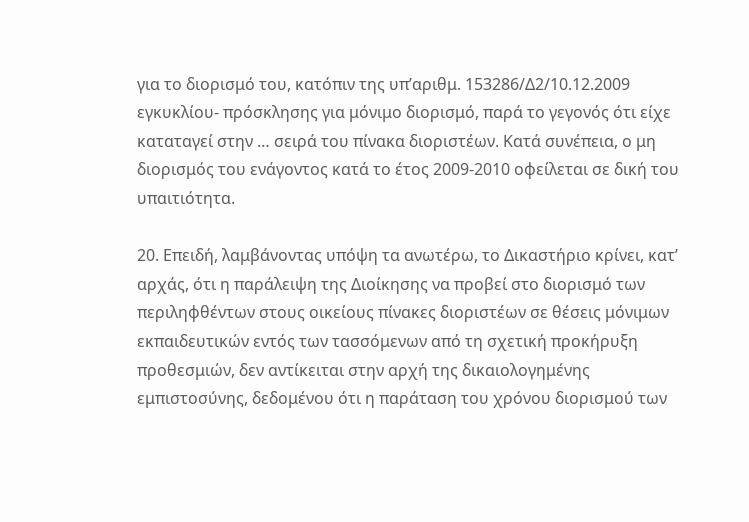για το διορισμό του, κατόπιν της υπ’αριθμ. 153286/Δ2/10.12.2009 εγκυκλίου- πρόσκλησης για μόνιμο διορισμό, παρά το γεγονός ότι είχε καταταγεί στην … σειρά του πίνακα διοριστέων. Κατά συνέπεια, ο μη διορισμός του ενάγοντος κατά το έτος 2009-2010 οφείλεται σε δική του υπαιτιότητα.

20. Επειδή, λαμβάνοντας υπόψη τα ανωτέρω, το Δικαστήριο κρίνει, κατ’ αρχάς, ότι η παράλειψη της Διοίκησης να προβεί στο διορισμό των περιληφθέντων στους οικείους πίνακες διοριστέων σε θέσεις μόνιμων εκπαιδευτικών εντός των τασσόμενων από τη σχετική προκήρυξη προθεσμιών, δεν αντίκειται στην αρχή της δικαιολογημένης εμπιστοσύνης, δεδομένου ότι η παράταση του χρόνου διορισμού των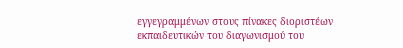εγγεγραμμένων στους πίνακες διοριστέων εκπαιδευτικών του διαγωνισμού του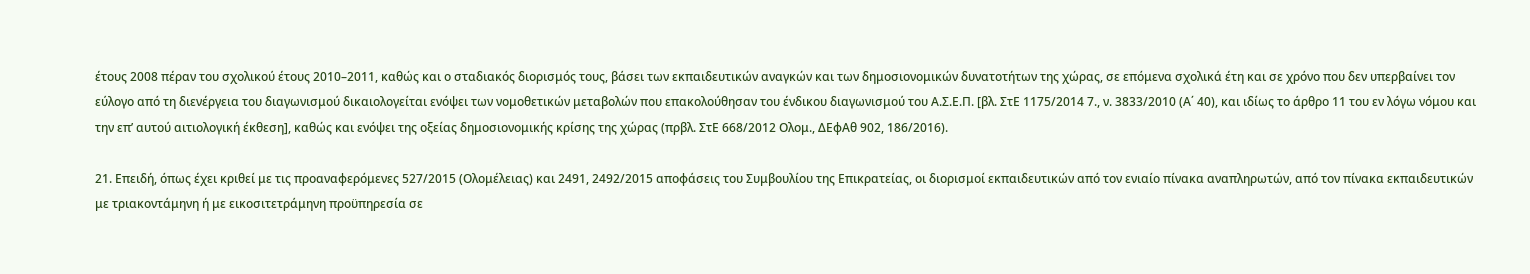έτους 2008 πέραν του σχολικού έτους 2010–2011, καθώς και ο σταδιακός διορισμός τους, βάσει των εκπαιδευτικών αναγκών και των δημοσιονομικών δυνατοτήτων της χώρας, σε επόμενα σχολικά έτη και σε χρόνο που δεν υπερβαίνει τον εύλογο από τη διενέργεια του διαγωνισμού δικαιολογείται ενόψει των νομοθετικών μεταβολών που επακολούθησαν του ένδικου διαγωνισμού του Α.Σ.Ε.Π. [βλ. ΣτΕ 1175/2014 7., ν. 3833/2010 (Α΄ 40), και ιδίως το άρθρο 11 του εν λόγω νόμου και την επ’ αυτού αιτιολογική έκθεση], καθώς και ενόψει της οξείας δημοσιονομικής κρίσης της χώρας (πρβλ. ΣτΕ 668/2012 Ολομ., ΔΕφΑθ 902, 186/2016).

21. Επειδή, όπως έχει κριθεί με τις προαναφερόμενες 527/2015 (Ολομέλειας) και 2491, 2492/2015 αποφάσεις του Συμβουλίου της Επικρατείας, οι διορισμοί εκπαιδευτικών από τον ενιαίο πίνακα αναπληρωτών, από τον πίνακα εκπαιδευτικών με τριακοντάμηνη ή με εικοσιτετράμηνη προϋπηρεσία σε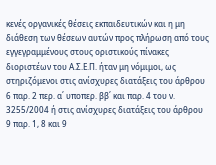κενές οργανικές θέσεις εκπαιδευτικών και η μη διάθεση των θέσεων αυτών προς πλήρωση από τους εγγεγραμμένους στους οριστικούς πίνακες διοριστέων του Α.Σ.Ε.Π. ήταν μη νόμιμοι, ως στηριζόμενοι στις ανίσχυρες διατάξεις του άρθρου 6 παρ. 2 περ. α΄ υποπερ. ββ΄ και παρ. 4 του ν. 3255/2004 ή στις ανίσχυρες διατάξεις του άρθρου 9 παρ. 1, 8 και 9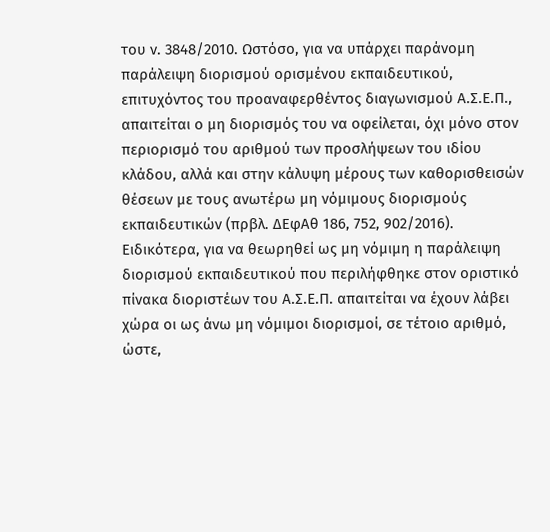του ν. 3848/2010. Ωστόσο, για να υπάρχει παράνομη παράλειψη διορισμού ορισμένου εκπαιδευτικού, επιτυχόντος του προαναφερθέντος διαγωνισμού Α.Σ.Ε.Π., απαιτείται ο μη διορισμός του να οφείλεται, όχι μόνο στον περιορισμό του αριθμού των προσλήψεων του ιδίου κλάδου, αλλά και στην κάλυψη μέρους των καθορισθεισών θέσεων με τους ανωτέρω μη νόμιμους διορισμούς εκπαιδευτικών (πρβλ. ΔΕφΑθ 186, 752, 902/2016). Ειδικότερα, για να θεωρηθεί ως μη νόμιμη η παράλειψη διορισμού εκπαιδευτικού που περιλήφθηκε στον οριστικό πίνακα διοριστέων του Α.Σ.Ε.Π. απαιτείται να έχουν λάβει χώρα οι ως άνω μη νόμιμοι διορισμοί, σε τέτοιο αριθμό, ώστε,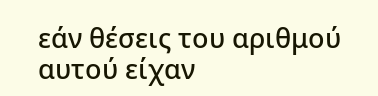εάν θέσεις του αριθμού αυτού είχαν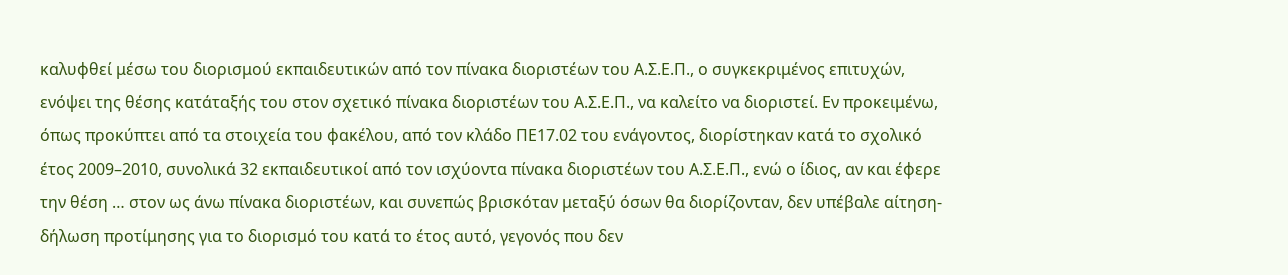καλυφθεί μέσω του διορισμού εκπαιδευτικών από τον πίνακα διοριστέων του Α.Σ.Ε.Π., ο συγκεκριμένος επιτυχών, ενόψει της θέσης κατάταξής του στον σχετικό πίνακα διοριστέων του Α.Σ.Ε.Π., να καλείτο να διοριστεί. Εν προκειμένω, όπως προκύπτει από τα στοιχεία του φακέλου, από τον κλάδο ΠΕ17.02 του ενάγοντος, διορίστηκαν κατά το σχολικό έτος 2009–2010, συνολικά 32 εκπαιδευτικοί από τον ισχύοντα πίνακα διοριστέων του Α.Σ.Ε.Π., ενώ ο ίδιος, αν και έφερε την θέση … στον ως άνω πίνακα διοριστέων, και συνεπώς βρισκόταν μεταξύ όσων θα διορίζονταν, δεν υπέβαλε αίτηση- δήλωση προτίμησης για το διορισμό του κατά το έτος αυτό, γεγονός που δεν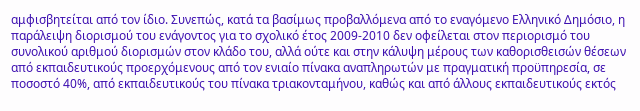αμφισβητείται από τον ίδιο. Συνεπώς, κατά τα βασίμως προβαλλόμενα από το εναγόμενο Ελληνικό Δημόσιο, η παράλειψη διορισμού του ενάγοντος για το σχολικό έτος 2009-2010 δεν οφείλεται στον περιορισμό του συνολικού αριθμού διορισμών στον κλάδο του, αλλά ούτε και στην κάλυψη μέρους των καθορισθεισών θέσεων από εκπαιδευτικούς προερχόμενους από τον ενιαίο πίνακα αναπληρωτών με πραγματική προϋπηρεσία, σε ποσοστό 40%, από εκπαιδευτικούς του πίνακα τριακονταμήνου, καθώς και από άλλους εκπαιδευτικούς εκτός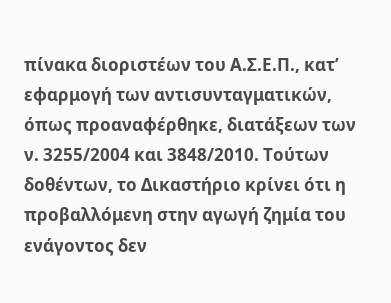πίνακα διοριστέων του Α.Σ.Ε.Π., κατ’ εφαρμογή των αντισυνταγματικών, όπως προαναφέρθηκε, διατάξεων των ν. 3255/2004 και 3848/2010. Τούτων δοθέντων, το Δικαστήριο κρίνει ότι η προβαλλόμενη στην αγωγή ζημία του ενάγοντος δεν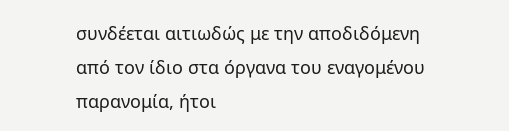συνδέεται αιτιωδώς με την αποδιδόμενη από τον ίδιο στα όργανα του εναγομένου παρανομία, ήτοι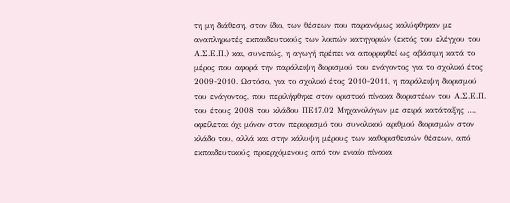τη μη διάθεση, στον ίδιο, των θέσεων που παρανόμως καλύφθηκαν με αναπληρωτές εκπαιδευτικούς των λοιπών κατηγοριών (εκτός του ελέγχου του Α.Σ.Ε.Π.) και, συνεπώς, η αγωγή πρέπει να απορριφθεί ως αβάσιμη κατά το μέρος που αφορά την παράλειψη διορισμού του ενάγοντος για το σχολικό έτος 2009-2010. Ωστόσο, για το σχολικό έτος 2010-2011, η παράλειψη διορισμού του ενάγοντος, που περιλήφθηκε στον οριστικό πίνακα διοριστέων του Α.Σ.Ε.Π. του έτους 2008 του κλάδου ΠΕ17.02 Μηχανολόγων με σειρά κατάταξης …, οφείλεται όχι μόνον στον περιορισμό του συνολικού αριθμού διορισμών στον κλάδο του, αλλά και στην κάλυψη μέρους των καθορισθεισών θέσεων, από εκπαιδευτικούς προερχόμενους από τον ενιαίο πίνακα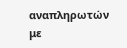αναπληρωτών με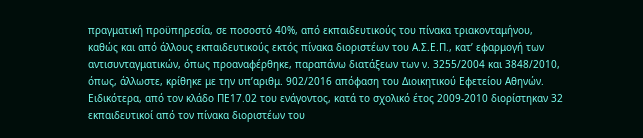πραγματική προϋπηρεσία, σε ποσοστό 40%, από εκπαιδευτικούς του πίνακα τριακονταμήνου, καθώς και από άλλους εκπαιδευτικούς εκτός πίνακα διοριστέων του Α.Σ.Ε.Π., κατ’ εφαρμογή των αντισυνταγματικών, όπως προαναφέρθηκε, παραπάνω διατάξεων των ν. 3255/2004 και 3848/2010, όπως, άλλωστε, κρίθηκε με την υπ’αριθμ. 902/2016 απόφαση του Διοικητικού Εφετείου Αθηνών. Ειδικότερα, από τον κλάδο ΠΕ17.02 του ενάγοντος, κατά το σχολικό έτος 2009-2010 διορίστηκαν 32 εκπαιδευτικοί από τον πίνακα διοριστέων του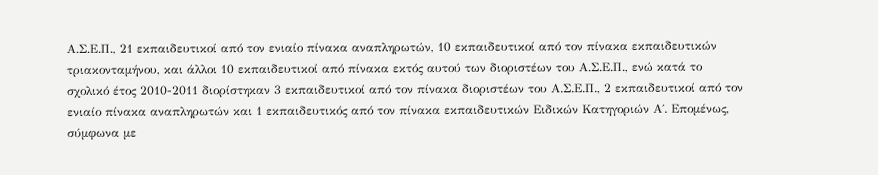Α.Σ.Ε.Π., 21 εκπαιδευτικοί από τον ενιαίο πίνακα αναπληρωτών, 10 εκπαιδευτικοί από τον πίνακα εκπαιδευτικών τριακονταμήνου, και άλλοι 10 εκπαιδευτικοί από πίνακα εκτός αυτού των διοριστέων του Α.Σ.Ε.Π., ενώ κατά το σχολικό έτος 2010-2011 διορίστηκαν 3 εκπαιδευτικοί από τον πίνακα διοριστέων του Α.Σ.Ε.Π., 2 εκπαιδευτικοί από τον ενιαίο πίνακα αναπληρωτών και 1 εκπαιδευτικός από τον πίνακα εκπαιδευτικών Ειδικών Κατηγοριών Α΄. Επομένως, σύμφωνα με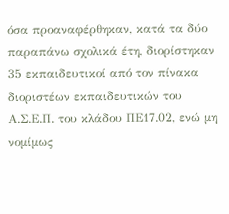όσα προαναφέρθηκαν, κατά τα δύο παραπάνω σχολικά έτη, διορίστηκαν 35 εκπαιδευτικοί από τον πίνακα διοριστέων εκπαιδευτικών του Α.Σ.Ε.Π. του κλάδου ΠΕ17.02, ενώ μη νομίμως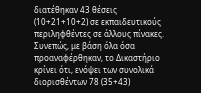διατέθηκαν 43 θέσεις (10+21+10+2) σε εκπαιδευτικούς περιληφθέντες σε άλλους πίνακες. Συνεπώς, με βάση όλα όσα προαναφέρθηκαν, το Δικαστήριο κρίνει ότι, ενόψει των συνολικά διορισθέντων 78 (35+43)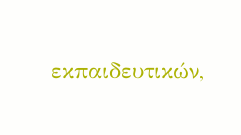εκπαιδευτικών,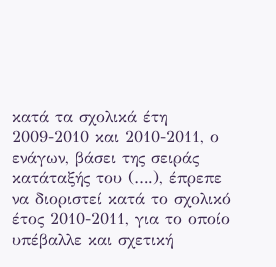κατά τα σχολικά έτη 2009-2010 και 2010-2011, ο ενάγων, βάσει της σειράς κατάταξής του (….), έπρεπε να διοριστεί κατά το σχολικό έτος 2010-2011, για το οποίο υπέβαλλε και σχετική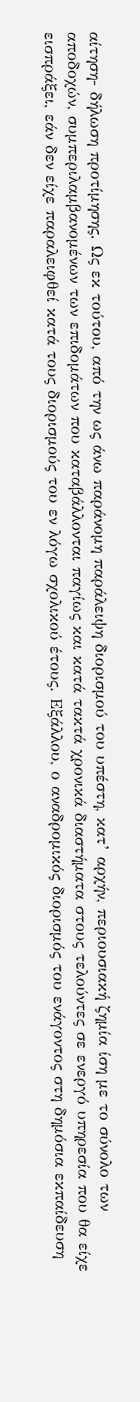αίτηση- δήλωση προτίμησης. Ως εκ τούτου, από την ως άνω παράνομη παράλειψη διορισμού του υπέστη, κατ’ αρχήν, περιουσιακή ζημία ίση με το σύνολο των αποδοχών, συμπεριλαμβανομένων των επιδομάτων που καταβάλλονται παγίως και κατά τακτά χρονικά διαστήματα στους τελούντες σε ενεργό υπηρεσία που θα είχε εισπράξει, εάν δεν είχε παραλειφθεί κατά τους διορισμούς του εν λόγω σχολικού έτους. Εξάλλου, ο αναδρομικός διορισμός του ενάγοντος στη δημόσια εκπαίδευση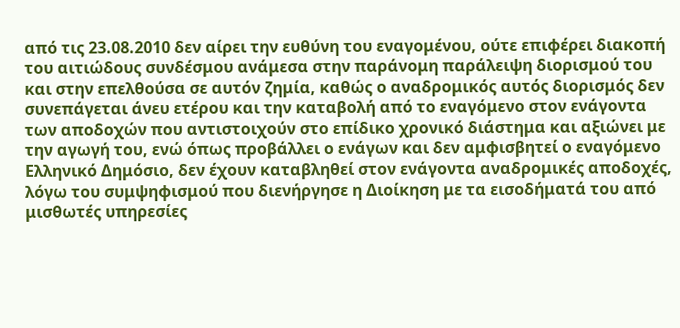από τις 23.08.2010 δεν αίρει την ευθύνη του εναγομένου, ούτε επιφέρει διακοπή του αιτιώδους συνδέσμου ανάμεσα στην παράνομη παράλειψη διορισμού του και στην επελθούσα σε αυτόν ζημία, καθώς ο αναδρομικός αυτός διορισμός δεν συνεπάγεται άνευ ετέρου και την καταβολή από το εναγόμενο στον ενάγοντα των αποδοχών που αντιστοιχούν στο επίδικο χρονικό διάστημα και αξιώνει με την αγωγή του, ενώ όπως προβάλλει ο ενάγων και δεν αμφισβητεί ο εναγόμενο Ελληνικό Δημόσιο, δεν έχουν καταβληθεί στον ενάγοντα αναδρομικές αποδοχές, λόγω του συμψηφισμού που διενήργησε η Διοίκηση με τα εισοδήματά του από μισθωτές υπηρεσίες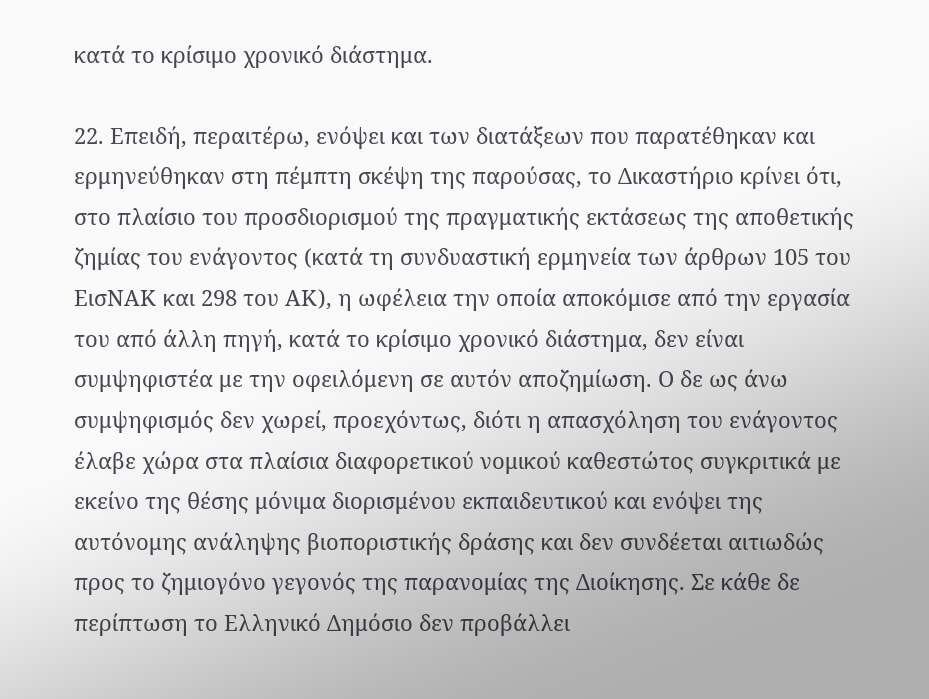κατά το κρίσιμο χρονικό διάστημα.

22. Επειδή, περαιτέρω, ενόψει και των διατάξεων που παρατέθηκαν και ερμηνεύθηκαν στη πέμπτη σκέψη της παρούσας, το Δικαστήριο κρίνει ότι, στο πλαίσιο του προσδιορισμού της πραγματικής εκτάσεως της αποθετικής ζημίας του ενάγοντος (κατά τη συνδυαστική ερμηνεία των άρθρων 105 του ΕισΝΑΚ και 298 του ΑΚ), η ωφέλεια την οποία αποκόμισε από την εργασία του από άλλη πηγή, κατά το κρίσιμο χρονικό διάστημα, δεν είναι συμψηφιστέα με την οφειλόμενη σε αυτόν αποζημίωση. Ο δε ως άνω συμψηφισμός δεν χωρεί, προεχόντως, διότι η απασχόληση του ενάγοντος έλαβε χώρα στα πλαίσια διαφορετικού νομικού καθεστώτος συγκριτικά με εκείνο της θέσης μόνιμα διορισμένου εκπαιδευτικού και ενόψει της αυτόνομης ανάληψης βιοποριστικής δράσης και δεν συνδέεται αιτιωδώς προς το ζημιογόνο γεγονός της παρανομίας της Διοίκησης. Σε κάθε δε περίπτωση το Ελληνικό Δημόσιο δεν προβάλλει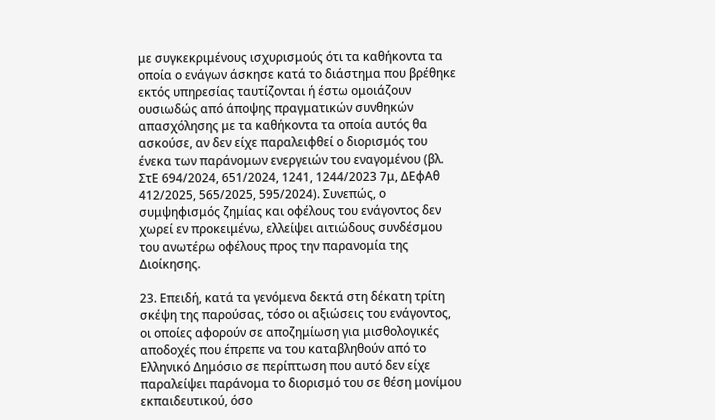με συγκεκριμένους ισχυρισμούς ότι τα καθήκοντα τα οποία ο ενάγων άσκησε κατά το διάστημα που βρέθηκε εκτός υπηρεσίας ταυτίζονται ή έστω ομοιάζουν ουσιωδώς από άποψης πραγματικών συνθηκών απασχόλησης με τα καθήκοντα τα οποία αυτός θα ασκούσε, αν δεν είχε παραλειφθεί ο διορισμός του ένεκα των παράνομων ενεργειών του εναγομένου (βλ. ΣτΕ 694/2024, 651/2024, 1241, 1244/2023 7μ, ΔΕφΑθ 412/2025, 565/2025, 595/2024). Συνεπώς, ο συμψηφισμός ζημίας και οφέλους του ενάγοντος δεν χωρεί εν προκειμένω, ελλείψει αιτιώδους συνδέσμου του ανωτέρω οφέλους προς την παρανομία της Διοίκησης.

23. Επειδή, κατά τα γενόμενα δεκτά στη δέκατη τρίτη σκέψη της παρούσας, τόσο οι αξιώσεις του ενάγοντος, οι οποίες αφορούν σε αποζημίωση για μισθολογικές αποδοχές που έπρεπε να του καταβληθούν από το Ελληνικό Δημόσιο σε περίπτωση που αυτό δεν είχε παραλείψει παράνομα το διορισμό του σε θέση μονίμου εκπαιδευτικού, όσο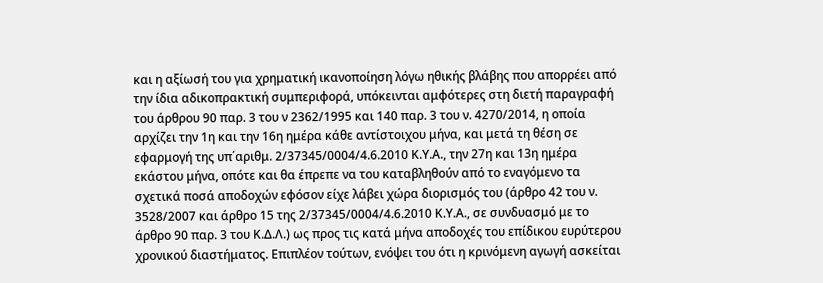και η αξίωσή του για χρηματική ικανοποίηση λόγω ηθικής βλάβης που απορρέει από την ίδια αδικοπρακτική συμπεριφορά, υπόκεινται αμφότερες στη διετή παραγραφή του άρθρου 90 παρ. 3 του ν 2362/1995 και 140 παρ. 3 του ν. 4270/2014, η οποία αρχίζει την 1η και την 16η ημέρα κάθε αντίστοιχου μήνα, και μετά τη θέση σε εφαρμογή της υπ΄αριθμ. 2/37345/0004/4.6.2010 Κ.Υ.Α., την 27η και 13η ημέρα εκάστου μήνα, οπότε και θα έπρεπε να του καταβληθούν από το εναγόμενο τα σχετικά ποσά αποδοχών εφόσον είχε λάβει χώρα διορισμός του (άρθρο 42 του ν. 3528/2007 και άρθρο 15 της 2/37345/0004/4.6.2010 Κ.Υ.Α., σε συνδυασμό με το άρθρο 90 παρ. 3 του Κ.Δ.Λ.) ως προς τις κατά μήνα αποδοχές του επίδικου ευρύτερου χρονικού διαστήματος. Επιπλέον τούτων, ενόψει του ότι η κρινόμενη αγωγή ασκείται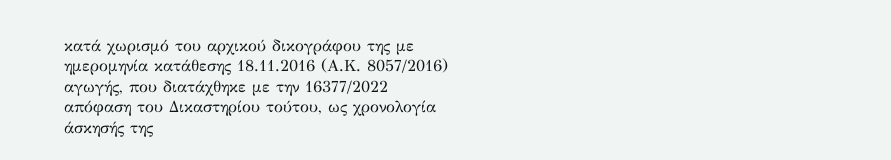κατά χωρισμό του αρχικού δικογράφου της με ημερομηνία κατάθεσης 18.11.2016 (Α.Κ. 8057/2016) αγωγής, που διατάχθηκε με την 16377/2022 απόφαση του Δικαστηρίου τούτου, ως χρονολογία άσκησής της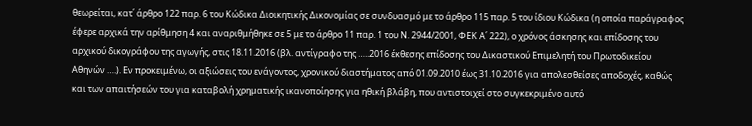θεωρείται, κατ΄ άρθρο 122 παρ. 6 του Κώδικα Διοικητικής Δικονομίας σε συνδυασμό με το άρθρο 115 παρ. 5 του ίδιου Κώδικα (η οποία παράγραφος έφερε αρχικά την αρίθμηση 4 και αναριθμήθηκε σε 5 με το άρθρο 11 παρ. 1 του Ν. 2944/2001, ΦΕΚ Α΄ 222), ο χρόνος άσκησης και επίδοσης του αρχικού δικογράφου της αγωγής, στις 18.11.2016 (βλ. αντίγραφο της …..2016 έκθεσης επίδοσης του Δικαστικού Επιμελητή του Πρωτοδικείου Αθηνών ….). Εν προκειμένω, oι αξιώσεις του ενάγοντος, χρονικού διαστήματος από 01.09.2010 έως 31.10.2016 για απολεσθείσες αποδοχές, καθώς και των απαιτήσεών του για καταβολή χρηματικής ικανοποίησης για ηθική βλάβη, που αντιστοιχεί στο συγκεκριμένο αυτό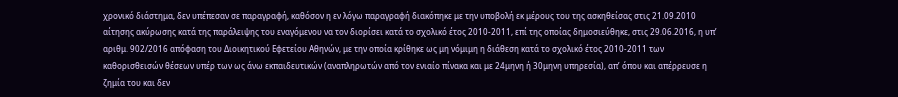χρονικό διάστημα, δεν υπέπεσαν σε παραγραφή, καθόσον η εν λόγω παραγραφή διακόπηκε με την υποβολή εκ μέρους του της ασκηθείσας στις 21.09.2010 αίτησης ακύρωσης κατά της παράλειψης του εναγόμενου να τον διορίσει κατά το σχολικό έτος 2010-2011, επί της οποίας δημοσιεύθηκε, στις 29.06.2016, η υπ’ αριθμ. 902/2016 απόφαση του Διοικητικού Εφετείου Αθηνών, με την οποία κρίθηκε ως μη νόμιμη η διάθεση κατά το σχολικό έτος 2010-2011 των καθορισθεισών θέσεων υπέρ των ως άνω εκπαιδευτικών (αναπληρωτών από τον ενιαίο πίνακα και με 24μηνη ή 30μηνη υπηρεσία), απ’ όπου και απέρρευσε η ζημία του και δεν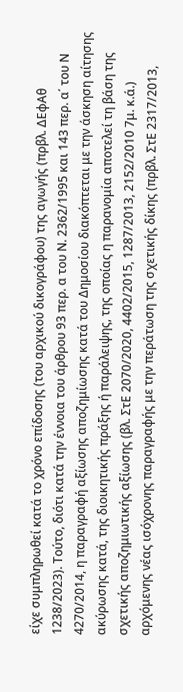είχε συμπληρωθεί κατά το χρόνο επίδοσης (του αρχικού δικογράφου) της αγωγής (πρβλ. ΔΕφΑθ 1238/2023). Τούτο, διότι κατά την έννοια του άρθρου 93 περ. α του Ν. 2362/1995 και 143 περ. α΄ του Ν 4270/2014, η παραγραφή αξίωσης αποζημίωσης κατά του Δημοσίου διακόπτεται με την άσκηση αίτησης ακύρωσης κατά, της διοικητικής πράξης ή παράλειψης, της οποίας η παρανομία αποτελεί τη βάση της σχετικής αποζημιωτικής αξίωσης (βλ. ΣτΕ 2070/2020, 4402/2015, 1287/2013, 2152/2010 7μ. κ.ά.) αρχόμενης νέας ισόχρονης παραγραφής με την περάτωση της σχετικής δίκης (πρβλ. ΣτΕ 2317/2013,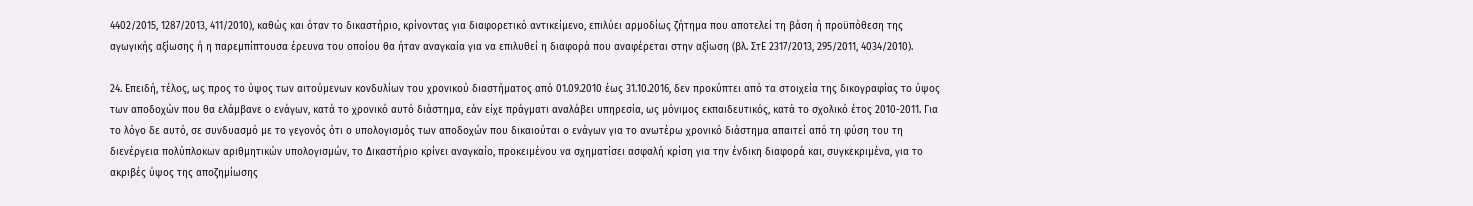4402/2015, 1287/2013, 411/2010), καθώς και όταν το δικαστήριο, κρίνοντας για διαφορετικό αντικείμενο, επιλύει αρμοδίως ζήτημα που αποτελεί τη βάση ή προϋπόθεση της αγωγικής αξίωσης ή η παρεμπίπτουσα έρευνα του οποίου θα ήταν αναγκαία για να επιλυθεί η διαφορά που αναφέρεται στην αξίωση (βλ. ΣτΕ 2317/2013, 295/2011, 4034/2010).

24. Επειδή, τέλος, ως προς το ύψος των αιτούμενων κονδυλίων του χρονικού διαστήματος από 01.09.2010 έως 31.10.2016, δεν προκύπτει από τα στοιχεία της δικογραφίας το ύψος των αποδοχών που θα ελάμβανε ο ενάγων, κατά το χρονικό αυτό διάστημα, εάν είχε πράγματι αναλάβει υπηρεσία, ως μόνιμος εκπαιδευτικός, κατά το σχολικό έτος 2010-2011. Για το λόγο δε αυτό, σε συνδυασμό με το γεγονός ότι ο υπολογισμός των αποδοχών που δικαιούται ο ενάγων για το ανωτέρω χρονικό διάστημα απαιτεί από τη φύση του τη διενέργεια πολύπλοκων αριθμητικών υπολογισμών, το Δικαστήριο κρίνει αναγκαίο, προκειμένου να σχηματίσει ασφαλή κρίση για την ένδικη διαφορά και, συγκεκριμένα, για το ακριβές ύψος της αποζημίωσης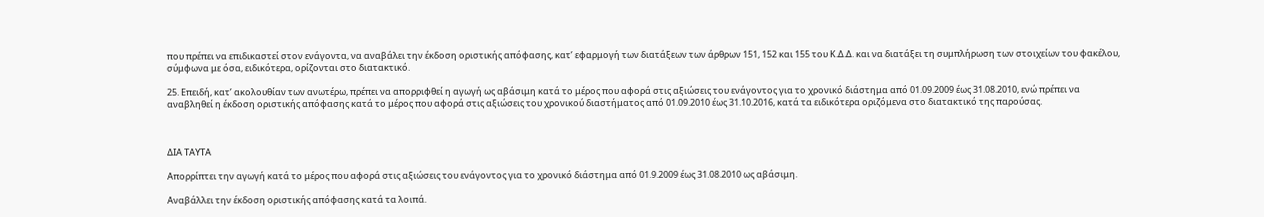που πρέπει να επιδικαστεί στον ενάγοντα, να αναβάλει την έκδοση οριστικής απόφασης, κατ’ εφαρμογή των διατάξεων των άρθρων 151, 152 και 155 του Κ.Δ.Δ. και να διατάξει τη συμπλήρωση των στοιχείων του φακέλου, σύμφωνα με όσα, ειδικότερα, ορίζονται στο διατακτικό.

25. Επειδή, κατ’ ακολουθίαν των ανωτέρω, πρέπει να απορριφθεί η αγωγή ως αβάσιμη κατά το μέρος που αφορά στις αξιώσεις του ενάγοντος για το χρονικό διάστημα από 01.09.2009 έως 31.08.2010, ενώ πρέπει να αναβληθεί η έκδοση οριστικής απόφασης κατά το μέρος που αφορά στις αξιώσεις του χρονικού διαστήματος από 01.09.2010 έως 31.10.2016, κατά τα ειδικότερα οριζόμενα στο διατακτικό της παρούσας.



ΔΙΑ ΤΑΥΤΑ

Απορρίπτει την αγωγή κατά το μέρος που αφορά στις αξιώσεις του ενάγοντος για το χρονικό διάστημα από 01.9.2009 έως 31.08.2010 ως αβάσιμη.

Αναβάλλει την έκδοση οριστικής απόφασης κατά τα λοιπά.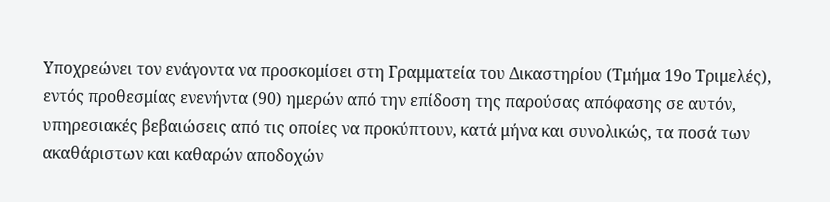Υποχρεώνει τον ενάγοντα να προσκομίσει στη Γραμματεία του Δικαστηρίου (Τμήμα 19ο Τριμελές), εντός προθεσμίας ενενήντα (90) ημερών από την επίδοση της παρούσας απόφασης σε αυτόν, υπηρεσιακές βεβαιώσεις από τις οποίες να προκύπτουν, κατά μήνα και συνολικώς, τα ποσά των ακαθάριστων και καθαρών αποδοχών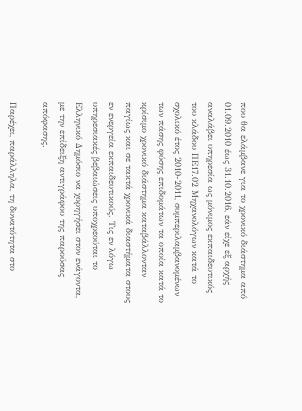που θα ελάμβανε για το χρονικό διάστημα από 01.09.2010 έως 31.10.2016, εάν είχε εξ αρχής αναλάβει υπηρεσία ως μόνιμος εκπαιδευτικός του κλάδου ΠΕ17.02 Μηχανολόγων κατά το σχολικό έτος 2010-2011, συμπεριλαμβανομένων των πάσης φύσης επιδομάτων τα οποία κατά το κρίσιμο χρονικό διάστημα καταβάλλονταν παγίως και σε τακτά χρονικά διαστήματα στους εν ενεργεία εκπαιδευτικούς. Τις εν λόγω υπηρεσιακές βεβαιώσεις υποχρεούται το Ελληνικό Δημόσιο να χορηγήσει στον ενάγοντα, με την επίδειξη αντιγράφου της παρούσας απόφασης.

Παρέχει, παράλληλα, τη δυνατότητα στο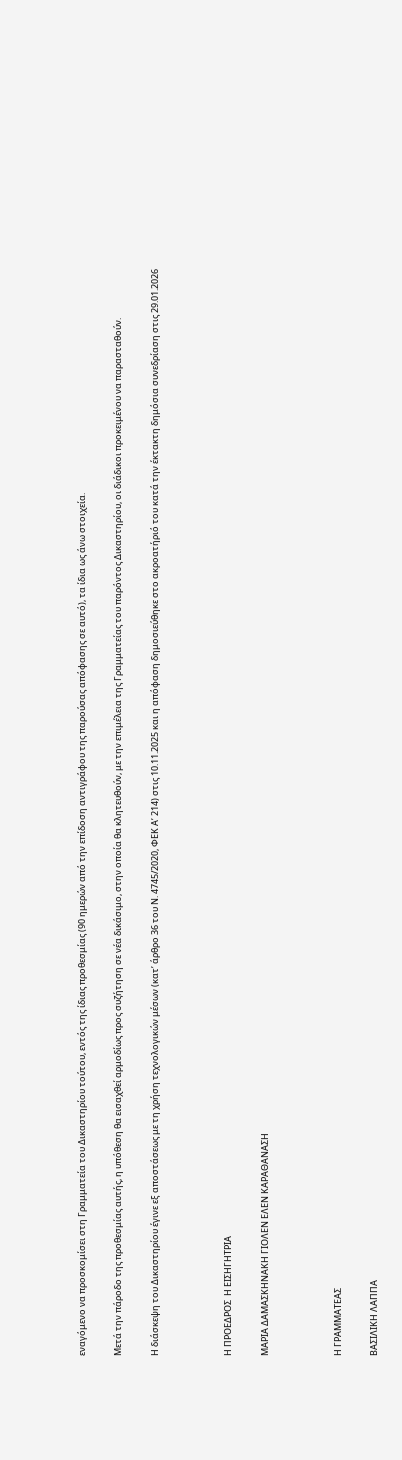εναγόμενο να προσκομίσει στη Γραμματεία του Δικαστηρίου τούτου, εντός της ίδιας προθεσμίας (90 ημερών από την επίδοση αντιγράφου της παρούσας απόφασης σε αυτό), τα ίδια ως άνω στοιχεία.

Μετά την πάροδο της προθεσμίας αυτής, η υπόθεση θα εισαχθεί αρμοδίως προς συζήτηση σε νέα δικάσιμο, στην οποία θα κλητευθούν, με την επιμέλεια της Γραμματείας του παρόντος Δικαστηρίου, οι διάδικοι προκειμένου να παρασταθούν.

Η διάσκεψη του Δικαστηρίου έγινε εξ αποστάσεως με τη χρήση τεχνολογικών μέσων (κατ’ άρθρο 36 του Ν. 4745/2020, ΦΕΚ Α’ 214) στις 10.11.2025 και η απόφαση δημοσιεύθηκε στο ακροατήριό του κατά την έκτακτη δημόσια συνεδρίαση στις 29.01.2026



Η ΠΡΟΕΔΡΟΣ  Η ΕΙΣΗΓΗΤΡΙΑ

ΜΑΡΙΑ ΔΑΜΑΣΚΗΝΑΚΗ ΓΙΟΛΕΝ ΕΛΕΝ ΚΑΡΑΘΑΝΑΣΗ



Η ΓΡΑΜΜΑΤΕΑΣ

ΒΑΣΙΛΙΚΗ ΛΑΠΠΑ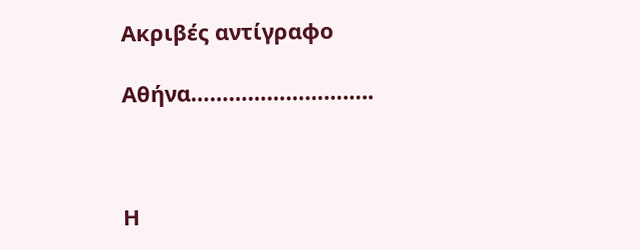Ακριβές αντίγραφο

Αθήνα………………………..



Η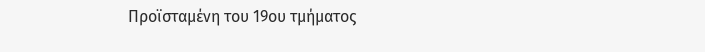Προϊσταμένη του 19ου τμήματος